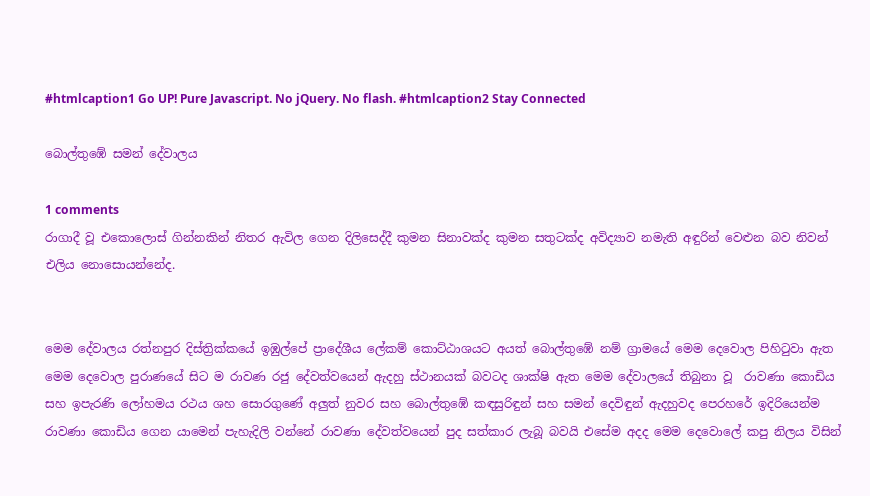#htmlcaption1 Go UP! Pure Javascript. No jQuery. No flash. #htmlcaption2 Stay Connected

බොල්තුඹේ සමන් දේවාලය

1 comments
රාගාදී වූ එකොලොස් ගින්නකින් නිතර ඇවිල ගෙන දිලිසෙද්දී කුමන සිනාවක්ද කුමන සතුටක්ද අවිද්‍යාව නමැති අඳුරින් වෙළුන බව නිවන් එලිය නොසොයන්නේද.


මෙම දේවාලය රත්නපුර දිස්ත්‍රික්කයේ ඉඹුල්පේ ප්‍රාදේශීය ලේකම් කොට්ඨාශයට අයත් බොල්තුඹේ නම් ග්‍රාමයේ මෙම දෙවොල පිහිටුවා ඇත මෙම දෙවොල පුරාණයේ සිට ම රාවණ රජු දේවත්වයෙන් ඇදහු ස්ථානයක් බවටද ශාක්ෂි ඇත මෙම දේවාලයේ තිබුනා වූ  රාවණා කොඩිය සහ ඉපැරණි ලෝහමය රථය ශහ සොරගුණේ අලුත් නුවර සහ බොල්තුඹේ කඳසුරිඳුන් සහ සමන් දෙවිඳුන් ඇදහුවද පෙරහරේ ඉදිරියෙන්ම රාවණා කොඩිය ගෙන යාමෙන් පැහැදිලි වන්නේ රාවණා දේවත්වයෙන් පුද සත්කාර ලැබූ බවයි එසේම අදද මෙම දෙවොලේ කපු නිලය විසින්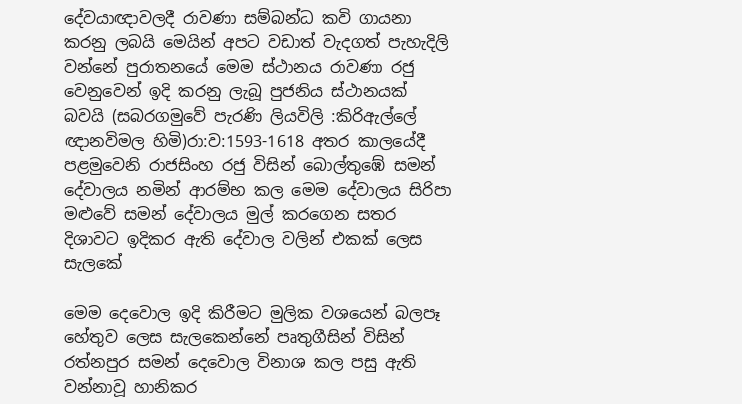දේවයාඥාවලදී රාවණා සම්බන්ධ කවි ගායනා කරනු ලබයි මෙයින් අපට වඩාත් වැදගත් පැහැදිලි වන්නේ පුරාතනයේ මෙම ස්ථානය රාවණා රජු වෙනුවෙන් ඉදි කරනු ලැබූ පුජනිය ස්ථානයක් බවයි (සබරගමුවේ පැරණි ලියවිලි :කිරිඇල්ලේ ඥානවිමල හිමි)රා:ව:1593-1618 අතර කාලයේදී පළමුවෙනි රාජසිංහ රජු විසින් බොල්තුඹේ සමන් දේවාලය නමින් ආරම්භ කල මෙම දේවාලය සිරිපා මළුවේ සමන් දේවාලය මුල් කරගෙන සතර දිශාවට ඉදිකර ඇති දේවාල වලින් එකක් ලෙස සැලකේ

මෙම දෙවොල ඉදි කිරීමට මුලික වශයෙන් බලපෑ හේතුව ලෙස සැලකෙන්නේ පෘතුගීසින් විසින් රත්නපුර සමන් දෙවොල විනාශ කල පසු ඇති වන්නාවූ හානිකර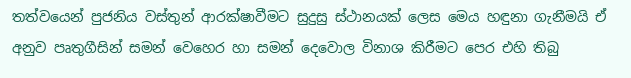තත්වයෙන් පුජනිය වස්තුන් ආරක්ෂාවීමට සුදුසු ස්ථානයක් ලෙස මෙය හඳුනා ගැනීමයි ඒ අනුව පෘතුගීසින් සමන් වෙහෙර හා සමන් දෙවොල විනාශ කිරීමට පෙර එහි තිබු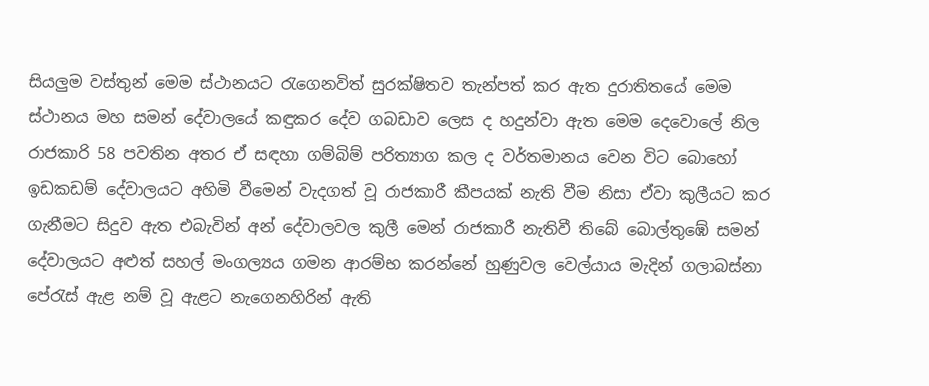සියලුම වස්තුන් මෙම ස්ථානයට රැගෙනවිත් සුරක්ෂිතව තැන්පත් කර ඇත දුරාතිතයේ මෙම ස්ථානය මහ සමන් දේවාලයේ කඳුකර දේව ගබඩාව ලෙස ද හදුන්වා ඇත මෙම දෙවොලේ නිල රාජකාරි 58 පවතින අතර ඒ සඳහා ගම්බිම් පරිත්‍යාග කල ද වර්තමානය වෙන විට බොහෝ ඉඩකඩම් දේවාලයට අහිමි වීමෙන් වැදගත් වූ රාජකාරී කීපයක් නැති වීම නිසා ඒවා කුලීයට කර ගැනීමට සිදුව ඇත එබැවින් අන් දේවාලවල කුලී මෙන් රාජකාරී නැතිවී තිබේ බොල්තුඹේ සමන් දේවාලයට අළුත් සහල් මංගල්‍යය ගමන ආරම්භ කරන්නේ හුණුවල වෙල්යාය මැදින් ගලාබස්නා පේරැස් ඇළ නම් වූ ඇළට නැගෙනහිරින් ඇති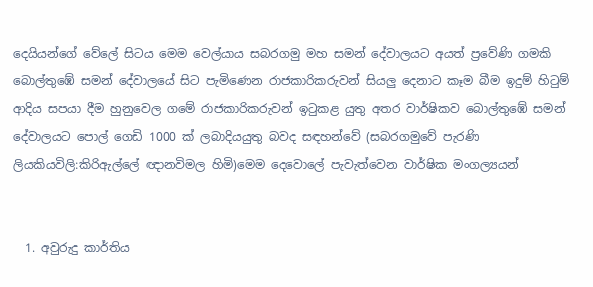දෙයියන්ගේ වේලේ සිටය මෙම වෙල්යාය සබරගමු මහ සමන් දේවාලයට අයත් ප්‍රවේණි ගමකි බොල්තුඹේ සමන් දේවාලයේ සිට පැමිණෙන රාජකාරිකරුවන් සියලු දෙනාට කෑම බීම ඉදුම් හිටුම් ආදිය සපයා දීම හුනුවෙල ගමේ රාජකාරිකරුවන් ඉටුකළ යුතු අතර වාර්ෂිකව බොල්තුඹේ සමන් දේවාලයට පොල් ගෙඩි 1000 ක් ලබාදියයුතු බවද සඳහන්වේ (සබරගමුවේ පැරණි ලියකියවිලි:කිරිඇල්ලේ ඥානවිමල හිමි)මෙම දෙවොලේ පැවැත්වෙන වාර්ෂික මංගල්‍යයන්


  1. අවුරුදු කාර්තිය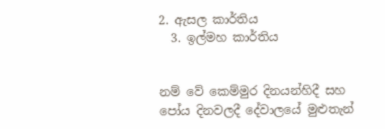2. ඇසල කාර්තිය
  3. ඉල්මහ කාර්තිය


නම් වේ කෙම්මුර දිනයන්හිදී සහ පෝය දිනවලදී දේවාලයේ මුළුතැන්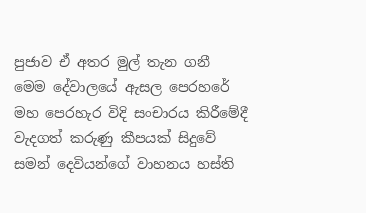පුජාව ඒ අතර මුල් තැන ගනී මෙම දේවාලයේ ඇසල පෙරහරේ මහ පෙරහැර විදි සංචාරය කිරීමේදී වැදගත් කරුණු කීපයක් සිදුවේ සමන් දෙවියන්ගේ වාහනය හස්ති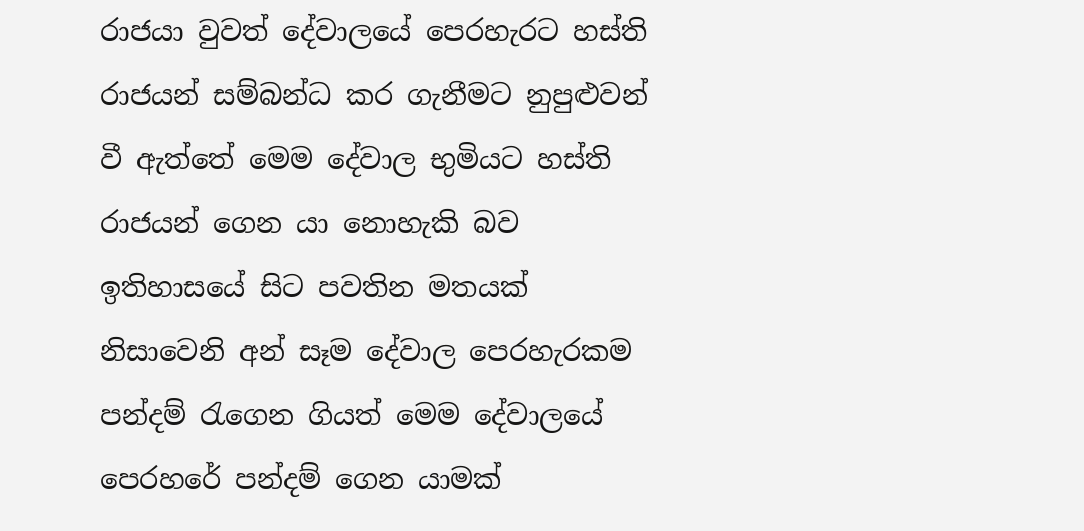රාජයා වුවත් දේවාලයේ පෙරහැරට හස්ති රාජයන් සම්බන්ධ කර ගැනීමට නුපුළුවන් වී ඇත්තේ මෙම දේවාල භුමියට හස්ති රාජයන් ගෙන යා නොහැකි බව ඉතිහාසයේ සිට පවතින මතයක් නිසාවෙනි අන් සෑම දේවාල පෙරහැරකම පන්දම් රැගෙන ගියත් මෙම දේවාලයේ පෙරහරේ පන්දම් ගෙන යාමක්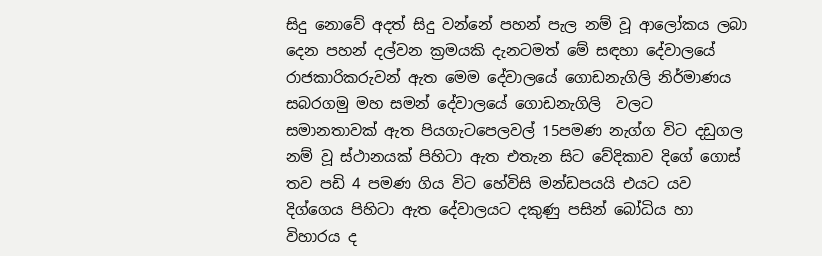සිදු නොවේ අදත් සිදු වන්නේ පහන් පැල නම් වූ ආලෝකය ලබා දෙන පහන් දල්වන ක්‍රමයකි දැනටමත් මේ සඳහා දේවාලයේ රාජකාරිකරුවන් ඇත මෙම දේවාලයේ ගොඩනැගිලි නිර්මාණය සබරගමු මහ සමන් දේවාලයේ ගොඩනැගිලි  වලට සමානතාවක් ඇත පියගැටපෙලවල් 15පමණ නැග්ග විට දඩුගල නම් වූ ස්ථානයක් පිහිටා ඇත එතැන සිට වේදිකාව දිගේ ගොස් තව පඩි 4 පමණ ගිය විට හේවිසි මන්ඩපයයි එයට යව දිග්ගෙය පිහිටා ඇත දේවාලයට දකුණු පසින් බෝධිය හා විහාරය ද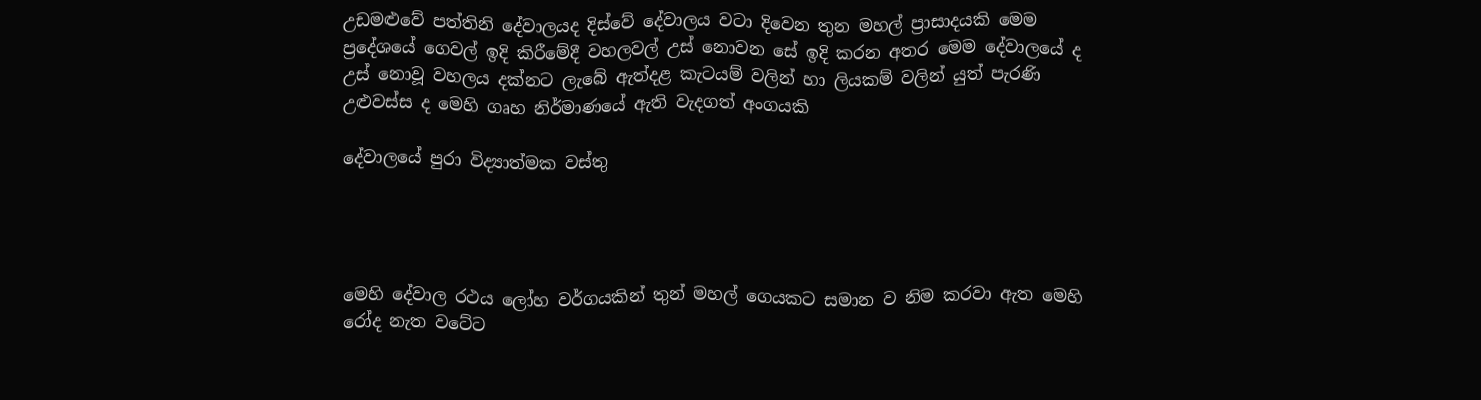උඩමළුවේ පත්තිනි දේවාලයද දිස්වේ දේවාලය වටා දිවෙන තුන මහල් ප්‍රාසාදයකි මෙම ප්‍රදේශයේ ගෙවල් ඉදි කිරීමේදී වහලවල් උස් නොවන සේ ඉදි කරන අතර මෙම දේවාලයේ ද උස් නොවූ වහලය දක්නට ලැබේ ඇත්දළ කැටයම් වලින් හා ලියකම් වලින් යුත් පැරණි උළුවස්ස ද මෙහි ගෘහ නිර්මාණයේ ඇති වැදගත් අංගයකි

දේවාලයේ පුරා විද්‍යාත්මක වස්තු




මෙහි දේවාල රථය ලෝහ වර්ගයකින් තුන් මහල් ගෙයකට සමාන ව නිම කරවා ඇත මෙහි රෝද නැත වටේට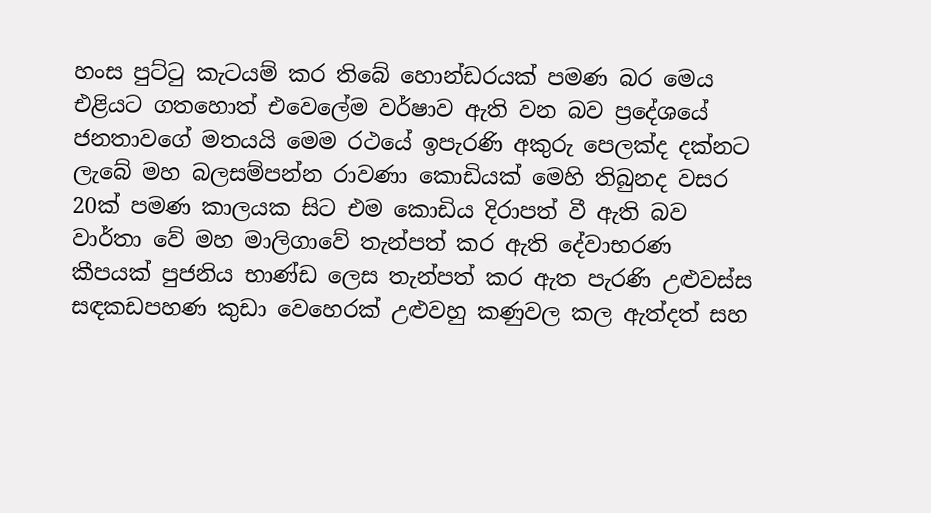හංස පුට්ටු කැටයම් කර තිබේ හොන්ඩරයක් පමණ බර මෙය එළියට ගතහොත් එවෙලේම වර්ෂාව ඇති වන බව ප්‍රදේශයේ ජනතාවගේ මතයයි මෙම රථයේ ඉපැරණි අකුරු පෙලක්ද දක්නට ලැබේ මහ බලසම්පන්න රාවණා කොඩියක් මෙහි තිබුනද වසර 20ක් පමණ කාලයක සිට එම කොඩිය දිරාපත් වී ඇති බව වාර්තා වේ මහ මාලිගාවේ තැන්පත් කර ඇති දේවාභරණ කීපයක් පුජනිය භාණ්ඩ ලෙස තැන්පත් කර ඇත පැරණි උළුවස්ස සඳකඩපහණ කුඩා වෙහෙරක් උළුවහු කණුවල කල ඇත්දත් සහ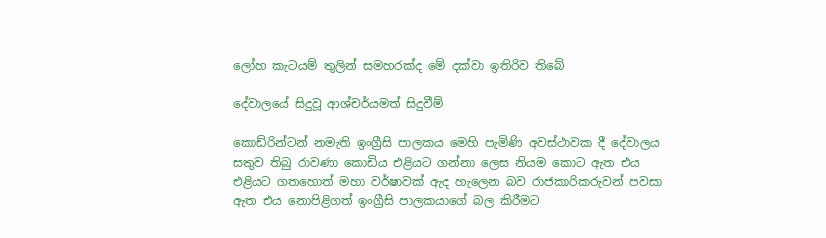ලෝහ කැටයම් තුලින් සමහරක්ද මේ දක්වා ඉතිරිව තිබේ

දේවාලයේ සිදුවූ ආශ්චර්යමත් සිදුවීම්

කොඩ්රින්ටන් නමැති ඉංග්‍රීසි පාලකය මෙහි පැමිණි අවස්ථාවක දී දේවාලය සතුව තිබු රාවණා කොඩිය එළියට ගන්නා ලෙස නියම කොට ඇත එය එළියට ගතහොත් මහා වර්ෂාවක් ඇද හැලෙන බව රාජකාරිකරුවන් පවසා ඇත එය නොපිළිගත් ඉංග්‍රීසි පාලකයාගේ බල කිරීමට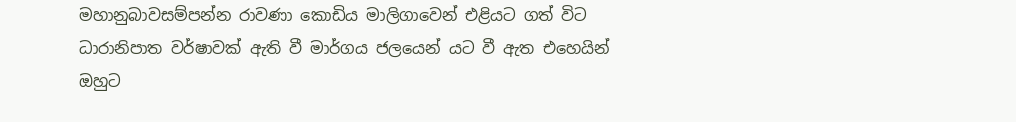මහානුබාවසම්පන්න රාවණා කොඩිය මාලිගාවෙන් එළියට ගත් විට ධාරානිපාත වර්ෂාවක් ඇති වී මාර්ගය ජලයෙන් යට වී ඇත එහෙයින් ඔහුට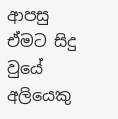ආපසු ඒමට සිදු වුයේ අලියෙකු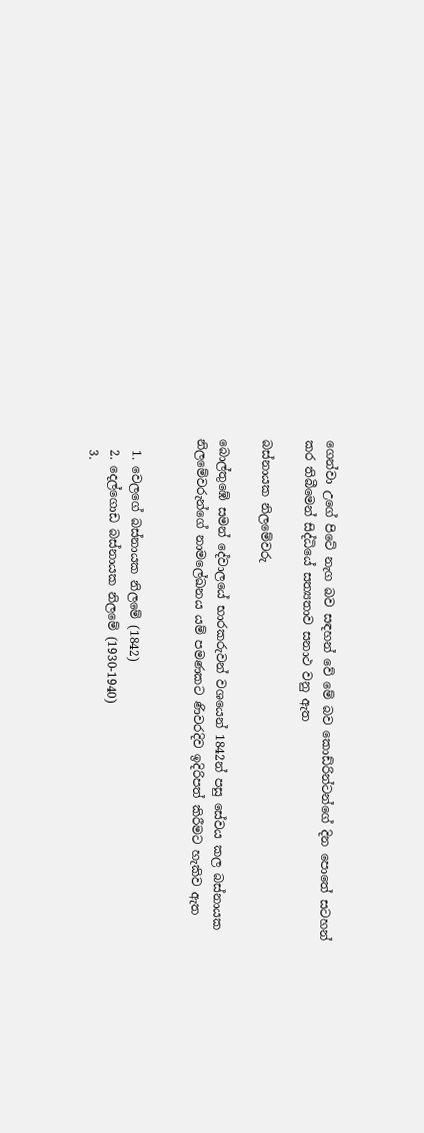ගෙන්වා උගේ පිටේ නැග බව සඳහන් වේ මේ බව කොඩ්රින්ටන්ගේ දින පොතේ සටහන් කර තිබීමෙන් සිද්ධියේ සත්‍යතාව සනාථ වනු ඇත

බස්නායක නිලමේවරු

බොල්තුඹේ සමන් දේවාලයේ භාරකරුවන් වශයෙන් 1842න් පසු සේවය කල බස්නායක නිලමේවරුන්ගේ නාමලේඛනය යම් පමණකට ණිවරදිව ඉදිරිපත් කිරීමට හැකිව ඇත


  1. වෙලගේ බස්නායක නිලමේ (1842)
  2. දෙල්ගොඩ බස්නායක නිලමේ (1930-1940)
  3.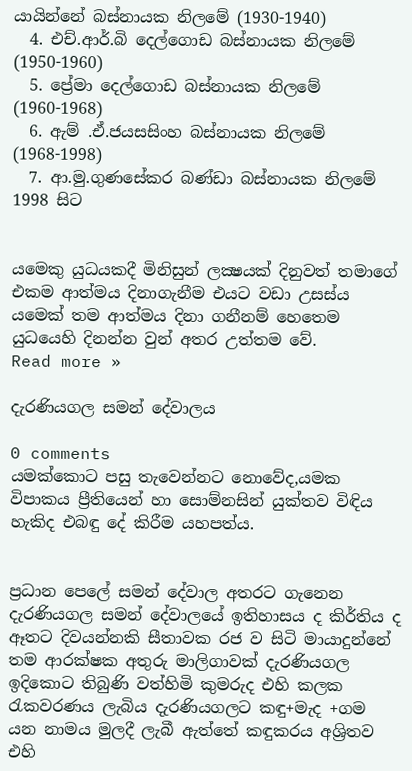යායින්නේ බස්නායක නිලමේ (1930-1940)
  4. එච්.ආර්.බි දෙල්ගොඩ බස්නායක නිලමේ (1950-1960)
  5. ප්‍රේමා දෙල්ගොඩ බස්නායක නිලමේ (1960-1968)
  6. ඇම් .ඒ.ජයසසිංහ බස්නායක නිලමේ (1968-1998)
  7. ආ.මු.ගුණසේකර බණ්ඩා බස්නායක නිලමේ 1998 සිට


යමෙකු යුධයකදී මිනිසුන් ලක්‍ෂයක් දිනුවත් තමාගේ එකම ආත්මය දිනාගැනීම එයට වඩා උසස්ය යමෙක් තම ආත්මය දිනා ගනීනම් හෙතෙම යුධයෙහි දිනන්න වුන් අතර උත්තම වේ.
Read more »

දැරණියගල සමන් දේවාලය

0 comments
යමක්කොට පසු තැවෙන්නට නොවේද,යමක විපාකය ප්‍රීතියෙන් හා සොම්නසින් යුක්තව විඳිය හැකිද එබඳු දේ කිරීම යහපත්ය.


ප්‍රධාන පෙලේ සමන් දේවාල අතරට ගැනෙන දැරණියගල සමන් දේවාලයේ ඉතිහාසය ද කිර්තිය ද ඈතට දිවයන්නකි සීතාවක රජ ව සිටි මායාදුන්නේ තම ආරක්ෂක අතුරු මාලිගාවක් දැරණියගල ඉදිකොට තිබුණි වත්හිමි කුමරුද එහි කලක රැකවරණය ලැබිය දැරණියගලට කඳු+මැද +ගම  යන නාමය මුලදී ලැබී ඇත්තේ කඳුකරය අශ්‍රිතව එහි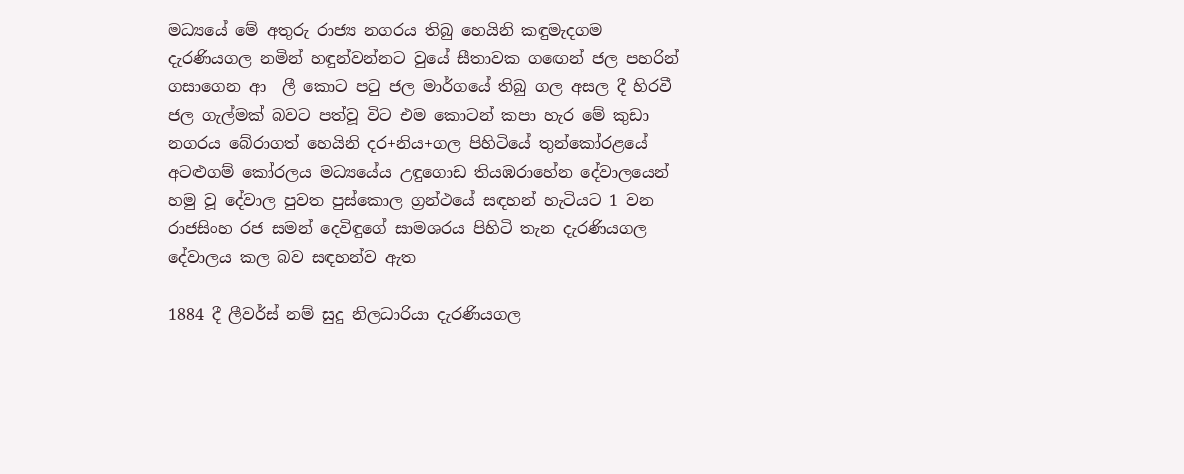මධ්‍යයේ මේ අතුරු රාජ්‍ය නගරය තිබු හෙයිනි කඳුමැදගම දැරණියගල නමින් හඳුන්වන්නට වුයේ සීතාවක ගඟෙන් ජල පහරින් ගසාගෙන ආ  ලී කොට පටු ජල මාර්ගයේ තිබු ගල අසල දී හිරවී ජල ගැල්මක් බවට පත්වූ විට එම කොටන් කපා හැර මේ කුඩා නගරය බේරාගත් හෙයිනි දර+නිය+ගල පිහිටියේ තුන්කෝරළයේ අටළුගම් කෝරලය මධ්‍යයේය උඳුගොඩ තියඹරාහේන දේවාලයෙන් හමු වූ දේවාල පුවත පුස්කොල ග්‍රන්ථයේ සඳහන් හැටියට 1 වන රාජසිංහ රජ සමන් දෙවිඳුගේ සාමශරය පිහිටි තැන දැරණියගල දේවාලය කල බව සඳහන්ව ඇත

1884 දී ලීවර්ස් නම් සුදු නිලධාරියා දැරණියගල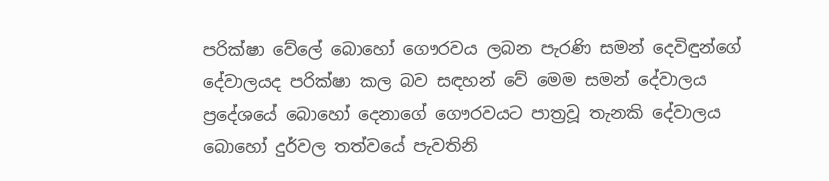පරික්ෂා වේලේ බොහෝ ගෞරවය ලබන පැරණි සමන් දෙවිඳුන්ගේ දේවාලයද පරික්ෂා කල බව සඳහන් වේ මෙම සමන් දේවාලය ප්‍රදේශයේ බොහෝ දෙනාගේ ගෞරවයට පාත්‍රවූ තැනකි දේවාලය බොහෝ දුර්වල තත්වයේ පැවතිනි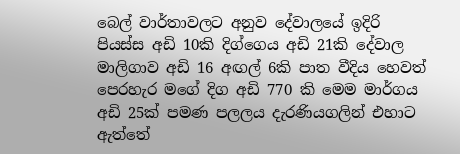බෙල් වාර්තාවලට අනුව දේවාලයේ ඉදිරි පියස්ස අඩි 10කි දිග්ගෙය අඩි 21කි දේවාල මාලිගාව අඩි 16 අඟල් 6කි පාත වීදිය හෙවත් පෙරහැර මගේ දිග අඩි 770 කි මෙම මාර්ගය අඩි 25ක් පමණ පලලය දැරණියගලින් එහාට ඇත්තේ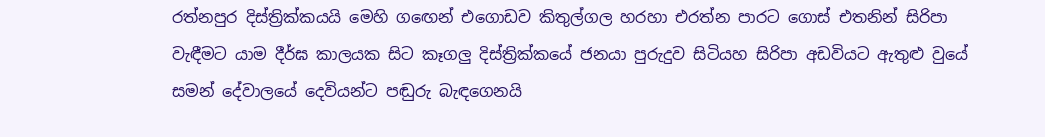රත්නපුර දිස්ත්‍රික්කයයි මෙහි ගඟෙන් එගොඩව කිතුල්ගල හරහා එරත්න පාරට ගොස් එතනින් සිරිපා වැඳීමට යාම දීර්ඝ කාලයක සිට කෑගලු දිස්ත්‍රික්කයේ ජනයා පුරුදුව සිටියහ සිරිපා අඩවියට ඇතුළු වුයේ සමන් දේවාලයේ දෙවියන්ට පඬුරු බැඳගෙනයි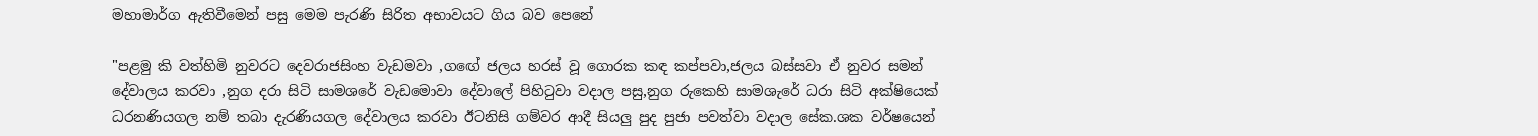මහාමාර්ග ඇතිවීමෙන් පසු මෙම පැරණි සිරිත අභාවයට ගිය බව පෙනේ

"පළමු කි වත්හිමි නුවරට දෙවරාජසිංහ වැඩමවා ,ගඟේ ජලය හරස් වූ ගොරක කඳ කප්පවා,ජලය බස්සවා ඒ නුවර සමන් දේවාලය කරවා ,නුග දරා සිටි සාමශරේ වැඩමොවා දේවාලේ පිහිටුවා වදාල පසු,නුග රුකෙහි සාමශැරේ ධරා සිටි අක්ෂියෙක් ධරනණියගල නම් තබා දැරණියගල දේවාලය කරවා ඊටනිසි ගම්වර ආදී සියලු පුද පුජා පවත්වා වදාල සේක.ශක වර්ෂයෙන්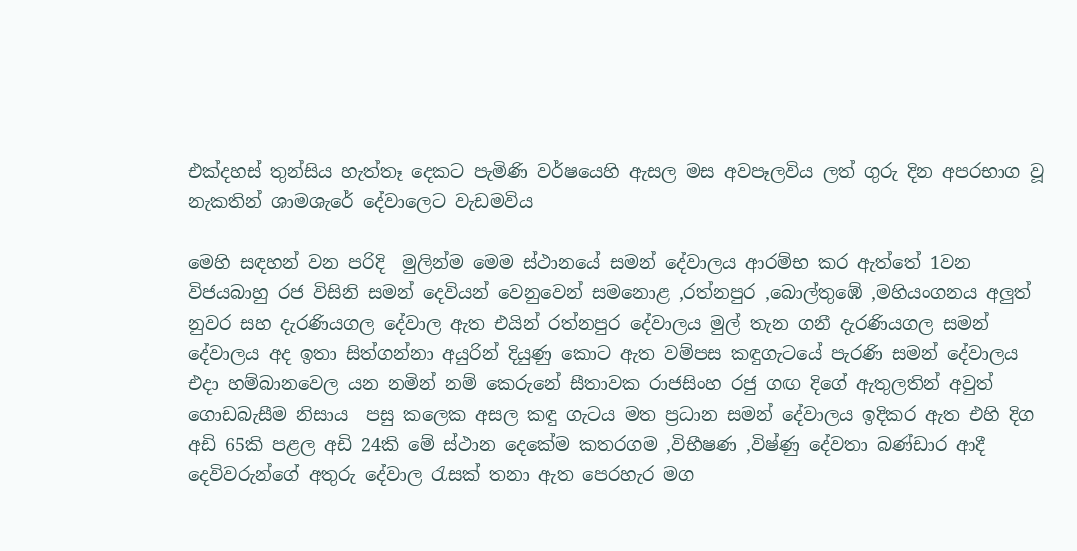එක්දහස් තුන්සිය හැත්තෑ දෙකට පැමිණි වර්ෂයෙහි ඇසල මස අවපෑලවිය ලත් ගුරු දින අපරභාග වූ නැකතින් ශාමශැරේ දේවාලෙට වැඩමවිය

මෙහි සඳහන් වන පරිදි  මුලින්ම මෙම ස්ථානයේ සමන් දේවාලය ආරම්භ කර ඇත්තේ 1වන විජයබාහු රජ විසිනි සමන් දෙවියන් වෙනුවෙන් සමනොළ ,රත්නපුර ,බොල්තුඹේ ,මහියංගනය අලුත් නුවර සහ දැරණියගල දේවාල ඇත එයින් රත්නපුර දේවාලය මුල් තැන ගනී දැරණියගල සමන් දේවාලය අද ඉතා සිත්ගන්නා අයුරින් දියුණු කොට ඇත වම්පස කඳුගැටයේ පැරණි සමන් දේවාලය එදා හම්බානවෙල යන නමින් නම් කෙරුනේ සීතාවක රාජසිංහ රජු ගඟ දිගේ ඇතුලතින් අවුත් ගොඩබැසීම නිසාය  පසු කලෙක අසල කඳු ගැටය මත ප්‍රධාන සමන් දේවාලය ඉදිකර ඇත එහි දිග අඩි 65කි පළල අඩි 24කි මේ ස්ථාන දෙකේම කතරගම ,විභීෂණ ,විෂ්ණු දේවතා බණ්ඩාර ආදී දෙවිවරුන්ගේ අතුරු දේවාල රැසක් තනා ඇත පෙරහැර මග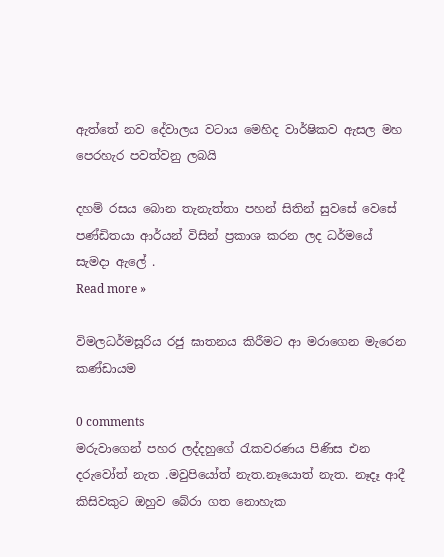ඇත්තේ නව දේවාලය වටාය මෙහිද වාර්ෂිකව ඇසල මහ පෙරහැර පවත්වනු ලබයි

දහම් රසය බොන තැනැත්තා පහන් සිතින් සුවසේ වෙසේ පණ්ඩිතයා ආර්යන් විසින් ප්‍රකාශ කරන ලද ධර්මයේ සැමදා ඇලේ .
Read more »

විමලධර්මසූරිය රජු ඝාතනය කිරීමට ආ මරාගෙන මැරෙන කණ්ඩායම

0 comments
මරුවාගෙන් පහර ලද්දහුගේ රැකවරණය පිණිස එන දරුවෝත් නැත .මවුපියෝත් නැත.නෑයොත් නැත. නෑදෑ ආදී කිසිවකුට ඔහුව බේරා ගත නොහැක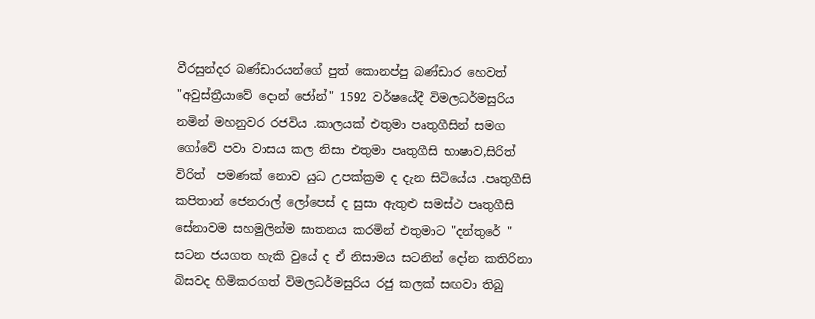වීරසුන්දර බණ්ඩාරයන්ගේ පුත් කොනප්පු බණ්ඩාර හෙවත් "අවුස්ත්‍රීයාවේ දොන් ජෝන්" 1592 වර්ෂයේදී විමලධර්මසුරිය නමින් මහනුවර රජවිය .කාලයක් එතුමා පෘතුගීසින් සමග ගෝවේ පවා වාසය කල නිසා එතුමා පෘතුගීසි භාෂාව,සිරිත් විරිත්  පමණක් නොව යුධ උපක්ක්‍රම ද දැන සිටියේය .පෘතුගීසි කපිතාන් ජෙනරාල් ලෝපෙස් ද සුසා ඇතුළු සමස්ථ පෘතුගීසි සේනාවම සහමුලින්ම ඝාතනය කරමින් එතුමාට "දන්තුරේ " සටන ජයගත හැකි වුයේ ද ඒ නිසාමය සටනින් දෝන කතිරිනා බිසවද හිමිකරගත් විමලධර්මසුරිය රජු කලක් සඟවා තිබු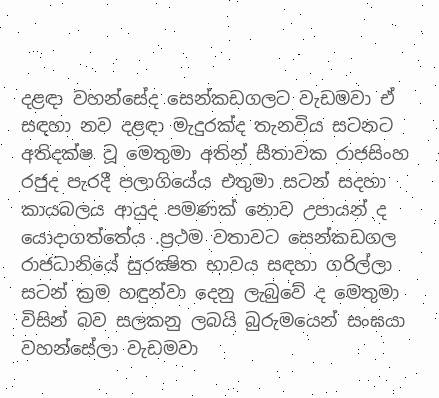දළඳා වහන්සේද සෙන්කඩගලට වැඩමවා ඒ සඳහා නව දළඳා මැදුරක්ද තැනවිය සටනට අතිදක්ෂ වූ මෙතුමා අතින් සීතාවක රාජසිංහ රජුද පැරදී පලාගියේය එතුමා සටන් සදහා කායබලය ආයුද පමණක් නොව උපායන් ද යොදාගත්තේය .ප්‍රථම වතාවට සෙන්කඩගල රාජධානියේ සුරක්‍ෂිත භාවය සඳහා ගරිල්ලා සටන් ක්‍රම හඳුන්වා දෙනු ලැබුවේ ද මෙතුමා විසින් බව සලකනු ලබයි බුරුමයෙන් සංඝයා වහන්සේලා වැඩමවා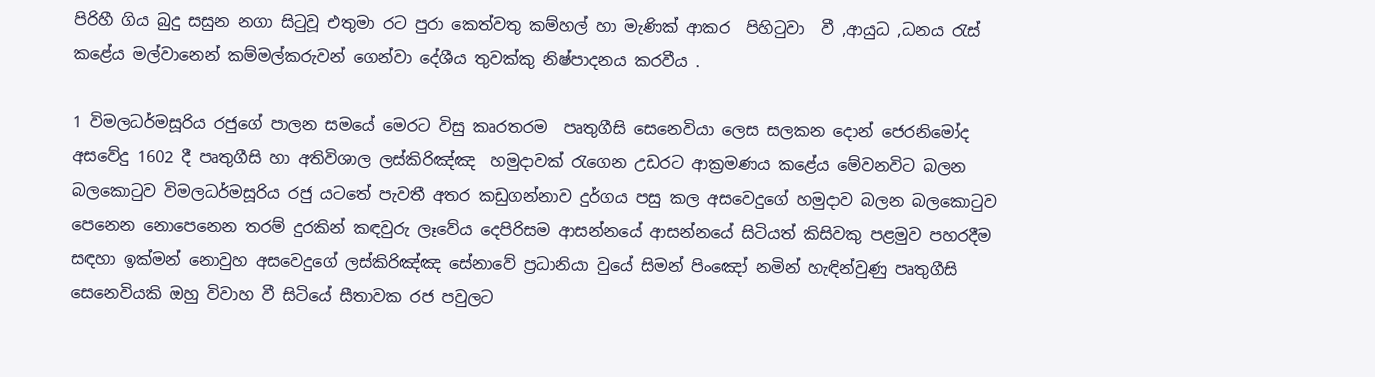පිරිහී ගිය බුදු සසුන නගා සිටුවූ එතුමා රට පුරා කෙත්වතු කම්හල් හා මැණික් ආකර  පිහිටුවා  වී ,ආයුධ ,ධනය රැස් කළේය මල්වානෙන් කම්මල්කරුවන් ගෙන්වා දේශීය තුවක්කු නිෂ්පාදනය කරවීය .

1 විමලධර්මසූරිය රජුගේ පාලන සමයේ මෙරට විසු කෘරතරම  පෘතුගීසි සෙනෙවියා ලෙස සලකන දොන් ජෙරනිමෝද අසවේදු 1602 දී පෘතුගීසි හා අතිවිශාල ලස්කිරිඤ්ඤ  හමුදාවක් රැගෙන උඩරට ආක්‍රමණය කළේය මේවනවිට බලන බලකොටුව විමලධර්මසූරිය රජු යටතේ පැවතී අතර කඩුගන්නාව දුර්ගය පසු කල අසවෙදුගේ හමුදාව බලන බලකොටුව පෙනෙන නොපෙනෙන තරම් දුරකින් කඳවුරු ලෑවේය දෙපිරිසම ආසන්නයේ ආසන්නයේ සිටියත් කිසිවකු පළමුව පහරදීම සඳහා ඉක්මන් නොවුහ අසවෙදුගේ ලස්කිරිඤ්ඤ සේනාවේ ප්‍රධානියා වුයේ සිමන් පිංඤෝ නමින් හැඳින්වුණු පෘතුගීසි සෙනෙවියකි ඔහු විවාහ වී සිටියේ සීතාවක රජ පවුලට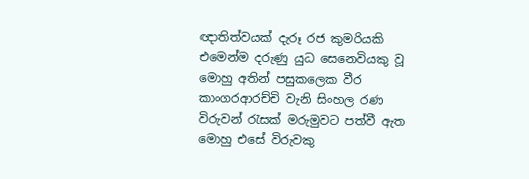ඥාතිත්වයක් දැරූ රජ කුමරියකි එමෙන්ම දරුණු යුධ සෙනෙවියකු වූ මොහු අතින් පසුකලෙක වීර කාංගරආරච්චි වැනි සිංහල රණ විරුවන් රැසක් මරුමුවට පත්වී ඇත මොහු එසේ විරුවකු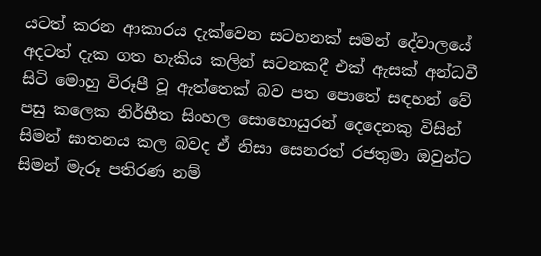යටත් කරන ආකාරය දැක්වෙන සටහනක් සමන් දේවාලයේ අදටත් දැක ගත හැකිය කලින් සටනකදී එක් ඇසක් අන්ධවී සිටි මොහු විරූපී වූ ඇත්තෙක් බව පත පොතේ සඳහන් වේ පසු කලෙක නිර්භීත සිංහල සොහොයුරන් දෙදෙනකු විසින් සිමන් ඝාතනය කල බවද ඒ නිසා සෙනරත් රජතුමා ඔවුන්ට‍ සිමන් මැරූ පතිරණ නම්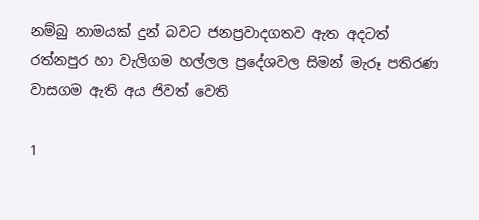නම්බු නාමයක් දුන් බවට‍ ජනප්‍රවාදගතව ඇත අදටත් රත්නපුර හා වැලිගම හල්ලල ප්‍රදේශවල සිමන් මැරූ පතිරණ වාසගම ඇති අය ජිවත් වෙති

1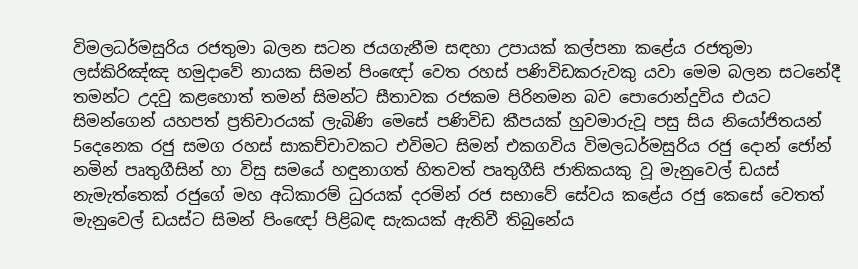විමලධර්මසුරිය රජතුමා බලන සටන ජයගැනීම සඳහා උපායක් කල්පනා කළේය රජතුමා ලස්කිරිඤ්ඤ හමුදාවේ නායක සිමන් පිංඥෝ වෙත රහස් පණිවිඩකරුවකු යවා මෙම බලන සටනේදී තමන්ට උදවු කළහොත් තමන් සිමන්ට සීතාවක රජකම පිරිනමන බව පොරොන්දුවිය එයට සිමන්ගෙන් යහපත් ප්‍රතිචාරයක් ලැබිණි මෙසේ පණිවිඩ කීපයක් හුවමාරුවූ පසු සිය නියෝජිතයන් 5දෙනෙක රජු සමග රහස් සාකච්චාවකට එවිමට සිමන් එකගවිය විමලධර්මසුරිය රජු දොන් ජෝන් නමින් පෘතුගීසින් හා විසු සමයේ හඳුනාගත් හිතවත් පෘතුගීසි ජාතිකයකු වූ මැනුවෙල් ඩයස් නැමැත්තෙක් රජුගේ මහ අධිකාරම් ධුරයක් දරමින් රජ සභාවේ සේවය කළේය රජු කෙසේ වෙතත් මැනුවෙල් ඩයස්ට සිමන් පිංඥෝ පිළිබඳ සැකයක් ඇතිවී තිබුනේය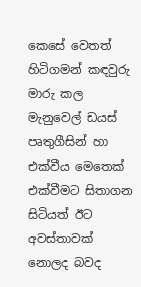කෙසේ වෙතත් හිටිගමන් කඳවුරු මාරු කල මැනුවෙල් ඩයස් පෘතුගීසින් හා එක්වීය මෙතෙක් එක්වීමට සිතාගන සිටියත් ඊට අවස්තාවක් නොලද බවද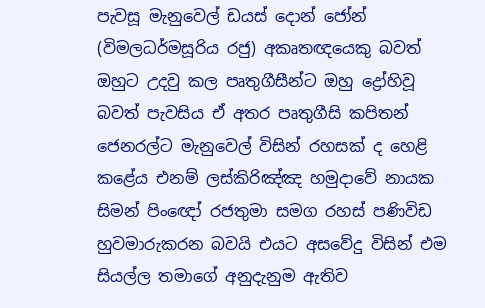පැවසූ මැනුවෙල් ඩයස් දොන් ජෝන් (විමලධර්මසූරිය රජු) අකෘතඥයෙකු බවත් ඔහුට උදවු කල පෘතුගීසීන්ට ඔහු ද්‍රෝහිවූ  බවත් පැවසිය ඒ අතර පෘතුගීසි කපිතන් ජෙනරල්ට මැනුවෙල් විසින් රහසක් ද හෙළි කළේය එනම් ලස්කිරිඤ්ඤ හමුදාවේ නායක සිමන් පිංඥෝ රජතුමා සමග රහස් පණිවිඩ හුවමාරුකරන බවයි එයට අසවේදු විසින් එම සියල්ල තමාගේ අනුදැනුම ඇතිව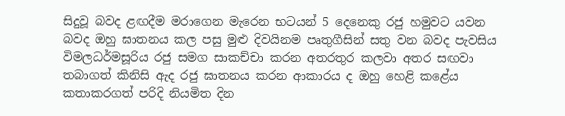සිදුවූ බවද ළඟදීම මරාගෙන මැරෙන භටයන් 5 දෙනෙකු රජු හමුවට යවන බවද ඔහු ඝාතනය කල පසු මුළු දිවයිනම පෘතුගීසින් සතු වන බවද පැවසිය විමලධර්මසූරිය රජු සමග සාකච්චා කරන අතරතුර කලවා අතර සඟවා තබාගත් කිනිසි ඇද රජු ඝාතනය කරන ආකාරය ද ඔහු හෙළි කළේය කතාකරගත් පරිදි නියමිත දින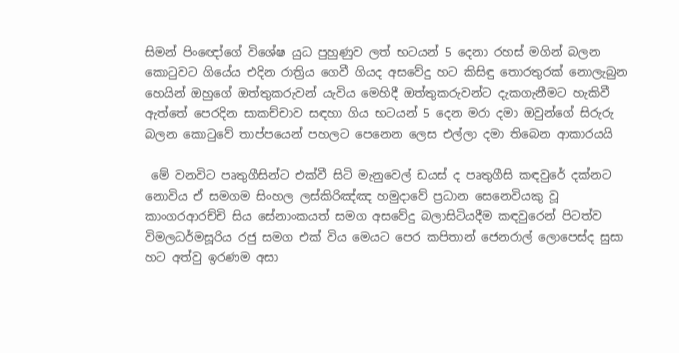සිමන් පිංඥෝගේ විශේෂ යුධ පුහුණුව ලත් භටයන් 5 දෙනා රහස් මගින් බලන කොටුවට ගියේය එදින රාත්‍රිය ගෙවී ගියද අසවේදු හට කිසිඳු තොරතුරක් නොලැබුන හෙයින් ඔහුගේ ඔත්තුකරුවන් යැවිය මෙහිදී ඔත්තුකරුවන්ට දැකගැනීමට හැකිවී ඇත්තේ පෙරදින සාකච්චාව සඳහා ගිය භටයන් 5 දෙන මරා දමා ඔවුන්ගේ සිරුරු බලන කොටුවේ තාප්පයෙන් පහලට පෙනෙන ලෙස එල්ලා දමා තිබෙන ආකාරයයි

 මේ වනවිට පෘතුගීසින්ට එක්වී සිටි මැනුවෙල් ඩයස් ද පෘතුගීසි කඳවුරේ දක්නට නොවිය ඒ සමගම සිංහල ලස්කිරිඤ්ඤ හමුදාවේ ප්‍රධාන සෙනෙවියකු වූ කාංගරආරච්චි සිය සේනාංකයත් සමග අසවේදු බලාසිටියදීම කඳවුරෙන් පිටත්ව විමලධර්මසූරිය රජු සමග එක් විය මෙයට පෙර කපිතාන් ජෙනරාල් ලොපෙස්ද සුසා හට අත්වු ඉරණම අසා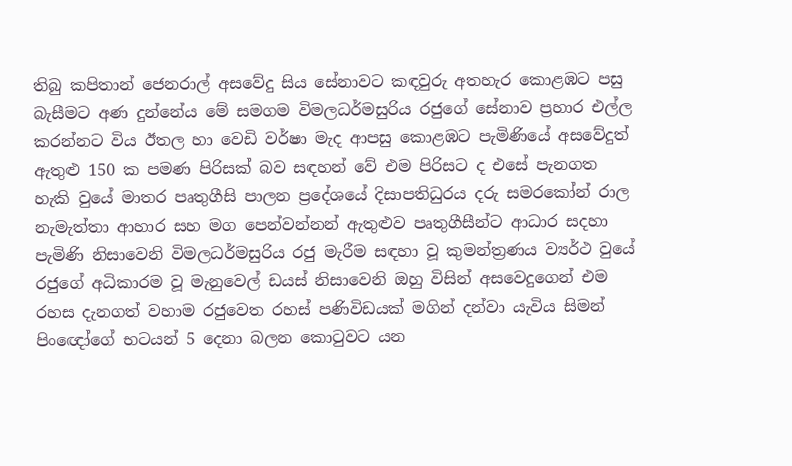තිබු කපිතාන් ජෙනරාල් අසවේදු සිය සේනාවට කඳවුරු අතහැර කොළඹට පසු බැසීමට අණ දුන්නේය මේ සමගම විමලධර්මසුරිය රජුගේ සේනාව ප්‍රහාර එල්ල කරන්නට විය ඊතල හා වෙඩි වර්ෂා මැද ආපසු කොළඹට පැමිණියේ අසවේදුත් ඇතුළු 150 ක පමණ පිරිසක් බව සඳහන් වේ එම පිරිසට ද එසේ පැනගත හැකි වුයේ මාතර පෘතුගීසි පාලන ප්‍රදේශයේ දිසාපතිධුරය දරු සමරකෝන් රාල නැමැත්තා ආහාර සහ මග පෙන්වන්නන් ඇතුළුව පෘතුගීසීන්ට ආධාර සදහා පැමිණි නිසාවෙනි විමලධර්මසුරිය රජු මැරීම සඳහා වූ කුමන්ත්‍රණය ව්‍යර්ථ වුයේ රජුගේ අධිකාරම වූ මැනුවෙල් ඩයස් නිසාවෙනි ඔහු විසින් අසවෙදුගෙන් එම රහස දැනගත් වහාම රජුවෙත රහස් පණිවිඩයක් මගින් දන්වා යැවිය සිමන් පිංඥෝගේ භටයන් 5 දෙනා බලන කොටුවට යන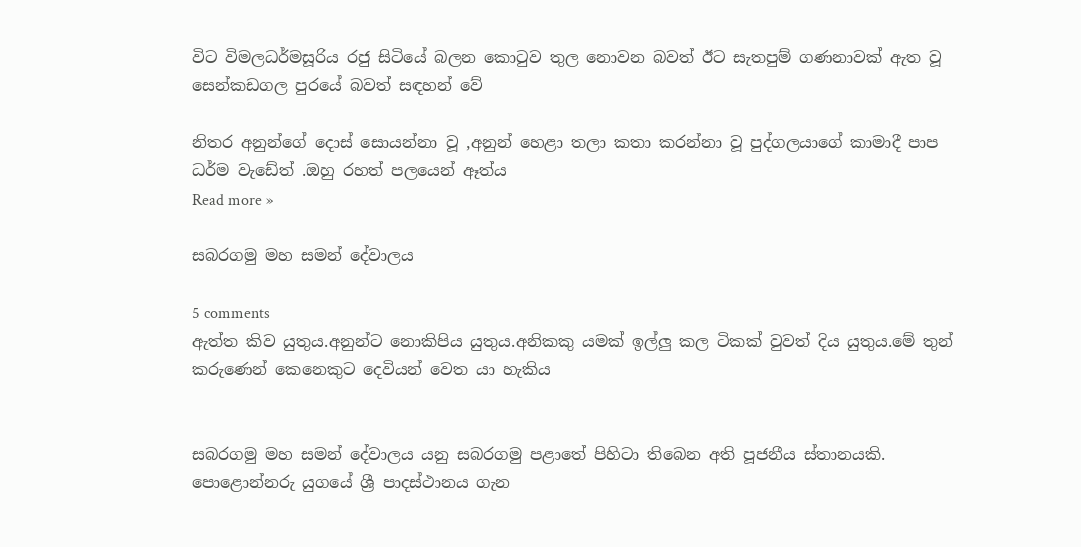විට විමලධර්මසූරිය රජු සිටියේ බලන කොටුව තුල නොවන බවත් ඊට සැතපුම් ගණනාවක් ඇත වූ සෙන්කඩගල පුරයේ බවත් සඳහන් වේ

නිතර අනුන්ගේ දොස් සොයන්නා වූ ,අනුන් හෙළා තලා කතා කරන්නා වූ පුද්ගලයාගේ කාමාදී පාප ධර්ම වැඩේත් .ඔහු රහත් පලයෙන් ඈත්ය
Read more »

සබරගමු මහ සමන් දේවාලය

5 comments
ඇත්ත කිව යුතුය.අනුන්ට නොකිපිය යුතුය.අනිකකු යමක් ඉල්ලු කල ටිකක් වුවත් දිය යුතුය.මේ තුන් කරුණෙන් කෙනෙකුට දෙවියන් වෙත යා හැකිය


සබරගමු මහ සමන් දේවාලය යනු සබරගමු පළාතේ පිහිටා තිබෙන අති පූජනීය ස්තානයකි. පොළොන්නරු යුගයේ ශ්‍රී පාදස්ථානය ගැන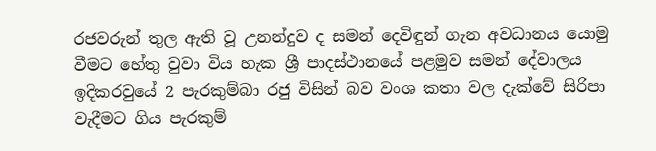රජවරුන් තුල ඇති වූ උනන්දුව ද සමන් දෙවිඳුන් ගැන අවධානය යොමු වීමට හේතු වුවා විය හැක ශ්‍රී පාදස්ථානයේ පළමුව සමන් දේවාලය ඉදිකරවුයේ 2 පැරකුම්බා රජු විසින් බව වංශ කතා වල දැක්වේ සිරිපා වැදීමට ගිය පැරකුම්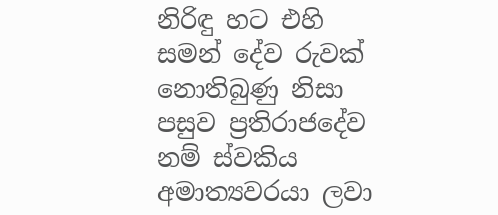නිරිඳු හට එහි සමන් දේව රුවක් නොතිබුණු නිසා පසුව ප්‍රතිරාජදේව නම් ස්වකිය අමාත්‍යවරයා ලවා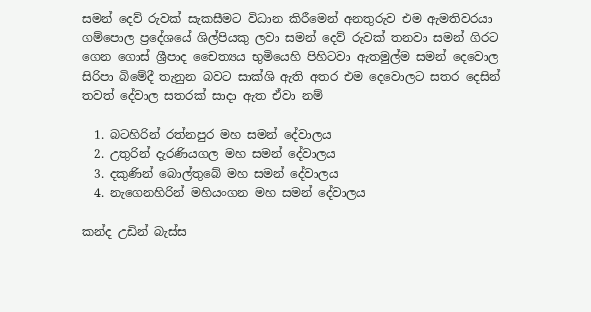සමන් දෙව් රුවක් සැකසීමට විධාන කිරීමෙන් අනතුරුව එම ඇමතිවරයා ගම්පොල ප්‍රදේශයේ ශිල්පියකු ලවා සමන් දෙව් රුවක් තනවා සමන් ගිරට ගෙන ගොස් ශ්‍රීපාද චෛත්‍යය භුමියෙහි පිහිටවා ඇතමුල්ම සමන් දෙවොල සිරිපා බිමේදී තැනුන බවට සාක්ශි ඇති අතර එම දෙවොලට සතර දෙසින් තවත් දේවාල සතරක් සාදා ඇත ඒවා නම්

  1. බටහිරින් රත්නපුර මහ සමන් දේවාලය
  2. උතුරින් දැරණියගල මහ සමන් දේවාලය
  3. දකුණින් බොල්තුබේ මහ සමන් දේවාලය
  4. නැගෙනහිරින් මහියංගන මහ සමන් දේවාලය

කන්ද උඩින් බැස්ස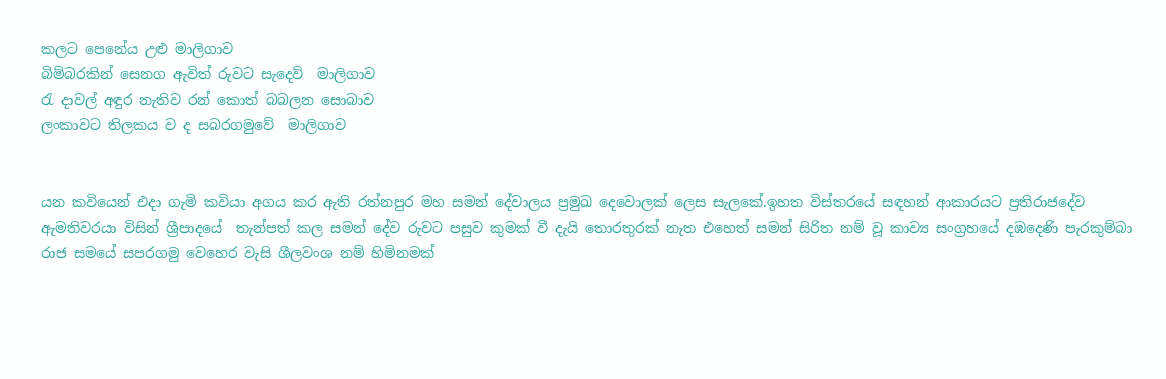කලට පෙනේය උළු මාලිගාව
බිම්බරකින් සෙනග ඇවිත් රුවට සැදෙව්  මාලිගාව
රැ දාවල් අඳුර නැතිව රන් කොත් බබලන සොබාව
ලංකාවට තිලකය ව ද සබරගමුවේ  මාලිගාව


යන කවියෙන් එදා ගැමි කවියා අගය කර ඇති රත්නපුර මහ සමන් දේවාලය ප්‍රමුඛ දෙවොලක් ලෙස සැලකේ.ඉහත විස්තරයේ සඳහන් ආකාරයට ප්‍රතිරාජදේව ඇමතිවරයා විසින් ශ්‍රීපාදයේ  තැන්පත් කල සමන් දේව රුවට පසුව කුමක් වී දැයි තොරතුරක් නැත එහෙත් සමන් සිරිත නම් වූ කාව්‍ය සංග්‍රහයේ දඹදෙණි පැරකුම්බා රාජ සමයේ සපරගමු වෙහෙර වැසි ශීලවංශ නම් හිමිනමක්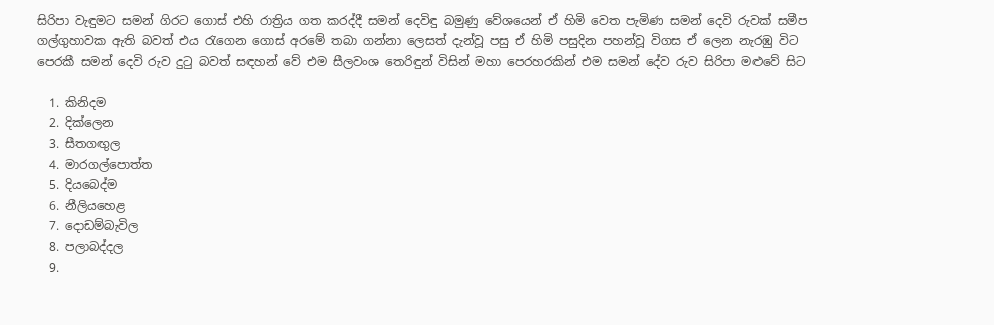සිරිපා වැඳුමට සමන් ගිරට ගොස් එහි රාත්‍රිය ගත කරද්දී සමන් දෙවිඳු බමුණු වේශයෙන් ඒ හිමි වෙත පැමිණ සමන් දෙවි රුවක් සමීප ගල්ගුහාවක ඇති බවත් එය රැගෙන ගොස් අරමේ තබා ගන්නා ලෙසත් දැන්වූ පසු ඒ හිමි පසුදින පහන්වූ විගස ඒ ලෙන නැරඹු විට පෙරකී සමන් දෙවි රුව දුටු බවත් සඳහන් වේ එම සීලවංශ තෙරිඳුන් විසින් මහා පෙරහරකින් එම සමන් දේව රුව සිරිපා මළුවේ සිට

  1. කිනිදම
  2. දික්ලෙන
  3. සීතගඟුල
  4. මාරගල්පොත්ත
  5. දියබෙද්ම
  6. නීලියහෙළ
  7. දොඩම්බැවිල
  8. පලාබද්දල
  9.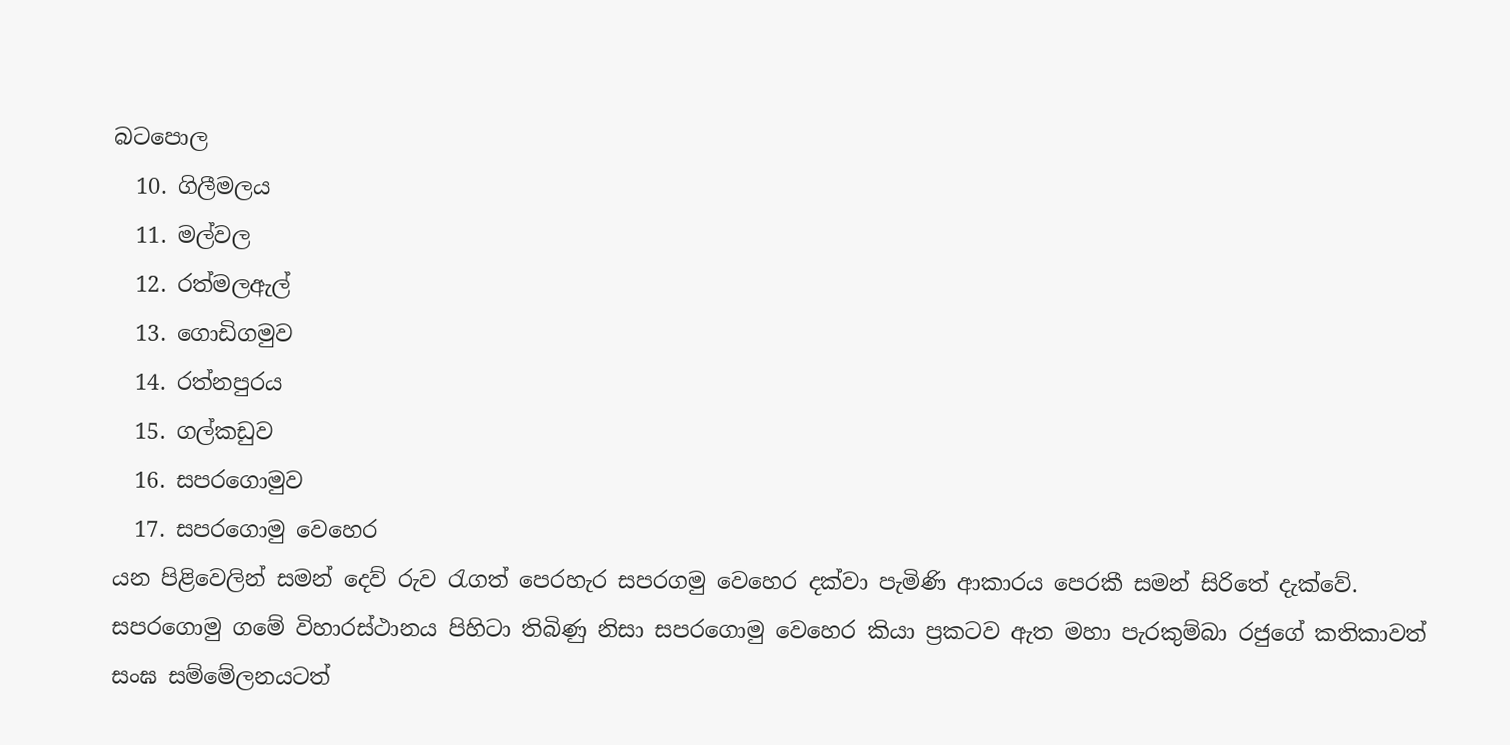බටපොල
  10. ගිලීමලය
  11. මල්වල
  12. රත්මලඇල්
  13. ගොඩිගමුව
  14. රත්නපුරය
  15. ගල්කඩුව
  16. සපරගොමුව
  17. සපරගොමු වෙහෙර
යන පිළිවෙලින් සමන් දෙව් රුව රැගත් පෙරහැර සපරගමු වෙහෙර දක්වා පැමිණි ආකාරය පෙරකී සමන් සිරිතේ දැක්වේ. සපරගොමු ගමේ විහාරස්ථානය පිහිටා තිබිණු නිසා සපරගොමු වෙහෙර කියා ප්‍රකටව ඇත මහා පැරකුම්බා රජුගේ කතිකාවත් සංඝ සම්මේලනයටත්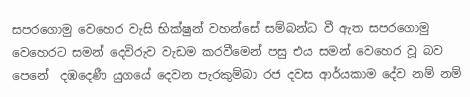සපරගොමු වෙහෙර වැසි භික්ෂුන් වහන්සේ සම්බන්ධ වී ඇත සපරගොමු වෙහෙරට සමන් දෙවිරුව වැඩම කරවීමෙන් පසු එය සමන් වෙහෙර වූ බව පෙනේ  දඹදෙණී යුගයේ දෙවන පැරකුම්බා රජ දවස ආර්යකාම දේව නම් නම්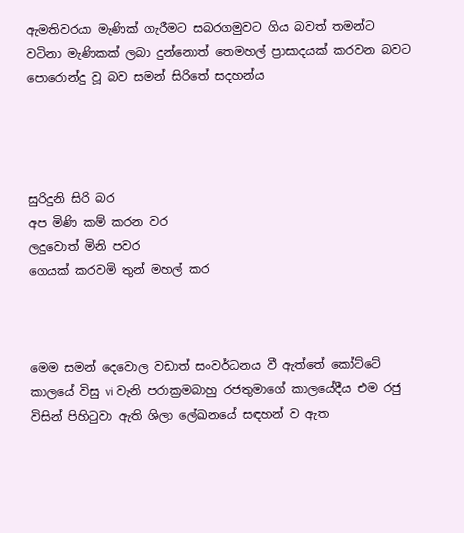ඇමතිවරයා මැණික් ගැරීමට සබරගමුවට ගිය බවත් තමන්ට වටිනා මැණිකක් ලබා දුන්නොත් තෙමහල් ප්‍රාසාදයක් කරවන බවට පොරොන්දු වූ බව සමන් සිරිතේ සදහන්ය




සුරිදුනි සිරි බර
අප මිණි කම් කරන වර
ලදුවොත් මිනි පවර
ගෙයක් කරවමි තුන් මහල් කර



මෙම සමන් දෙවොල වඩාත් සංවර්ධනය වී ඇත්තේ කෝට්ටේ කාලයේ විසු vi වැනි පරාක්‍රමබාහු රජතුමාගේ කාලයේදීය එම රජු විසින් පිහිටුවා ඇති ශිලා ලේඛනයේ සඳහන් ව ඇත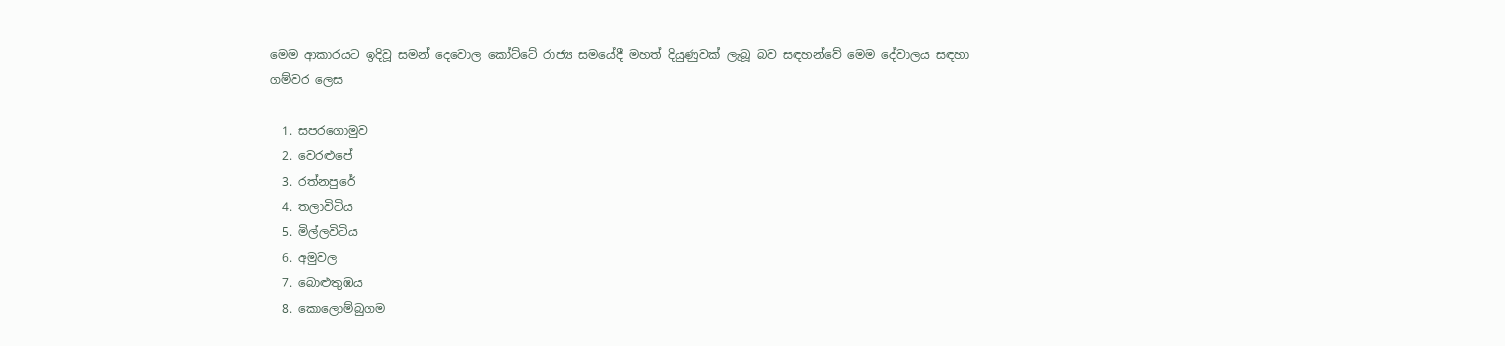මෙම ආකාරයට ඉදිවූ සමන් දෙවොල කෝට්ටේ රාජ්‍ය සමයේදී මහත් දියුණුවක් ලැබූ බව සඳහන්වේ මෙම දේවාලය සඳහා ගම්වර ලෙස

  1. සපරගොමුව
  2. වෙරළුපේ
  3. රත්නපුරේ
  4. තලාවිටිය
  5. මිල්ලවිටිය
  6. අමුවල
  7. බොළුතුඹය
  8. කොලොම්බුගම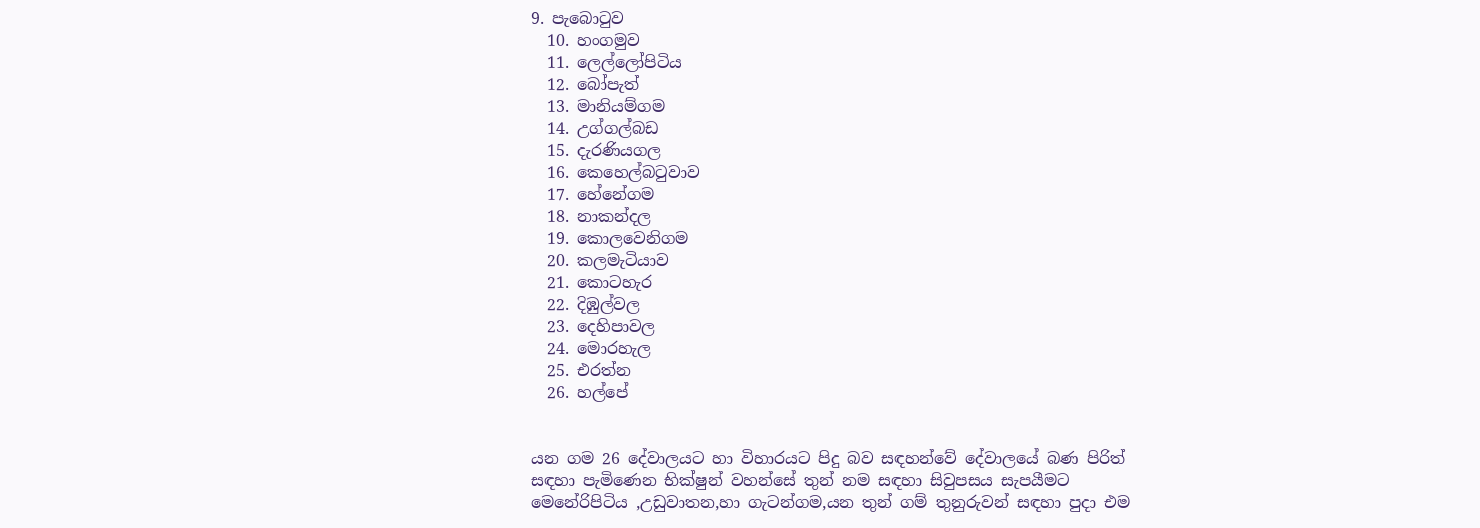9. පැබොටුව
  10. හංගමුව
  11. ලෙල්ලෝපිටිය
  12. බෝපැත්
  13. මානියම්ගම
  14. උග්ගල්බඩ
  15. දැරණියගල
  16. කෙහෙල්බටුවාව
  17. හේනේගම
  18. නාකන්දල
  19. කොලවෙනිගම
  20. කලමැටියාව
  21. කොටහැර
  22. දිඹුල්වල
  23. දෙහිපාවල
  24. මොරහැල
  25. එරත්න
  26. හල්පේ


යන ගම 26 දේවාලයට හා විහාරයට පිදු බව සඳහන්වේ දේවාලයේ බණ පිරිත් සඳහා පැමිණෙන භික්ෂුන් වහන්සේ තුන් නම සඳහා සිවුපසය සැපයීමට මෙනේරිපිටිය ,උඩුවාතන,හා ගැටන්ගම,යන තුන් ගම් තුනුරුවන් සඳහා පුදා එම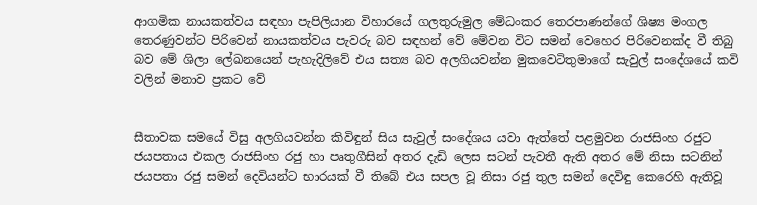ආගමික නායකත්වය සඳහා පැපිලියාන විහාරයේ ගලතුරුමුල මේධංකර තෙරපාණන්ගේ ශිෂ්‍ය මංගල තෙරණුවන්ට පිරිවෙන් නායකත්වය පැවරු බව සඳහන් වේ මේවන විට සමන් වෙහෙර පිරිවෙනක්ද වී තිබු බව මේ ශිලා ලේඛනයෙන් පැහැදිලිවේ එය සත්‍ය බව අලගියවන්න මුකවෙටිතුමාගේ සැවුල් සංදේශයේ කවි වලින් මනාව ප්‍රකට වේ


සීතාවක සමයේ විසු අලගියවන්න කිවිඳුන් සිය සැවුල් සංදේශය යවා ඇත්තේ පළමුවන රාජසිංහ රජුට ජයපතාය එකල රාජසිංහ රජු හා පෘතුගීසින් අතර දැඩි ලෙස සටන් පැවතී ඇති අතර මේ නිසා සටනින් ජයපතා රජු සමන් දෙවියන්ට භාරයක් වී තිබේ එය සපල වූ නිසා රජු තුල සමන් දෙවිඳු කෙරෙහි ඇතිවූ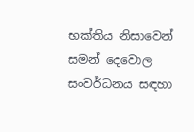භක්තිය නිසාවෙන් සමන් දෙවොල සංවර්ධනය සඳහා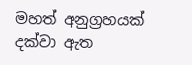මහත් අනුග්‍රහයක් දක්වා ඇත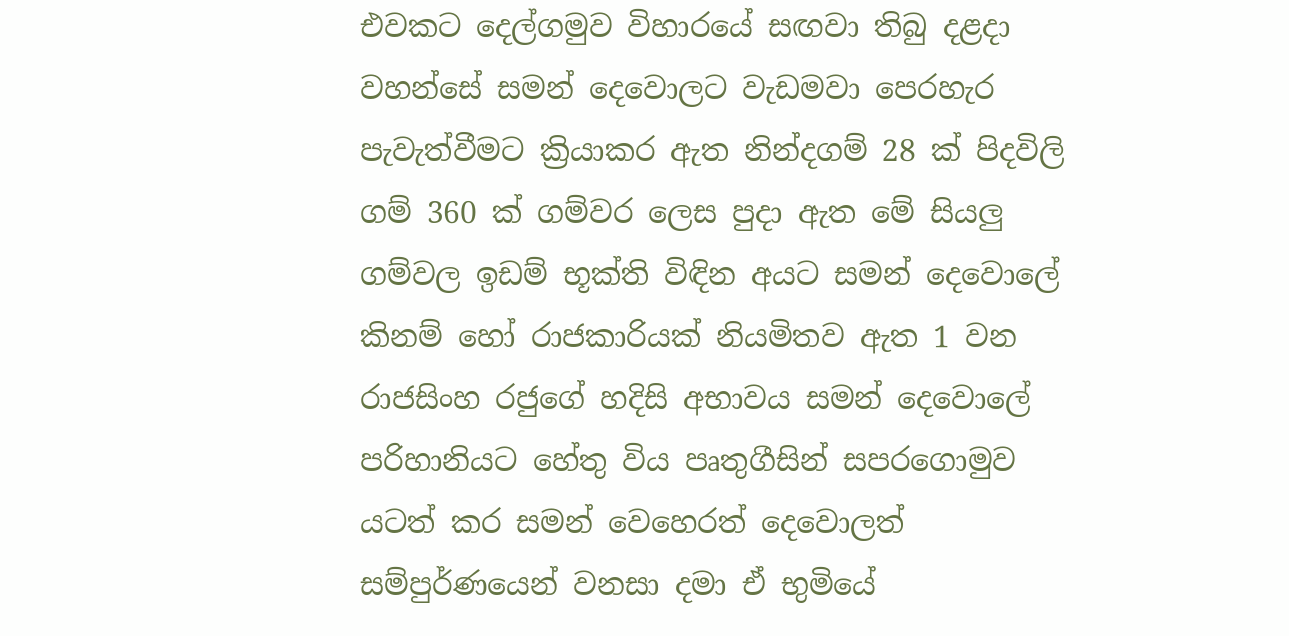එවකට දෙල්ගමුව විහාරයේ සඟවා තිබු දළදා වහන්සේ සමන් දෙවොලට වැඩමවා පෙරහැර පැවැත්වීමට ක්‍රියාකර ඇත නින්දගම් 28 ක් පිදවිලි ගම් 360 ක් ගම්වර ලෙස පුදා ඇත මේ සියලු ගම්වල ඉඩම් භූක්ති විඳින අයට සමන් දෙවොලේ කිනම් හෝ රාජකාරියක් නියමිතව ඇත 1 වන රාජසිංහ රජුගේ හදිසි අභාවය සමන් දෙවොලේ පරිහානියට හේතු විය පෘතුගීසින් සපරගොමුව යටත් කර සමන් වෙහෙරත් දෙවොලත් සම්පුර්ණයෙන් වනසා දමා ඒ භුමියේ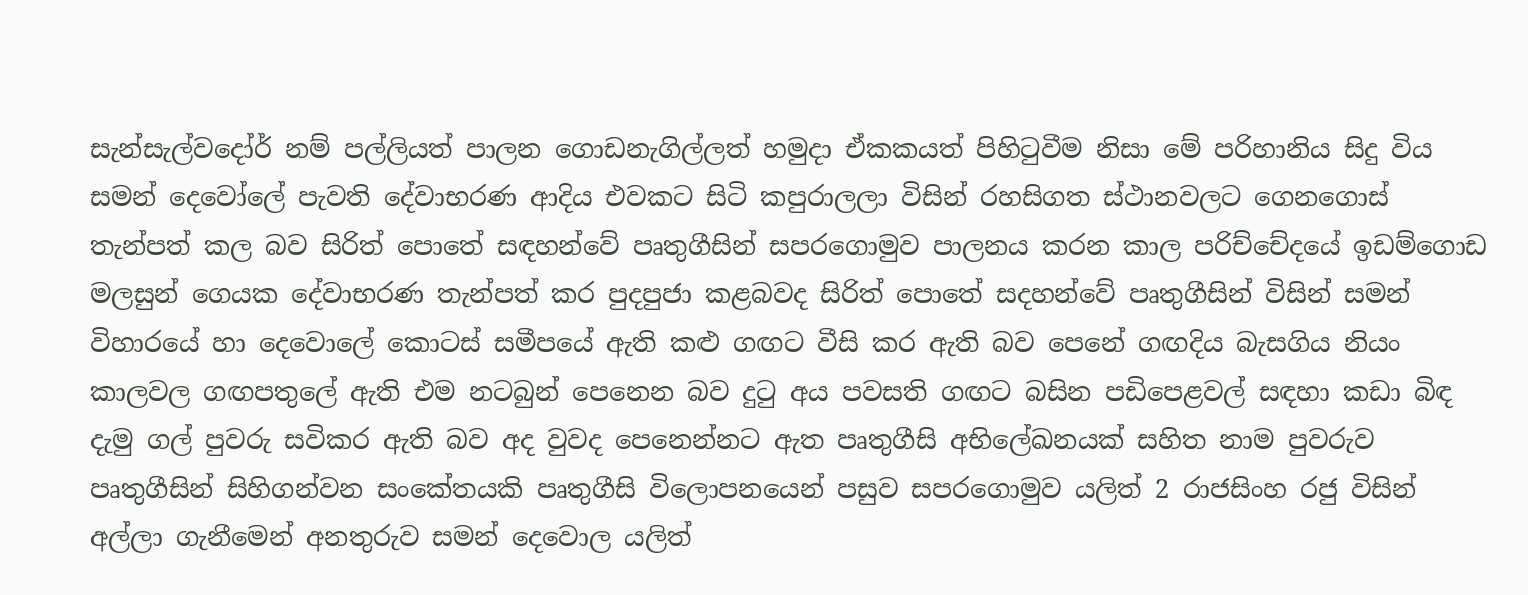සැන්සැල්වදෝර් නම් පල්ලියත් පාලන ගොඩනැගිල්ලත් හමුදා ඒකකයත් පිහිටුවීම නිසා මේ පරිහානිය සිදු විය සමන් දෙවෝලේ පැවති දේවාභරණ ආදිය එවකට සිටි කපුරාලලා විසින් රහසිගත ස්ථානවලට ගෙනගොස් තැන්පත් කල බව සිරිත් පොතේ සඳහන්වේ පෘතුගීසින් සපරගොමුව පාලනය කරන කාල පරිච්චේදයේ ඉඩම්ගොඩ මලසුන් ගෙයක දේවාභරණ තැන්පත් කර පුදපුජා කළබවද සිරිත් පොතේ සදහන්වේ පෘතුගීසින් විසින් සමන් විහාරයේ හා දෙවොලේ කොටස් සමීපයේ ඇති කළු ගඟට වීසි කර ඇති බව පෙනේ ගඟදිය බැසගිය නියං කාලවල ‍ගඟපතුලේ ඇති එම නටබුන් පෙනෙන බව දුටු අය පවසති ගඟට බසින පඩිපෙළවල් සඳහා කඩා බිඳ දැමු ගල් පුවරු සවිකර ඇති බව අද වුවද පෙනෙන්නට ඇත පෘතුගීසි අභිලේඛනයක් සහිත නාම පුවරුව පෘතුගීසින් සිහිගන්වන සංකේතයකි පෘතුගීසි විලොපනයෙන් පසුව සපරගොමුව යලිත් 2 රාජසිංහ රජු විසින් අල්ලා ගැනීමෙන් අනතුරුව සමන් දෙවොල යලිත්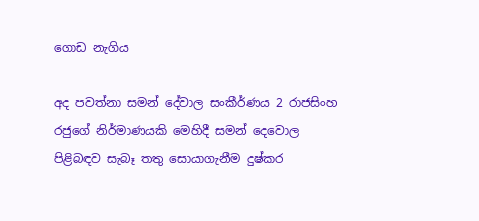ගොඩ නැගිය

අද පවත්නා සමන් දේවාල සංකීර්ණය 2 රාජසිංහ රජුගේ නිර්මාණයකි මෙහිදී සමන් දෙවොල පිළිබඳව සැබෑ තතු සොයාගැනීම දුෂ්කර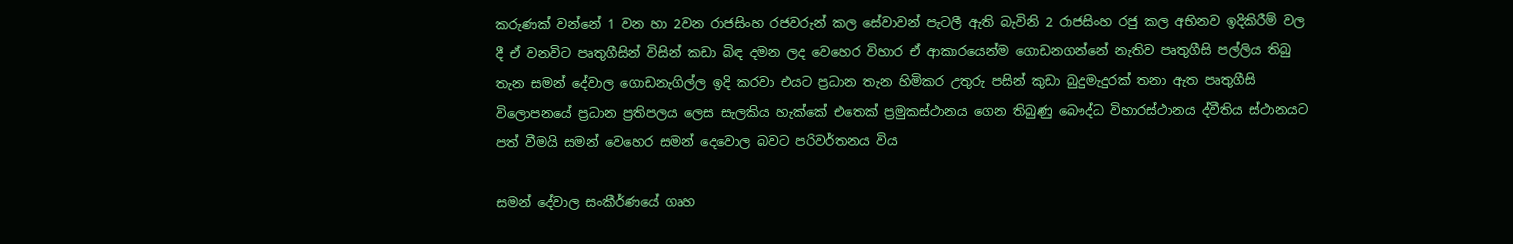කරුණක් වන්නේ 1 වන හා 2වන රාජසිංහ රජවරුන් කල සේවාවන් පැටලී ඇති බැවිනි 2 රාජසිංහ රජු කල අභිනව ඉදිකිරීම් වල දී ඒ වනවිට පෘතුගීසින් විසින් කඩා බිඳ දමන ලද වෙහෙර විහාර ඒ ආකාරයෙන්ම ගොඩනගන්නේ නැතිව පෘතුගීසි පල්ලිය තිබු තැන සමන් දේවාල ගොඩනැගිල්ල ඉදි කරවා එයට ප්‍රධාන තැන හිමිකර උතුරු පසින් කුඩා බුදුමැදුරක් තනා ඇත පෘතුගීසි විලොපනයේ ප්‍රධාන ප්‍රතිපලය ලෙස සැලකිය හැක්කේ එතෙක් ප්‍රමුකස්ථානය ගෙන තිබුණු බෞද්ධ විහාරස්ථානය ද්වීතිය ස්ථානයට පත් වීමයි සමන් වෙහෙර සමන් දෙවොල බවට‍ පරිවර්තනය විය

සමන් දේවාල සංකීර්ණයේ ගෘහ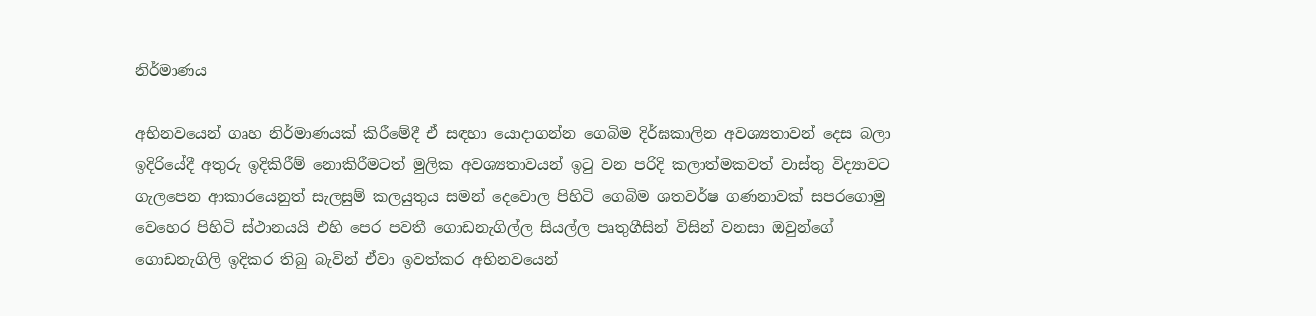නිර්මාණය

අභිනවයෙන් ගෘහ නිර්මාණයක් කිරීමේදී ඒ සඳහා යොදාගන්න ගෙබිම දිර්ඝකාලින අවශ්‍යතාවන් දෙස බලා ඉදිරියේදී අතුරු ඉදිකිරීම් නොකිරීමටත් මුලික අවශ්‍යතාවයන් ඉටු වන පරිදි කලාත්මකවත් වාස්තු විද්‍යාවට ගැලපෙන ආකාරයෙනුත් සැලසුම් කලයුතුය සමන් දෙවොල පිහිටි ගෙබිම ශතවර්ෂ ගණනාවක් සපරගොමු වෙහෙර පිහිටි ස්ථානයයි එහි පෙර පවතී ගොඩනැගිල්ල සියල්ල පෘතුගීසින් විසින් වනසා ඔවුන්ගේ ගොඩනැගිලි ඉදිකර තිබු බැවින් ඒවා ඉවත්කර අභිනවයෙන්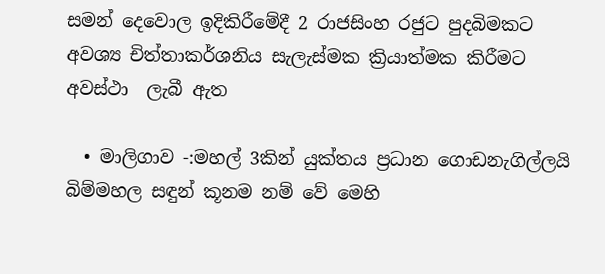සමන් දෙවොල ඉදිකිරීමේදී 2 රාජසිංහ රජුට පුදබිමකට අවශ්‍ය චිත්තාකර්ශනිය සැලැස්මක ක්‍රියාත්මක කිරීමට‍ අවස්ථා  ලැබී ඇත

  • මාලිගාව -:මහල් 3කින් යුක්තය ප්‍රධාන ගොඩනැගිල්ලයි බිම්මහල සඳුන් කූනම නම් වේ මෙහි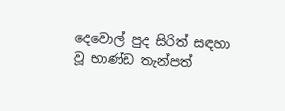දෙවොල් පුද සිරිත් සඳහා වූ භාණ්ඩ තැන්පත්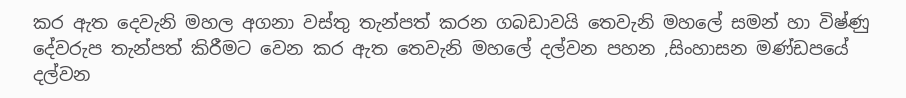කර ඇත දෙවැනි මහල අගනා වස්තු තැන්පත් කරන ගබඩාවයි තෙවැනි මහලේ සමන් හා විෂ්ණු දේවරුප තැන්පත් කිරීමට වෙන කර ඇත තෙවැනි මහලේ දල්වන පහන ,සිංහාසන මණ්ඩපයේ දල්වන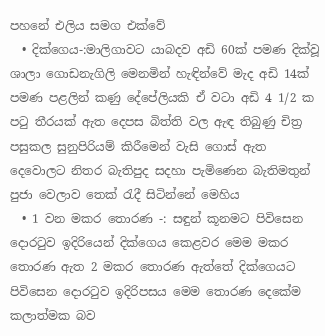පහනේ එලිය සමග එක්වේ
  • දික්ගෙය-:මාලිගාවට යාබදව අඩි 60ක් පමණ දික්වූ ශාලා ගොඩනැගිලි මෙනමින් හැඳින්වේ මැද අඩි 14ක් පමණ පළලින් කණු දේපේලියකි ඒ වටා අඩි 4 1/2 ක පටු තීරයක් ඇත දෙපස බිත්ති වල ඇඳ තිබුණු චිත්‍ර පසුකල සුනුපිරියම් කිරීමෙන් වැසි ගොස් ඇත දෙවොලට නිතර බැතිපුද සදහා පැමිණෙන බැතිමතුන් පුජා වෙලාව තෙක් රැදී සිටින්නේ මෙහිය
  • 1 වන මකර තොරණ -: සඳුන් කූනමට පිවිසෙන දොරටුව ඉදිරියෙන් දික්ගෙය කෙළවර මෙම මකර තොරණ ඇත 2 මකර තොරණ ඇත්තේ දික්ගෙයට පිවිසෙන දොරටුව ඉදිරිපසය මෙම තොරණ දෙකේම කලාත්මක බව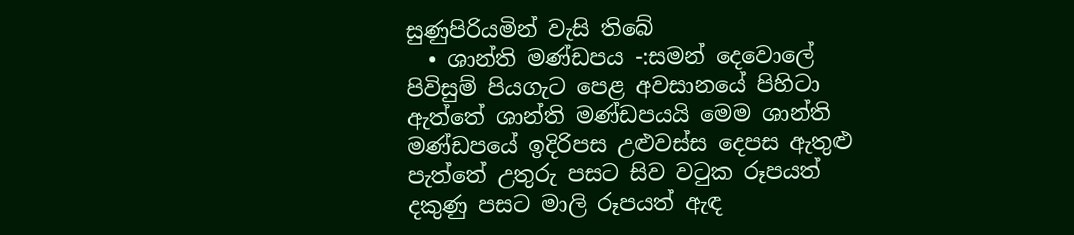සුණුපිරියමින් වැසි තිබේ
  • ශාන්ති මණ්ඩපය -:සමන් දෙවොලේ පිවිසුම් පියගැට පෙළ අවසානයේ පිහිටා ඇත්තේ ශාන්ති මණ්ඩපයයි මෙම ශාන්ති මණ්ඩපයේ ඉදිරිපස උළුවස්ස දෙපස ඇතුළු පැත්තේ උතුරු පසට සිව වටුක රූපයත් දකුණු පසට මාලි රූපයත් ඇඳ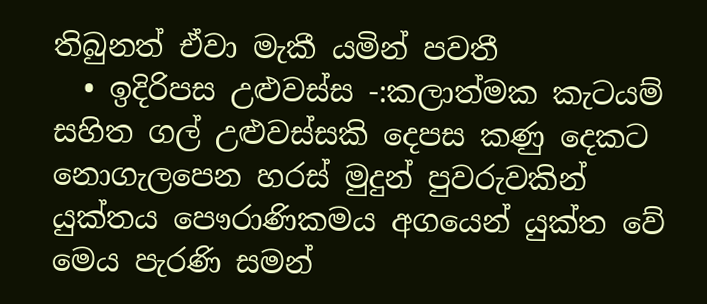තිබුනත් ඒවා මැකී යමින් පවතී
  • ඉදිරිපස උළුවස්ස -:කලාත්මක කැටයම් සහිත ගල් උළුවස්සකි දෙපස කණු දෙකට නොගැලපෙන හරස් මුදුන් පුවරුවකින් යුක්තය පෞරාණිකමය අගයෙන් යුක්ත වේ මෙය පැරණි සමන්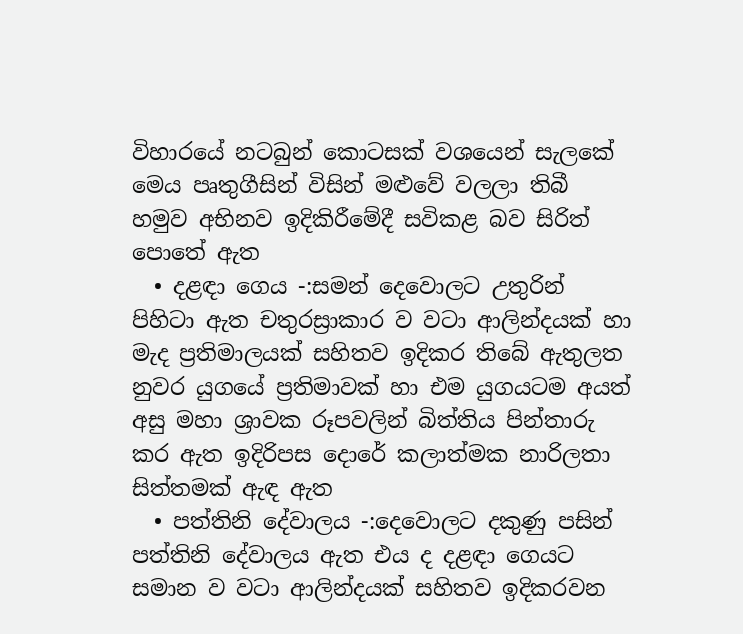විහාරයේ නටබුන් කොටසක් වශයෙන් සැලකේ මෙය පෘතුගීසින් විසින් මළුවේ වලලා තිබී හමුව අභිනව ඉදිකිරීමේදී සවිකළ බව සිරිත් පොතේ ඇත
  • දළඳා ගෙය -:සමන් දෙවොලට උතුරින් පිහිටා ඇත චතුරස්‍රාකාර ව වටා ආලින්දයක් හා මැද ප්‍රතිමාලයක් සහිතව ඉදිකර තිබේ ඇතුලත නුවර යුගයේ ප්‍රතිමාවක් හා එම යුගයටම අයත් අසු මහා ශ්‍රාවක රූපවලින් බිත්තිය පින්තාරු කර ඇත ඉදිරිපස දොරේ කලාත්මක නාරිලතා සිත්තමක් ඇඳ ඇත
  • පත්තිනි දේවාලය -:දෙවොලට දකුණු පසින් පත්තිනි දේවාලය ඇත එය ද දළඳා ගෙයට සමාන ව වටා ආලින්දයක් සහිතව ඉදිකරවන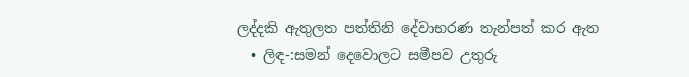ලද්දකි ඇතුලත පත්තිනි දේවාභරණ තැන්පත් කර ඇත
  • ලිඳ-:සමන් දෙවොලට සමීපව උතුරු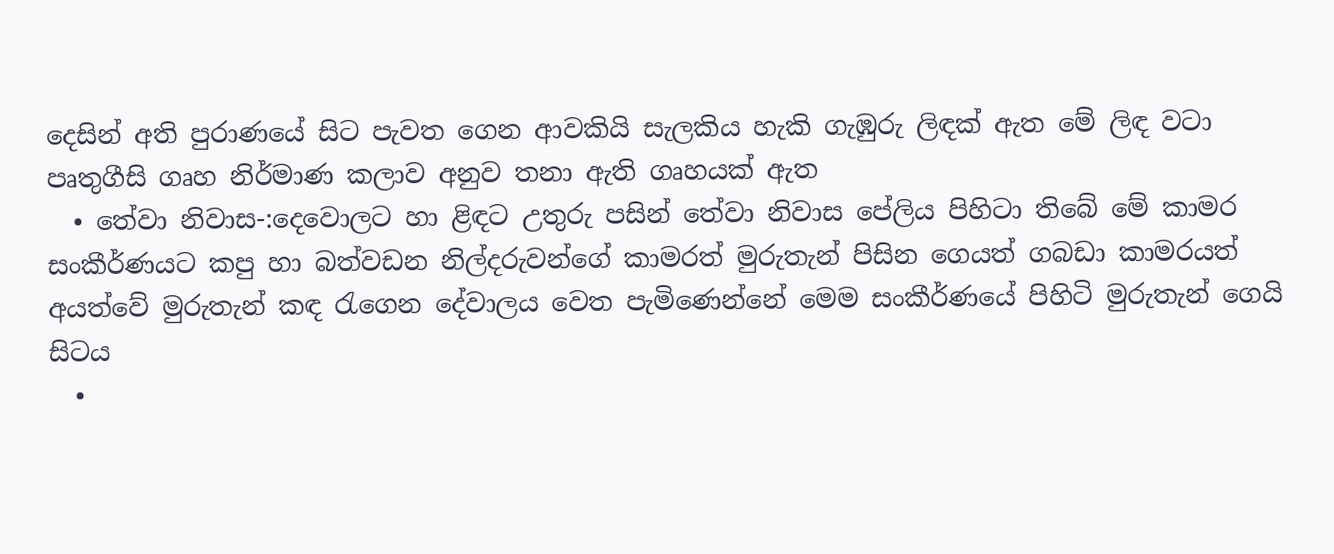දෙසින් අති පුරාණයේ සිට පැවත ගෙන ආවකියි සැලකිය හැකි ගැඹුරු ලිඳක් ඇත මේ ලිඳ වටා පෘතුගීසි ගෘහ නිර්මාණ කලාව අනුව තනා ඇති ගෘහයක් ඇත
  • තේවා නිවාස-:දෙවොලට හා ළිඳට උතුරු පසින් තේවා නිවාස පේලිය පිහිටා තිබේ මේ කාමර සංකීර්ණයට කපු හා බත්වඩන නිල්දරුවන්ගේ කාමරත් මුරුතැන් පිසින ගෙයත් ගබඩා කාමරයත් අයත්වේ මුරුතැන් කඳ රැගෙන දේවාලය වෙත පැමිණෙන්නේ මෙම සංකීර්ණයේ පිහිටි මුරුතැන් ගෙයි සිටය
  •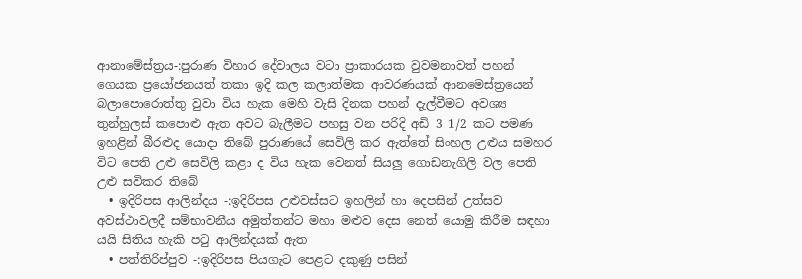ආනාමේස්ත්‍රය-:පුරාණ විහාර දේවාලය වටා ප්‍රාකාරයක වුවමනාවත් පහන් ගෙයක ප්‍රයෝජනයත් තකා ඉදි කල කලාත්මක ආවරණයක් ආනමෙස්ත්‍රයෙන් බලාපොරොත්තු වුවා විය හැක මෙහි වැසි දිනක පහන් දැල්වීමට අවශ්‍ය තුන්හුලස් කපොළු ඇත අවට බැලීමට පහසු වන පරිදි අඩි 3 1/2 කට පමණ ඉහළින් බීරළුද යොදා තිබේ පුරාණයේ සෙවිලි කර ඇත්තේ සිංහල උළුය සමහර විට පෙති උළු සෙවිලි කළා ද විය හැක වෙනත් සියලු ගොඩනැගිලි වල පෙති උළු සවිකර තිබේ
  • ඉදිරිපස ආලින්දය -:ඉදිරිපස උළුවස්සට ඉහලින් හා දෙපසින් උත්සව අවස්ථාවලදී සම්භාවනීය අමුත්තන්ට මහා මළුව දෙස නෙත් යොමු කිරීම සඳහා යයි සිතිය හැකි පටු ආලින්දයක් ඇත
  • පත්තිරිප්පුව -:ඉදිරිපස පියගැට පෙළට දකුණු පසින්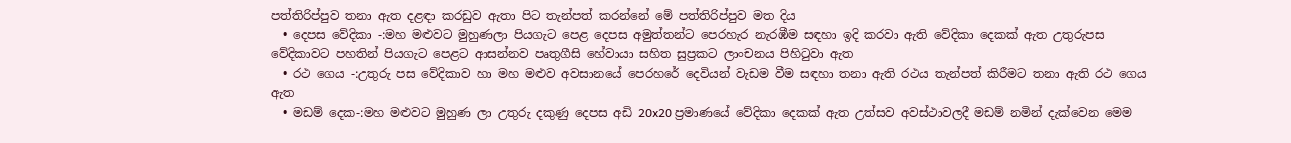පත්තිරිප්පුව තනා ඇත දළඳා කරඩුව ඇතා පිට තැන්පත් කරන්නේ මේ පත්තිරිප්පුව මත දිය
  • දෙපස වේදිකා -:මහ මළුවට මුහුණලා පියගැට පෙළ දෙපස අමුත්තන්ට පෙරහැර නැරඹීම සඳහා ඉදි කරවා ඇති වේදිකා දෙකක් ඇත උතුරුපස වේදිකාවට පහතින් පියගැට පෙළට ආසන්නව පෘතුගීසි හේවායා සහිත සුප්‍රකට ලාංචනය පිහිටුවා ඇත
  • රථ ගෙය -:උතුරු පස වේදිකාව හා මහ මළුව අවසානයේ පෙරහරේ දෙවියන් වැඩම වීම සඳහා තනා ඇති රථය තැන්පත් කිරීමට තනා ඇති රථ ගෙය ඇත
  • මඩම් දෙක-:මහ මළුවට මුහුණ ලා උතුරු දකුණු දෙපස අඩි 20x20 ප්‍රමාණයේ වේදිකා දෙකක් ඇත උත්සව අවස්ථාවලදී මඩම් නමින් දැක්වෙන මෙම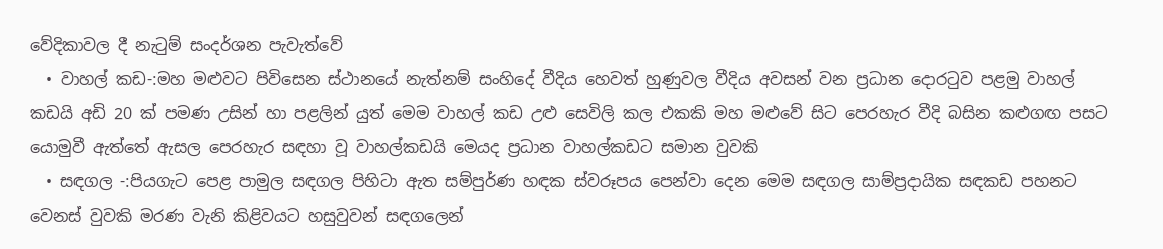වේදිකාවල දී නැටුම් සංදර්ශන පැවැත්වේ
  • වාහල් කඩ-:මහ මළුවට පිවිසෙන ස්ථානයේ නැත්නම් සංහිදේ වීදිය හෙවත් හුණුවල වීදිය අවසන් වන ප්‍රධාන දොරටුව පළමු වාහල් කඩයි අඩි 20 ක් පමණ උසින් හා පළලින් යුත් මෙම වාහල් කඩ උළු සෙවිලි කල එකකි මහ මළුවේ සිට පෙරහැර වීදි බසින කළුගඟ පසට යොමුවී ඇත්තේ ඇසල පෙරහැර සඳහා වූ වාහල්කඩයි මෙයද ප්‍රධාන වාහල්කඩට සමාන වුවකි
  • සඳගල -:පියගැට පෙළ පාමුල සඳගල පිහිටා ඇත සම්පුර්ණ හඳක ස්වරූපය පෙන්වා දෙන මෙම සඳගල සාම්ප්‍රදායික සඳකඩ පහනට වෙනස් වුවකි මරණ වැනි කිළිවයට හසුවුවන් සඳගලෙන්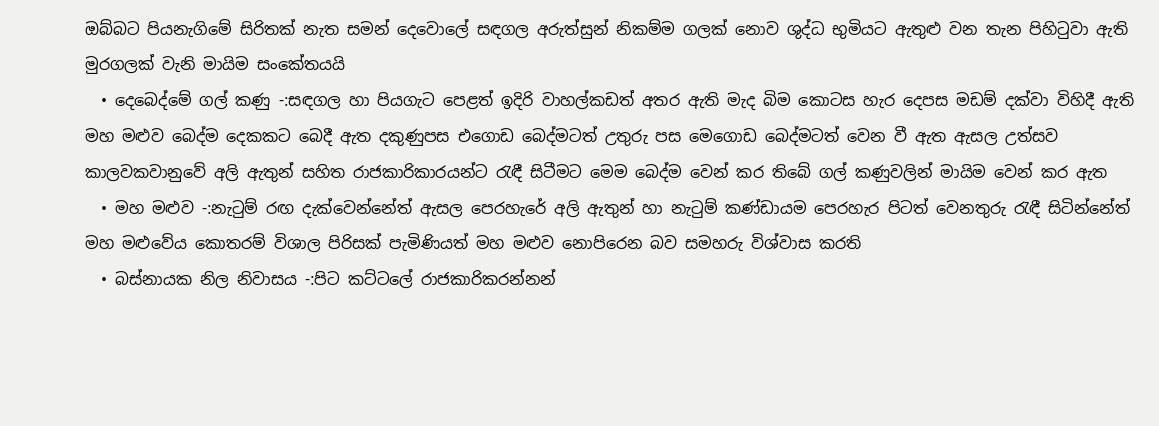ඔබ්බට පියනැගිමේ සිරිතක් නැත සමන් දෙවොලේ සඳගල අරුත්සුන් නිකම්ම ගලක් නොව ශුද්ධ භුමියට ඇතුළු වන තැන පිහිටුවා ඇති මුරගලක් වැනි මායිම සංකේතයයි
  • දෙබෙද්මේ ගල් කණු -:සඳගල හා පියගැට පෙළත් ඉදිරි වාහල්කඩත් අතර ඇති මැද බිම කොටස හැර දෙපස මඩම් දක්වා විහිදී ඇති මහ මළුව බෙද්ම දෙකකට බෙදී ඇත දකුණුපස එගොඩ බෙද්මටත් උතුරු පස මෙගොඩ බෙද්මටත් වෙන වී ඇත ඇසල උත්සව කාලවකවානුවේ අලි ඇතුන් සහිත රාජකාරිකාරයන්ට රැඳී සිටීමට මෙම බෙද්ම වෙන් කර තිබේ ගල් කණුවලින් මායිම වෙන් කර ඇත
  • මහ මළුව -:නැටුම් රඟ දැක්වෙන්නේත් ඇසල පෙරහැරේ අලි ඇතුන් හා නැටුම් කණ්ඩායම පෙරහැර පිටත් වෙනතුරු රැඳී සිටින්නේත් මහ මළුවේය කොතරම් විශාල පිරිසක් පැමිණියත් මහ මළුව නොපිරෙන බව සමහරු විශ්වාස කරති
  • බස්නායක නිල නිවාසය -:පිට කට්ටලේ රාජකාරිකරන්නන්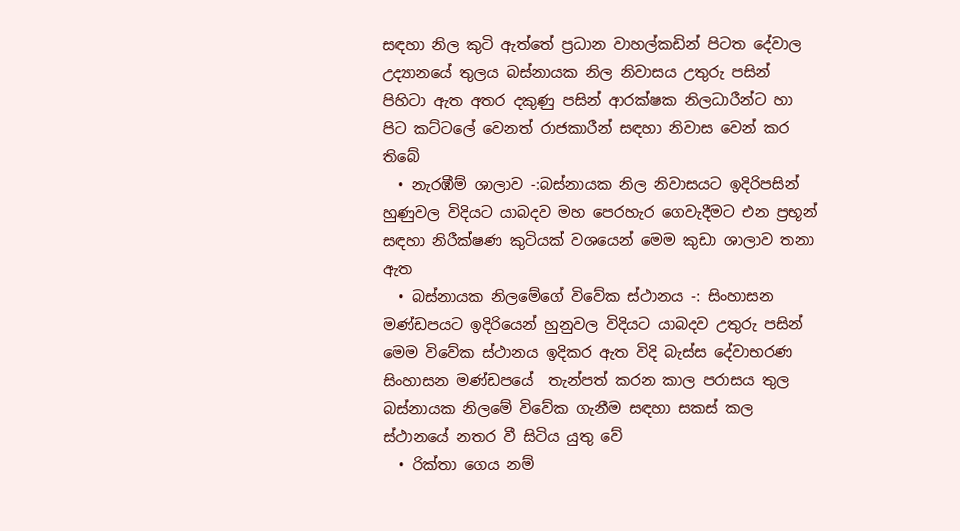සඳහා නිල කුටි ඇත්තේ ප්‍රධාන වාහල්කඩින් පිටත දේවාල උද්‍යානයේ තුලය බස්නායක නිල නිවාසය උතුරු පසින් පිහිටා ඇත අතර දකුණු පසින් ආරක්ෂක නිලධාරීන්ට හා පිට කට්ටලේ වෙනත් රාජකාරීන් සඳහා නිවාස වෙන් කර තිබේ
  • නැරඹීම් ශාලාව -:බස්නායක නිල නිවාසයට ඉදිරිපසින් හුණුවල විදියට යාබදව මහ පෙරහැර ගෙවැදීමට එන ප්‍රභූන් සඳහා නිරීක්ෂණ කුටියක්‌ වශයෙන් මෙම කුඩා ශාලාව තනා ඇත
  • බස්නායක නිලමේගේ විවේක ස්ථානය -: සිංහාසන මණ්ඩපයට ඉදිරියෙන් හුනුවල විදියට යාබදව උතුරු පසින් මෙම විවේක ස්ථානය ඉදිකර ඇත විදි බැස්ස දේවාභරණ සිංහාසන මණ්ඩපයේ  තැන්පත් කරන කාල පරාසය තුල බස්නායක නිලමේ විවේක ගැනීම සඳහා සකස් කල ස්ථානයේ නතර වී සිටිය යුතු වේ
  • රික්තා ගෙය නම්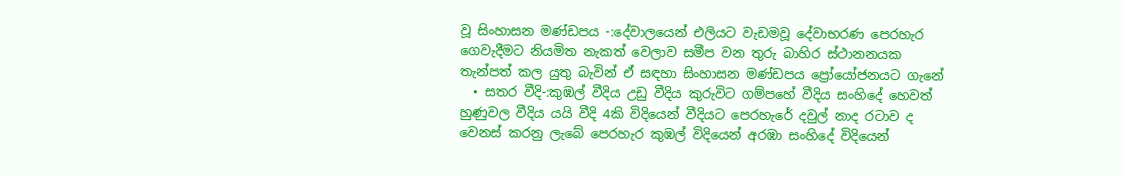වූ සිංහාසන මණ්ඩපය -:දේවාලයෙන් එලියට වැඩමවූ දේවාභරණ පෙරහැර ගෙවැදීමට නියමිත නැකත් වෙලාව සමීප වන තුරු බාහිර ස්ථානනයක තැන්පත් කල යුතු බැවින් ඒ සඳහා සිංහාසන මණ්ඩපය ප්‍රෝයෝජනයට ගැනේ
  • සතර වීදි-:කුඹල් වීදිය උඩු වීදිය කුරුවිට‍ ගම්පහේ වීදිය සංහිදේ හෙවත් හුණුවල වීදිය යයි වීදි 4කි විදියෙන් වීදියට පෙරහැරේ දවුල් නාද රටාව ද වෙනස් කරනු ලැබේ පෙරහැර කුඹල් විදියෙන් අරඹා සංහිදේ විදියෙන්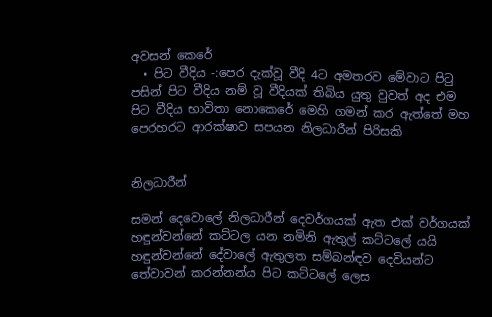අවසන් කෙරේ
  • පිට වීදිය -:පෙර දැක්වූ වීදි 4ට අමතරව මේවාට පිටු පසින් පිට වීදිය නම් වූ වීදියක් තිබිය යුතු වුවත් අද එම පිට වීදිය භාවිතා නොකෙරේ මෙහි ගමන් කර ඇත්තේ මහ පෙරහරට ආරක්ෂාව සපයන නිලධාරීන් පිරිසකි


නිලධාරීන්

සමන් දෙවොලේ නිලධාරීන් දෙවර්ගයක් ඇත එක් වර්ගයක් හඳුන්වන්නේ කට්ටල යන නමිනි ඇතුල් කට්ටලේ යයි හඳුන්වන්නේ දේවාලේ ඇතුලත සම්බන්ඳව දෙවියන්ට තේවාවන් කරන්නන්ය පිට කට්ටලේ ලෙස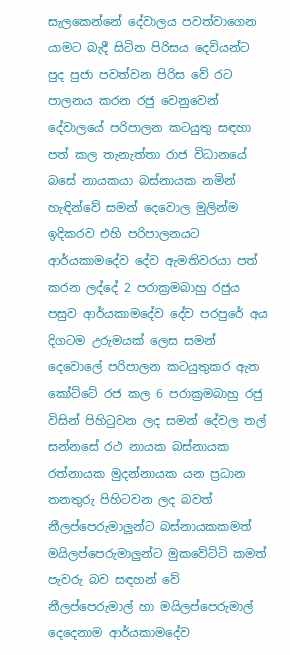සැලකෙන්නේ දේවාලය පවත්වාගෙන යාමට බැදී සිටින පිරිසය දෙවියන්ට පුද පුජා පවත්වන පිරිස වේ රට පාලනය කරන රජු වෙනුවෙන් දේවාලයේ පරිපාලන කටයුතු සඳහා පත් කල තැනැත්තා රාජ විධානයේ බසේ නායකයා බස්නායක නමින් හැඳින්වේ සමන් දෙවොල මුලින්ම ඉදිකරව එහි පරිපාලනයට ආර්යකාමදේව දේව ඇමතිවරයා පත් කරන ලද්දේ 2 පරාක්‍රමබාහු රජුය පසුව ආර්යකාමදේව දේව පරපුරේ අය දිගටම උරුමයක් ලෙස සමන් දෙවොලේ පරිපාලන කටයුතුකර ඇත කෝට්ටේ රජ කල 6 පරාක්‍රමබාහු රජු විසින් පිහිටුවන ලද සමන් දේවල තල් සන්නසේ රථ නායක බස්නායක රත්නායක මුදන්නායක යන ප්‍රධාන තනතුරු පිහිටවන ලද බවත් නීලප්පෙරුමාලුන්ට බස්නායකකමත් මයිලප්පෙරුමාලුන්ට මුකවේට්ටි කමත් පැවරු බව සඳහන් වේ නීලප්පෙරුමාල් හා මයිලප්පෙරුමාල් දෙදෙනාම ආර්යකාමදේව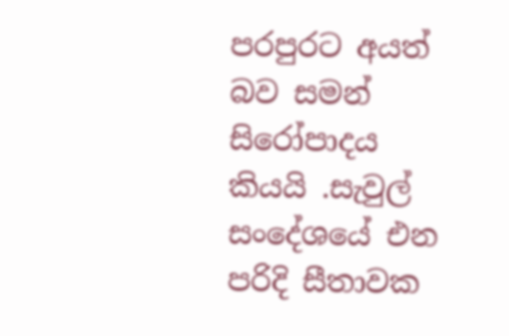පරපුරට අයත් බව සමන් සිරෝපාදය කියයි .සැවුල් සංදේශයේ එන පරිදි සීතාවක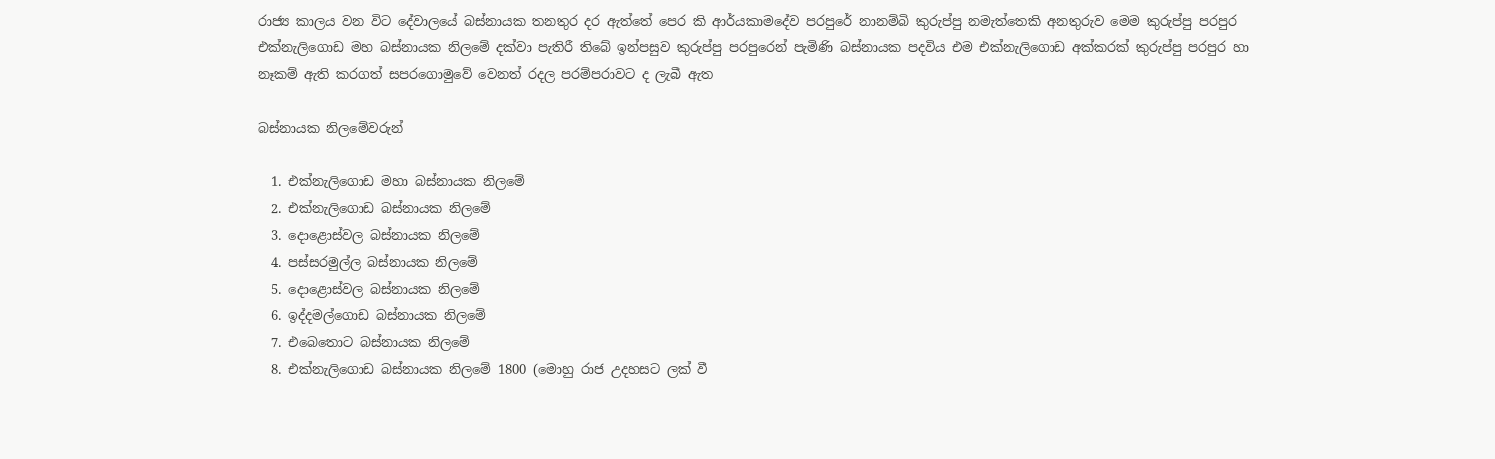රාජ්‍ය කාලය වන විට දේවාලයේ බස්නායක තනතුර දර ඇත්තේ පෙර කි ආර්යකාමදේව පරපුරේ නානම්බි කුරුප්පු නමැත්තෙකි අනතුරුව මෙම කුරුප්පු පරපුර එක්නැලිගොඩ මහ බස්නායක නිලමේ දක්වා පැතිරී තිබේ ඉන්පසුව කුරුප්පු පරපුරෙන් පැමිණි බස්නායක පදවිය එම එක්නැලිගොඩ අක්කරක් කුරුප්පු පරපුර හා නෑකම් ඇති කරගත් සපරගොමුවේ වෙනත් රදල පරම්පරාවට ද ලැබී ඇත

බස්නායක නිලමේවරුන්

  1. එක්නැලිගොඩ මහා බස්නායක නිලමේ
  2. එක්නැලිගොඩ බස්නායක නිලමේ
  3. දොළොස්වල බස්නායක නිලමේ
  4. පස්සරමුල්ල බස්නායක නිලමේ
  5. දොළොස්වල බස්නායක නිලමේ
  6. ඉද්දමල්ගොඩ බස්නායක නිලමේ
  7. එබෙතොට බස්නායක නිලමේ
  8. එක්නැලිගොඩ බස්නායක නිලමේ 1800 (මොහු රාජ උදහසට ලක් වී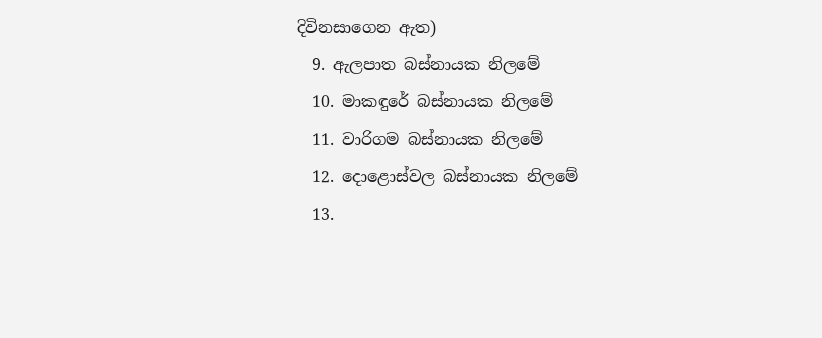දිවිනසාගෙන ඇත)
  9. ඇලපාත බස්නායක නිලමේ
  10. මාකඳුරේ බස්නායක නිලමේ
  11. වාරිගම බස්නායක නිලමේ
  12. දොළොස්වල බස්නායක නිලමේ
  13.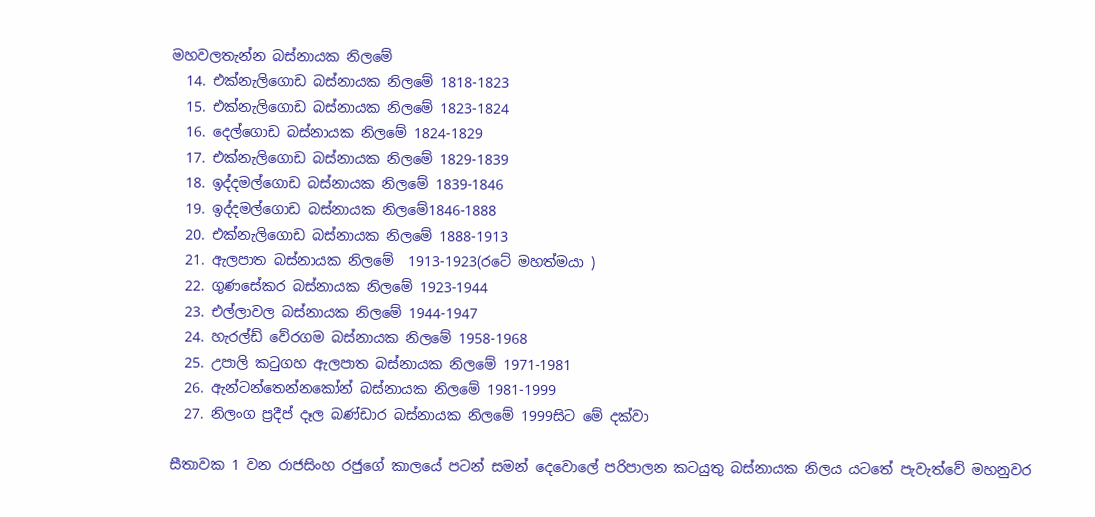මහවලතැන්න බස්නායක නිලමේ
  14. එක්නැලිගොඩ බස්නායක නිලමේ 1818-1823
  15. එක්නැලිගොඩ බස්නායක නිලමේ 1823-1824
  16. දෙල්ගොඩ බස්නායක නිලමේ 1824-1829
  17. එක්නැලිගොඩ බස්නායක නිලමේ 1829-1839
  18. ඉද්දමල්ගොඩ බස්නායක නිලමේ 1839-1846
  19. ඉද්දමල්ගොඩ බස්නායක නිලමේ1846-1888
  20. එක්නැලිගොඩ බස්නායක නිලමේ 1888-1913
  21. ඇලපාත බස්නායක නිලමේ  1913-1923(රටේ මහත්මයා )
  22. ගුණසේකර බස්නායක නිලමේ 1923-1944
  23. එල්ලාවල බස්නායක නිලමේ 1944-1947
  24. හැරල්ඩ් වේරගම බස්නායක නිලමේ 1958-1968
  25. උපාලි කටුගහ ඇලපාත බස්නායක නිලමේ 1971-1981
  26. ඇන්ටන්තෙන්නකෝන් බස්නායක නිලමේ 1981-1999
  27. නිලංග ප්‍රදීප් දෑල බණ්ඩාර බස්නායක නිලමේ 1999සිට මේ දක්වා

සීතාවක 1 වන රාජසිංහ රජුගේ කාලයේ පටන් සමන් දෙවොලේ පරිපාලන කටයුතු බස්නායක නිලය යටතේ පැවැත්වේ මහනුවර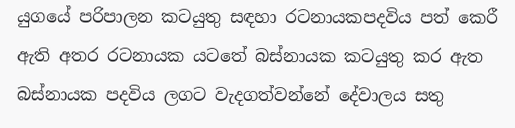යුගයේ පරිපාලන කටයුතු සඳහා රටනායකපදවිය පත් කෙරී ඇති අතර රටනායක යටතේ බස්නායක කටයුතු කර ඇත බස්නායක පදවිය ලගට වැදගත්වන්නේ දේවාලය සතු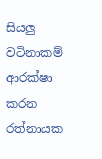සියලු වටිනාකම් ආරක්ෂා කරන රත්නායක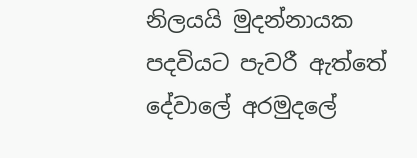නිලයයි මුදන්නායක පදවියට පැවරී ඇත්තේ දේවාලේ අරමුදලේ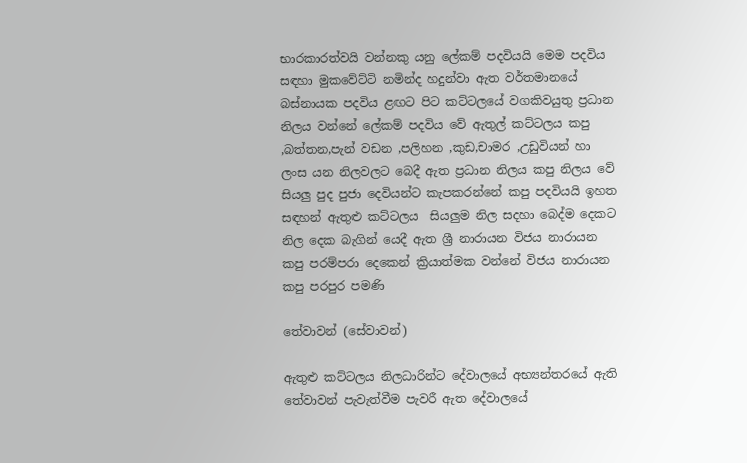භාරකාරත්වයි වන්නකු යනු ලේකම් පදවියයි මෙම පදවිය සඳහා මුකවේට්ටි නමින්ද හදුන්වා ඇත වර්තමානයේ බස්නායක පදවිය ළඟට පිට කට්ටලයේ වගකිවයුතු ප්‍රධාන නිලය වන්නේ ලේකම් පදවිය වේ ඇතුල් කට්ටලය කපු ,බත්තන,පැන් වඩන ,පලිහන ,කුඩ,චාමර ,උඩුවියන් හා ලංස යන නිලවලට බෙදී ඇත ප්‍රධාන නිලය කපු නිලය වේ සියලු පුද පුජා දෙවියන්ට කැපකරන්නේ කපු පදවියයි ඉහත සඳහන් ඇතුළු කට්ටලය  සියලුම නිල සදහා බෙද්ම දෙකට නිල දෙක බැගින් යෙදී ඇත ශ්‍රී නාරායන විජය නාරායන කපු පරම්පරා දෙකෙන් ක්‍රියාත්මක වන්නේ විජය නාරායන කපු පරපුර පමණි

තේවාවන් (සේවාවන්)

ඇතුළු කට්ටලය නිලධාරින්ට දේවාලයේ අභ්‍යන්තරයේ ඇති තේවාවන් පැවැත්වීම පැවරී ඇත දේවාලයේ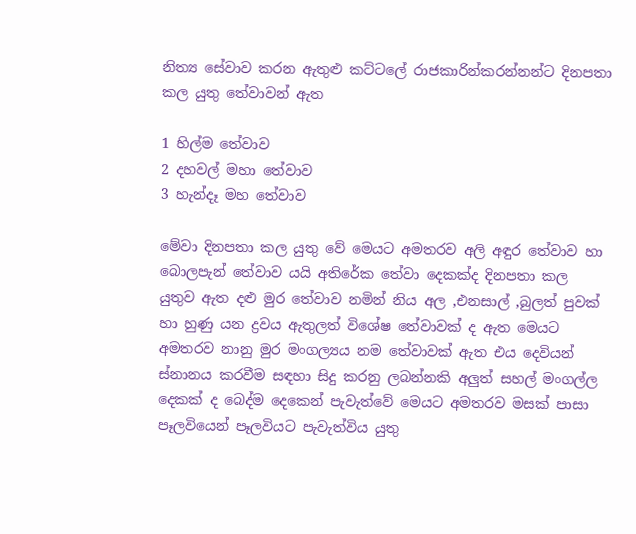නිත්‍ය සේවාව කරන ඇතුළු කට්ටලේ රාජකාරින්කරන්නන්ට දිනපතා කල යුතු තේවාවන් ඇත

1 හිල්ම තේවාව
2 දහවල් මහා තේවාව
3 හැන්දෑ මහ තේවාව

මේවා දිනපතා කල යුතු වේ මෙයට අමතරව අලි අඳුර තේවාව හා බොලපැන් තේවාව යයි අතිරේක තේවා දෙකක්ද දිනපතා කල යුතුව ඇත දළු මුර තේවාව නමින් නිය අල ,එනසාල් ,බුලත් පුවක් හා හුණු යන ද්‍රවය ඇතුලත් විශේෂ තේවාවක් ද ඇත මෙයට අමතරව නානු මුර මංගල්‍යය නම තේවාවක් ඇත එය දෙවියන් ස්නානය කරවීම සඳහා සිදු කරනු ලබන්නකි අලුත් සහල් මංගල්ල දෙකක් ද බෙද්ම දෙකෙන් පැවැත්වේ මෙයට අමතරව මසක් පාසා පෑලවියෙන් පෑලවියට පැවැත්විය යුතු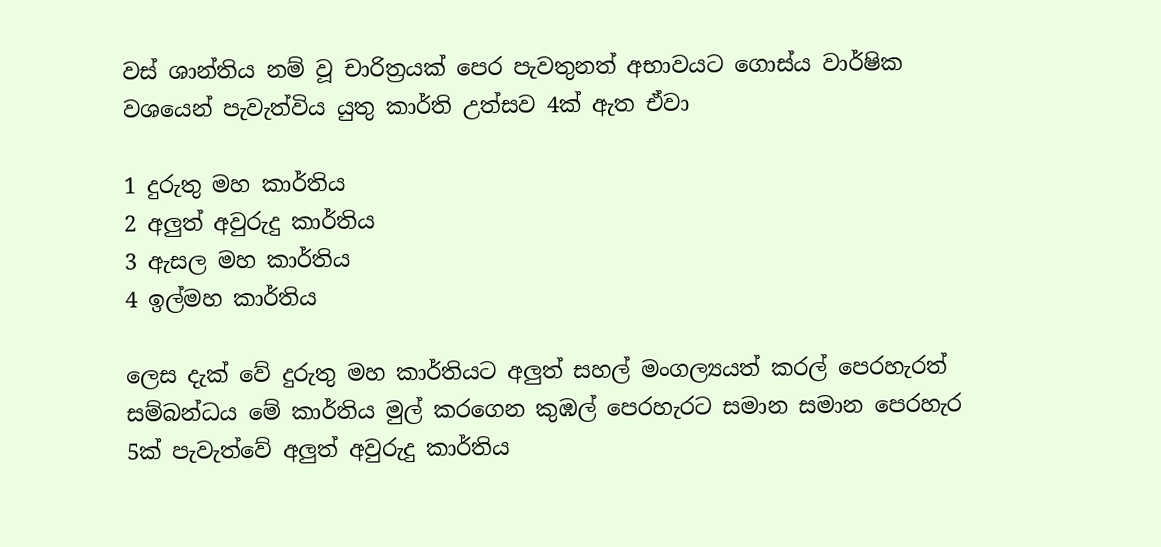වස් ශාන්තිය නම් වූ චාරිත්‍රයක් පෙර පැවතුනත් අභාවයට ගොස්ය වාර්ෂික වශයෙන් පැවැත්විය යුතු කාර්ති උත්සව 4ක් ඇත ඒවා

1 දුරුතු මහ කාර්තිය
2 අලුත් අවුරුදු කාර්තිය
3 ඇසල මහ කාර්තිය
4 ඉල්මහ කාර්තිය

ලෙස දැක් වේ දුරුතු මහ කාර්තියට අලුත් සහල් මංගල්‍යයත් කරල් පෙරහැරත් සම්බන්ධය මේ කාර්තිය මුල් කරගෙන කුඹල් පෙරහැරට සමාන සමාන පෙරහැර 5ක් පැවැත්වේ අලුත් අවුරුදු කාර්තිය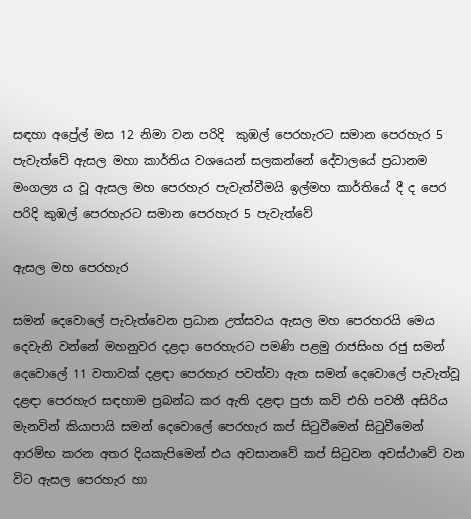සඳහා අප්‍රේල් මස 12 නිමා වන පරිදි  කුඹල් පෙරහැරට සමාන පෙරහැර 5 පැවැත්වේ ඇසල මහා කාර්තිය වශයෙන් සලකන්නේ දේවාලයේ ප්‍රධානම මංගල්‍ය ය වූ ඇසල මහ පෙරහැර පැවැත්වීමයි ඉල්මහ කාර්තියේ දී ද පෙර පරිදි කුඹල් පෙරහැරට සමාන පෙරහැර 5 පැවැත්වේ

ඇසල මහ පෙරහැර

සමන් දෙවොලේ පැවැත්වෙන ප්‍රධාන උත්සවය ඇසල මහ පෙරහරයි මෙය දෙවැනි වන්නේ මහනුවර දළදා පෙරහැරට පමණි පළමු රාජසිංහ රජු සමන් දෙවොලේ 11 වතාවක් දළඳා පෙරහැර පවත්වා ඇත සමන් දෙවොලේ පැවැත්වූ දළඳා පෙරහැර සඳහාම ප්‍රබන්ධ කර ඇති දළඳා පුජා කවි එහි පවතී අසිරිය මැනවින් කියාපායි සමන් දෙවොලේ පෙරහැර කප් සිටුවීමෙන් සිටුවීමෙන් ආරම්භ කරන අතර දියකැපිමෙන් එය අවසානවේ කප් සිටුවන අවස්ථාවේ වන විට ඇසල පෙරහැර හා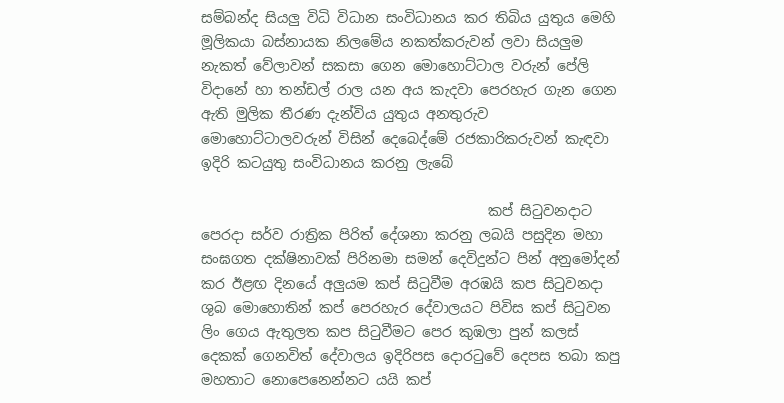සම්බන්ද සියලු විධි විධාන සංවිධානය කර තිබිය යුතුය මෙහි මූලිකයා බස්නායක නිලමේය නකත්කරුවන් ලවා සියලුම නැකත් වේලාවන් සකසා ගෙන මොහොට්ටාල වරුන් පේලි විදානේ හා තන්ඩල් රාල යන අය කැදවා පෙරහැර ගැන ගෙන ඇති මුලික තීරණ දැන්විය යුතුය අනතුරුව මොහොට්ටාලවරුන් විසින් දෙබෙද්මේ රජකාරිකරුවන් කැඳවා ඉදිරි කටයුතු සංවිධානය කරනු ලැබේ

                                         කප් සිටුවනදාට පෙරදා සර්ව රාත්‍රික පිරිත් දේශනා කරනු ලබයි පසුදින මහා සංඝගත දක්ෂිනාවක් පිරිනමා සමන් දෙවිදුන්ට පින් අනුමෝදන් කර ඊළඟ දිනයේ අලුයම කප් සිටුවීම අරඹයි කප සිටුවනදා ශුබ මොහොතින් කප් පෙරහැර දේවාලයට පිවිස කප් සිටුවන ලිං ගෙය ඇතුලත කප සිටුවීමට පෙර කුඹලා පුන් කලස් දෙකක් ගෙනවිත් දේවාලය ඉදිරිපස දොරටුවේ දෙපස තබා කපු මහතාට නොපෙනෙන්නට යයි කප්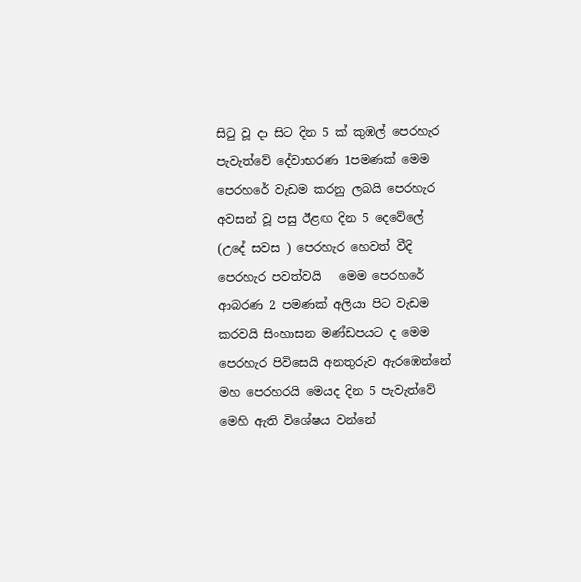සිටු වූ දා සිට දින 5 ක් කුඹල් පෙරහැර පැවැත්වේ දේවාභරණ 1පමණක් මෙම පෙරහරේ වැඩම කරනු ලබයි පෙරහැර අවසන් වූ පසු ඊළඟ දින 5 දෙවේලේ (උදේ සවස ) පෙරහැර හෙවත් වීදි පෙරහැර පවත්වයි   මෙම පෙරහරේ ආබරණ 2 පමණක් අලියා පිට වැඩම කරවයි සිංහාසන මණ්ඩපයට ද මෙම පෙරහැර පිවිසෙයි අනතුරුව ඇරඹෙන්නේ මහ පෙරහරයි මෙයද දින 5 පැවැත්වේ මෙහි ඇති විශේෂය වන්නේ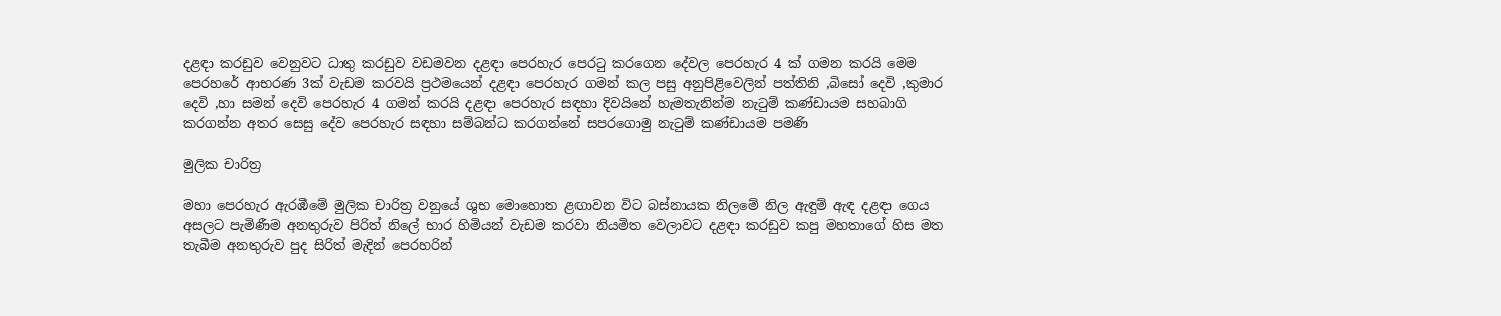දළඳා කරඩුව වෙනුවට ධාතු කරඩුව වඩමවන දළඳා පෙරහැර පෙරටු කරගෙන දේවල පෙරහැර 4 ක් ගමන කරයි මෙම පෙරහරේ ආභරණ 3ක් වැඩම කරවයි ප්‍රථමයෙන් දළඳා පෙරහැර ගමන් කල පසු අනුපිළිවෙලින් පත්තිනි ,බිසෝ දෙවි ,කුමාර දෙවි ,හා සමන් දෙවි පෙරහැර 4 ගමන් කරයි දළඳා පෙරහැර සඳහා දිවයිනේ හැමතැනින්ම නැටුම් කණ්ඩායම සහබාගි කරගන්න අතර සෙසු දේව පෙරහැර සඳහා සම්බන්ධ කරගන්නේ සපරගොමු නැටුම් කණ්ඩායම පමණි

මුලික චාරිත්‍ර

මහා පෙරහැර ඇරඹීමේ මුලික චාරිත්‍ර වනුයේ ශුභ මොහොත ළඟාවන විට බස්නායක නිලමේ නිල ඇඳුම් ඇඳ දළඳා ගෙය අසලට පැමිණීම අනතුරුව පිරිත් නිලේ භාර හිමියන් වැඩම කරවා නියමිත වෙලාවට දළඳා කරඩුව කපු මහතාගේ හිස මත තැබීම අනතුරුව පුද සිරිත් මැදින් පෙරහරින්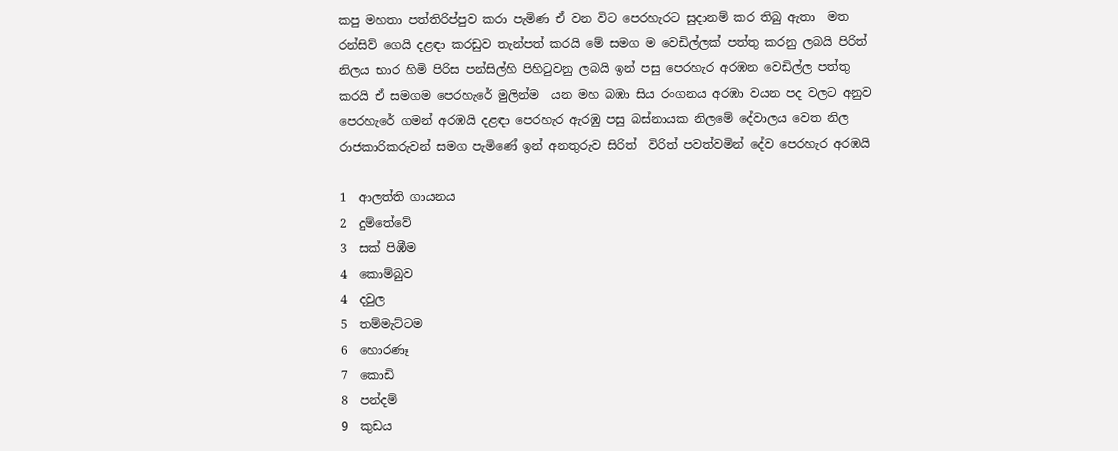කපු මහතා පත්තිරිප්පුව කරා පැමිණ ඒ වන විට පෙරහැරට සුදානම් කර තිබු ඇතා  මත රන්සිව් ගෙයි දළඳා කරඩුව තැන්පත් කරයි මේ සමග ම වෙඩිල්ලක් පත්තු කරනු ලබයි පිරිත් නිලය භාර හිමි පිරිස පන්සිල්හි පිහිටුවනු ලබයි ඉන් පසු පෙරහැර අරඹන වෙඩිල්ල පත්තු කරයි ඒ සමගම පෙරහැරේ මුලින්ම  යන මහ බඹා සිය රංගනය අරඹා වයන පද වලට අනුව පෙරහැරේ ගමන් අරඹයි දළඳා පෙරහැර ඇරඹු පසු බස්නායක නිලමේ දේවාලය වෙත නිල රාජකාරිකරුවන් සමග පැමිණේ ඉන් අනතුරුව සිරිත්  විරිත් පවත්වමින් දේව පෙරහැර අරඹයි

1  ආලත්ති ගායනය
2  දුම්තේවේ
3  සක් පිඹීම
4  කොම්බුව
4  දවුල
5  තම්මැට්ටම
6  හොරණෑ
7  කොඩි
8  පන්දම්
9  කුඩය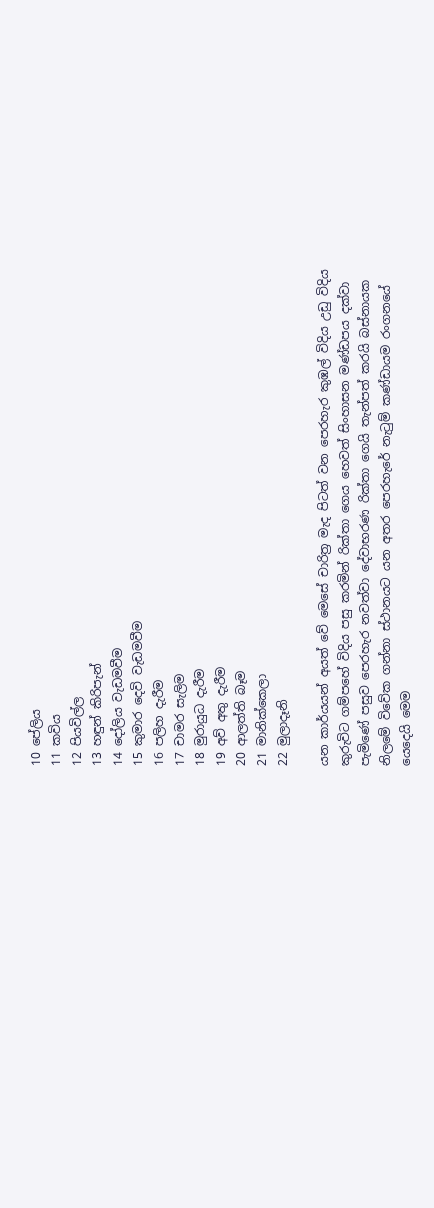10 පේලිය
11 කවිය
12 පියවිල්ල
13 හඳුන් කිරිපැන්
14 දෝලිය වැඩමවීම
15 කුමාර දෙවි වැඩමවීම
16 පලිහ දැරීම
17 චාමර සැලිම
18 මුරායුධ දැරීම
19 අව් අතු දැරීම
20 ආලත්ති බෑම
21 මානික්කෙලා
22 මුලාදෑනි

යන කාර්යයන් අයත් වේ මෙසේ චාරිත්‍ර මැද පිටත් වන පෙරහැර කුඹල් විදිය උඩු විදිය කුරුවිට‍ ගම්පහේ විදිය පසු කරමින් රික්තා ගෙය හෙවත් සිංහාසන මණ්ඩපය දක්වා පැමිණේ පසුව පෙරහැර නවත්වා දේවාභරණ රික්තා ගෙයි තැන්පත් කරයි බස්නායක නිලමේ විවේක ගන්නා ස්ථානයට යන අතර පෙරහැරේ නැටුම් කණ්ඩායම රංගනයේ යෙදෙයි මෙම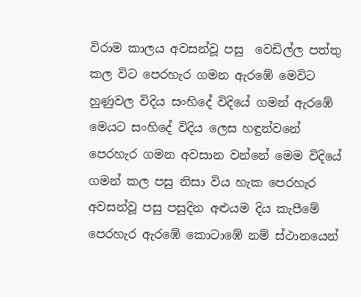විරාම කාලය අවසන්වූ පසු  වෙඩිල්ල පත්තු කල විට පෙරහැර ගමන ඇරඹේ මෙවිට‍ හුණුවල විදිය සංහිදේ විදියේ ගමන් ඇරඹේ මෙයට සංහිදේ විදිය ලෙස හඳුන්වනේ පෙරහැර ගමන අවසාන වන්නේ මෙම විදියේ ගමන් කල පසු නිසා විය හැක පෙරහැර අවසන්වූ පසු පසුදින අළුයම දිය කැපීමේ පෙරහැර ඇරඹේ කොටාඹේ නම් ස්ථානයෙන්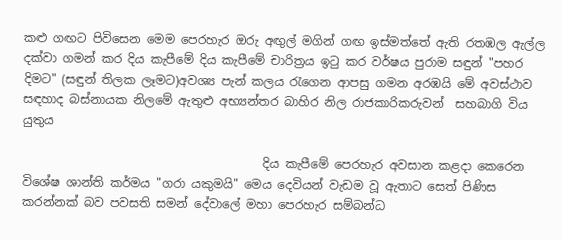කළු ගඟට පිවිසෙන මෙම පෙරහැර ඔරු අඟුල් මගින් ගඟ ඉස්මත්තේ ඇති රතඹල ඇල්ල දක්වා ගමන් කර දිය කැපීමේ දිය කැපීමේ චාරිත්‍රය ඉටු කර වර්ෂය පුරාම සඳුන් "පහර දිමට" (සඳුන් තිලක ලෑමට)අවශ්‍ය පැන් කලය රැගෙන ආපසු ගමන අරඹයි මේ අවස්ථාව සඳහාද බස්නායක නිලමේ ඇතුළු අභ්‍යන්තර බාහිර නිල රාජකාරිකරුවන්  සහබාගි විය යුතුය

                                        දිය කැපීමේ පෙරහැර අවසාන කළදා කෙරෙන විශේෂ ශාන්ති කර්මය "ගරා යකුමයි" මෙය දෙවියන් වැඩම වූ ඇතාට සෙත් පිණිස කරන්නක් බව පවසති සමන් දේවාලේ මහා පෙරහැර සම්බන්ධ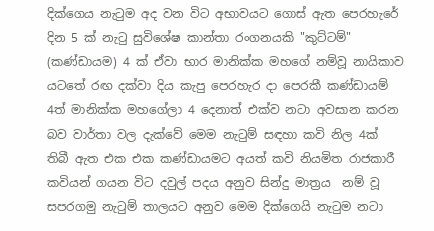දික්ගෙය නැටුම අද වන විට අභාවයට ගොස් ඇත පෙරහැරේ දින 5 ක් නැටු සුවිශේෂ කාන්තා රංගනයකි "කුට්ටම්" (කණ්ඩායම) 4 ක් ඒවා භාර මානික්ක මහගේ නම්වූ නායිකාව යටතේ රඟ දක්වා දිය කැපු පෙරහැර දා පෙරකී කණ්ඩායම් 4ත් මානික්ක මහගේලා 4 දෙනාත් එක්ව නටා අවසාන කරන බව වාර්තා වල දැක්වේ මෙම නැටුම් සඳහා කවි නිල 4ක් තිබී ඇත එක එක කණ්ඩායමට අයත් කවි නියමිත රාජකාරී කවියන් ගයන විට දවුල් පදය අනුව සින්දු මාත්‍රය  නම් වූ සපරගමු නැටුම් තාලයට අනුව මෙම දික්ගෙයි නැටුම නටා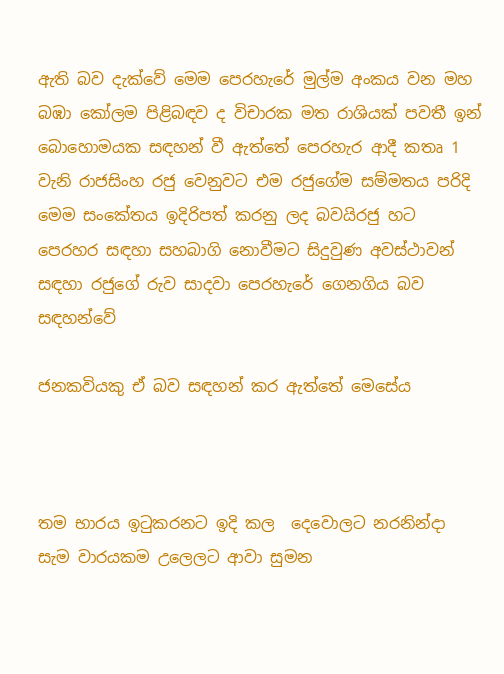ඇති බව දැක්වේ මෙම පෙරහැරේ මුල්ම අංකය වන මහ බඹා කෝලම පිළිබඳව ද විචාරක මත රාශියක් පවතී ඉන් බොහොමයක සඳහන් වී ඇත්තේ පෙරහැර ආදී කතෘ 1 වැනි රාජසිංහ රජු වෙනුවට එම රජුගේම සම්මතය පරිදි මෙම සංකේතය ඉදිරිපත් කරනු ලද බවයිරජු හට පෙරහර සඳහා සහබාගි නොවීමට සිදුවුණ අවස්ථාවන් සඳහා රජුගේ රුව සාදවා පෙරහැරේ ගෙනගිය බව සඳහන්වේ

ජනකවියකු ඒ බව සඳහන් කර ඇත්තේ මෙසේය



තම භාරය ඉටුකරනට ඉදි කල  දෙවොලට නරනින්දා
සැම වාරයකම උලෙලට ආවා සුමන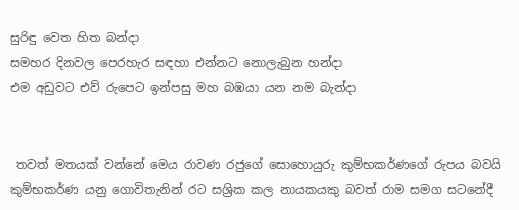සුරිඳු වෙත හිත බන්දා
සමහර දිනවල පෙරහැර සඳහා එන්නට නොලැබුන හන්දා
එම අඩුවට එව් රුපෙට ඉන්පසු මහ බඹයා යන නම බැන්දා


 තවත් මතයක් වන්නේ මෙය රාවණ රජුගේ සොහොයුරු කුම්භකර්ණගේ රුපය බවයි කුම්භකර්ණ යනු ගොවිතැනින් රට‍ සශ්‍රික කල නායකයකු බවත් රාම සමග සටනේදී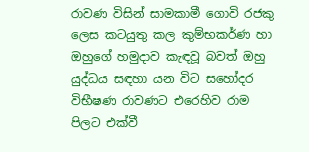රාවණ විසින් සාමකාමී ගොවි රජකු ලෙස කටයුතු කල කුම්භකර්ණ හා ඔහුගේ හමුදාව කැඳවූ බවත් ඔහු යුද්ධය සඳහා යන විට සහෝදර විභීෂණ රාවණට එරෙහිව රාම පිලට එක්වී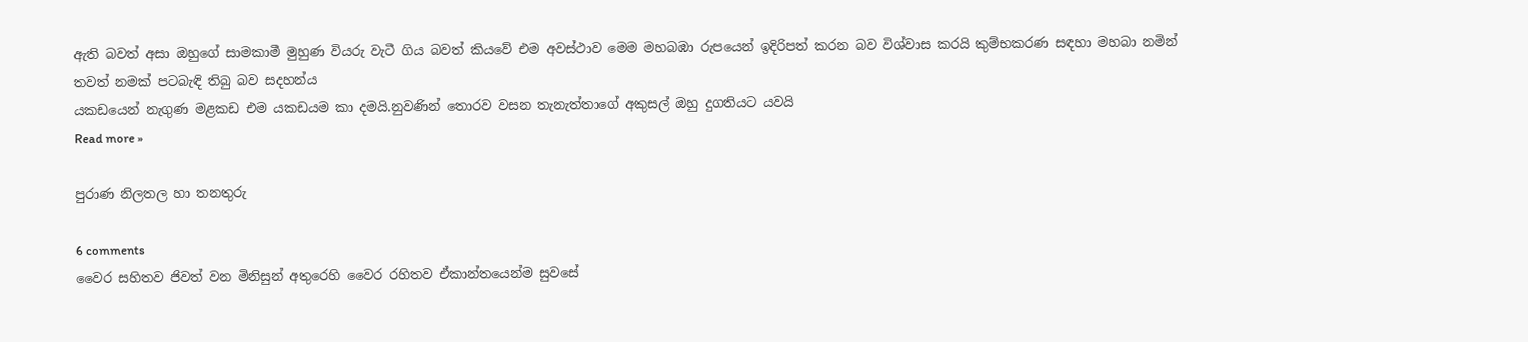ඇති බවත් අසා ඔහුගේ සාමකාමී මුහුණ වියරු වැටී ගිය බවත් කියවේ එම අවස්ථාව මෙම මහබඹා රුපයෙන් ඉදිරිපත් කරන බව විශ්වාස කරයි කුම්භකරණ සඳහා මහබා නමින් තවත් නමක් පටබැඳි තිබු බව සදහන්ය
යකඩයෙන් නැගුණ මළකඩ එම යකඩයම කා දමයි.නුවණින් තොරව වසන තැනැත්තාගේ අකුසල් ඔහු දුගතියට යවයි
Read more »

පුරාණ නිලතල හා තනතුරු

6 comments
වෛර සහිතව ජිවත් වන මිනිසුන් අතුරෙහි වෛර රහිතව ඒකාන්තයෙන්ම සුවසේ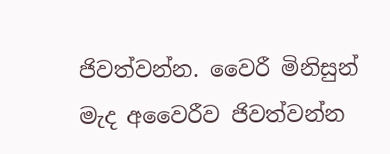ජිවත්වන්න. වෛරී මිනිසුන් මැද අවෛරීව ජිවත්වන්න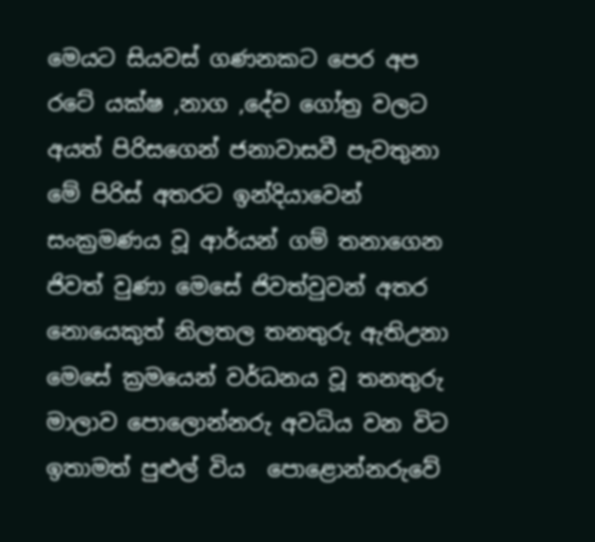මෙයට සියවස්‌ ගණනකට පෙර අප රටේ යක්ෂ ,නාග ,දේව ගෝත්‍ර වලට අයත් පිරිසගෙන් ජනාවාසවී පැවතුනා මේ පිරිස් අතරට ඉන්දියාවෙන් සංක්‍රමණය වූ ආර්යන් ගම් තනාගෙන ජිවත් වුණා මෙසේ ජිවත්වුවන් අතර නොයෙකුත් නිලතල තනතුරු ඇතිඋනා මෙසේ ක්‍රමයෙන් වර්ධනය වූ තනතුරු මාලාව පොලොන්නරු අවධිය වන විට ඉතාමත් පුළුල් විය  පොළොන්නරුවේ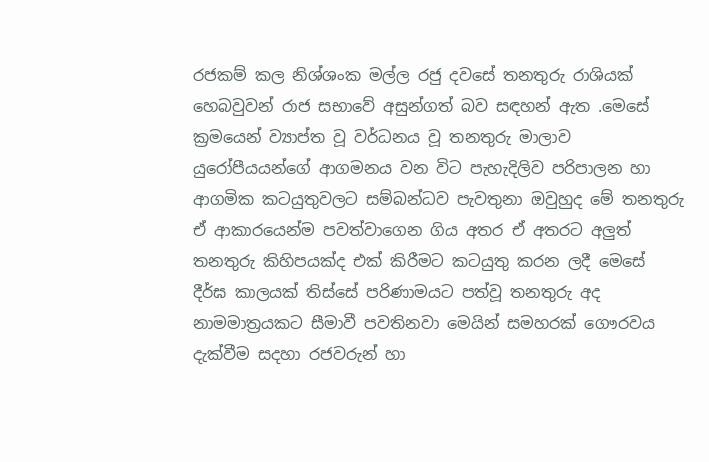රජකම් කල නිශ්ශංක මල්ල රජු දවසේ තනතුරු රාශියක් හෙබවුවන් රාජ සභාවේ අසුන්ගත් බව සඳහන් ඇත .මෙසේ ක්‍රමයෙන් ව්‍යාප්ත වූ වර්ධනය වූ තනතුරු මාලාව යුරෝපීයයන්ගේ ආගමනය වන විට පැහැදිලිව පරිපාලන හා ආගමික කටයුතුවලට සම්බන්ධව පැවතුනා ඔවුහුද මේ තනතුරු ඒ ආකාරයෙන්ම පවත්වාගෙන ගිය අතර ඒ අතරට අලුත් තනතුරු කිහිපයක්ද එක් කිරීමට‍ කටයුතු කරන ලදී මෙසේ දීර්ඝ කාලයක් තිස්සේ පරිණාමයට පත්වූ තනතුරු අද නාමමාත්‍රයකට සීමාවී පවතිනවා මෙයින් සමහරක් ගෞරවය දැක්වීම සදහා රජවරුන් හා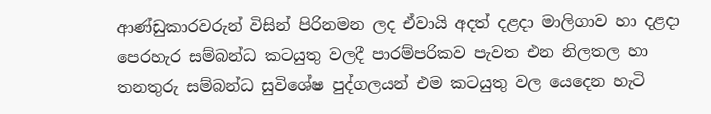ආණ්ඩුකාරවරුන් විසින් පිරිනමන ලද ඒවායි අදත් දළදා මාලිගාව හා දළදා පෙරහැර සම්බන්ධ කටයුතු වලදී පාරම්පරිකව පැවත එන නිලතල හා තනතුරු සම්බන්ධ සුවිශේෂ පුද්ගලයන් එම කටයුතු වල යෙදෙන හැටි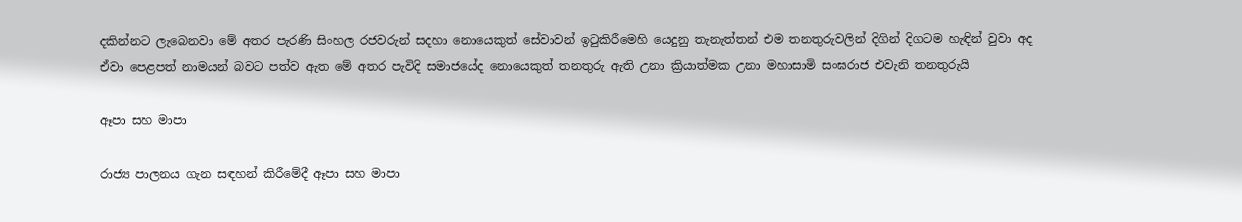දකින්නට ලැබෙනවා මේ අතර පැරණි සිංහල රජවරුන් සදහා නොයෙකුත් සේවාවන් ඉටුකිරීමෙහි යෙදුනු තැනැත්තන් එම තනතුරුවලින් දිගින් දිගටම හැඳින් වුවා අද ඒවා පෙළපත් නාමයන් බවට‍ පත්ව ඇත මේ අතර පැවිදි සමාජයේද නොයෙකුත් තනතුරු ඇති උනා ක්‍රියාත්මක උනා මහාසාමි සංඝරාජ එවැනි තනතුරුයි

ඈපා සහ මාපා

රාජ්‍ය පාලනය ගැන සඳහන් කිරීමේදී ඈපා සහ මාපා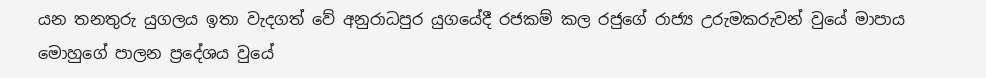යන තනතුරු යුගලය ඉතා වැදගත් වේ අනුරාධපුර යුගයේදී රජකම් කල රජුගේ රාජ්‍ය උරුමකරුවන් වුයේ මාපාය මොහුගේ පාලන ප්‍රදේශය වුයේ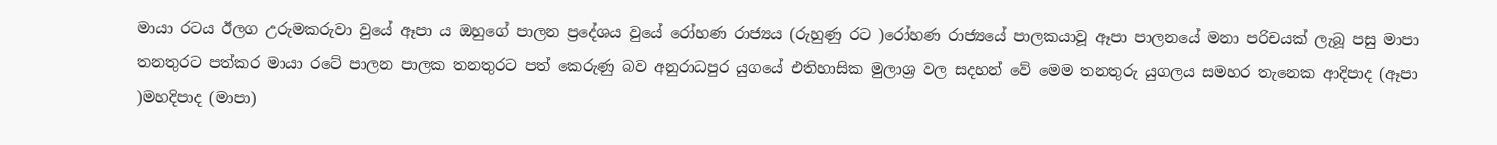මායා රටය ඊලග උරුමකරුවා වුයේ ඈපා ය ඔහුගේ පාලන ප්‍රදේශය වුයේ රෝහණ රාජ්‍යය (රුහුණු රට )රෝහණ රාජ්‍යයේ පාලකයාවූ ඈපා පාලනයේ මනා පරිචයක් ලැබූ පසු මාපා තනතුරට පත්කර මායා රටේ පාලන පාලක තනතුරට පත් කෙරුණු බව අනුරාධපුර යුගයේ ‍‍එතිහාසික මුලාශ්‍ර වල සදහන් වේ මෙම තනතුරු යුගලය සමහර තැනෙක ආදිපාද (ඈපා )මහදිපාද (මාපා)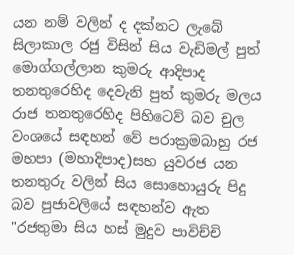යන නම් වලින් ද දක්න‍ට ලැබේ සිලාකාල රජු විසින් සිය වැඩිමල් පුත් මොග්ගල්ලාන කුමරු ආදිපාද තනතුරෙහිද දෙවැනි පුත් කුමරු මලය රාජ තනතුරෙහිද පිහිටෙව් බව චුල වංශයේ සඳහන් වේ පරාක්‍රමබාහු රජ මහපා (මහාදිපාද)සහ යුවරජ යන තනතුරු වලින් සිය සොහොයුරු පිදු බව පුජාවලියේ සඳහන්ව ඇත "රජතුමා සිය හස් මුදුව පාවිච්චි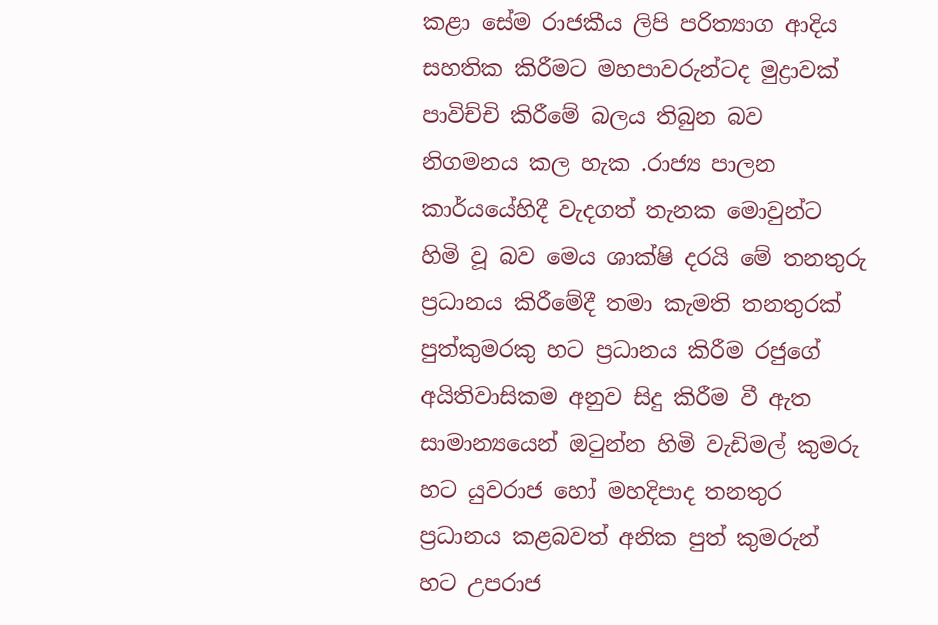කළා සේම රාජකීය ලිපි පරිත්‍යාග ආදිය සහතික කිරීමට මහපාවරුන්ටද මුද්‍රාවක් පාවිච්චි කිරීමේ බලය තිබුන බව නිගමනය කල හැක .රාජ්‍ය පාලන කාර්යයේහිදී වැදගත් තැනක මොවුන්ට හිමි වූ බව මෙය ශාක්ෂි දරයි මේ තනතුරු ප්‍රධානය කිරීමේදී තමා කැමති තනතුරක් පුත්කුමරකු හට ප්‍රධානය කිරීම රජුගේ අයිතිවාසිකම අනුව සිදු කිරීම වී ඇත සාමාන්‍යයෙන් ඔටුන්න හිමි වැඩිමල් කුමරු හට යුවරාජ හෝ මහදිපාද තනතුර ප්‍රධානය කළබවත් අනික පුත් කුමරුන් හට උපරාජ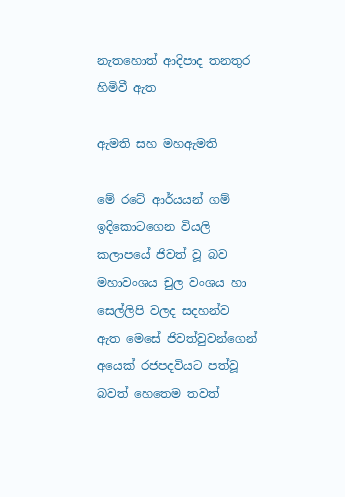නැතහොත් ආදිපාද තනතුර හිමිවී ඇත

ඇමති සහ මහඇමති

මේ රටේ ආර්යයන් ගම් ඉදිකොටගෙන වියලි කලාපයේ ජිවත් වූ බව මහාවංශය චුල වංශය හා සෙල්ලිපි වලද සදහන්ව ඇත මෙසේ ජිවත්වුවන්ගෙන් අයෙක්‌ රජපදවියට පත්වූ බවත් හෙතෙම තවත්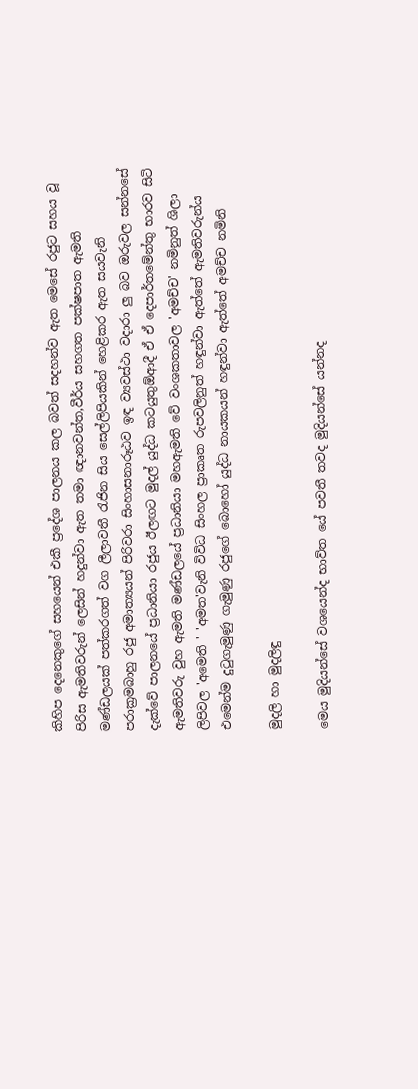කිහිප දෙනෙකුගේ සහයෙන් එකී ප්‍රදේශ පාලනය කල බවත් සදහන්ව ඇත මෙසේ රජුට සහය වූ පිරිස ඇමතිවරුන් ලෙසින් හදුන්වා ඇත තමා ඥානවන්ත,වීර්ය සහගත පක්ෂපාත ඇමති මණ්ඩලයක් පත්කරගත් වග ලීලාවතී රැජින සිය සෙල්ලිපියකින් හෙළිකර ඇත සයවැනි පරාක්‍රමබාහු රජු අමාත්‍යයන් පිරිවරා සිංහාසනාරූඨව ඉඳ ව්‍යවස්ථා වදාරා ලු බව ඔරුවල සන්නසේ දැක්වේ පාලනයේ ප්‍රධානියා රජුය ඊලඟට මුදල් යුද්ධ කටයුතුඕආදී ඒ ඒ දෙපාර්තමේන්තු භාරව සිටි ඇමතිවරු වුහ ඇමති මණ්ඩලයේ ප්‍රධානියා මහඇමති වේ වංශකතාවල 'අමච්ච' නමිනුත් ශිලා ලිපිවල 'අමෙති ' 'අමත'වැනි විවිධ සිංහල ප්‍රාකෘත රුපවලිනුත් හඳුන්වා ඇත්තේ ඇමතිවරුන්ය එමෙන්ම දුටුගැමුණු ගැමුණු රජුගේ බොහෝ යුද්ධ නායකයන් හඳුන්වා ඇත්තේ අමච්ච නමිනි

මුදලි හා මුදලිඳු

මෙය මුදියන්සේ වශයෙන්ද භාව්ත යේ පවතී තවද මුදියන්සේ යන්නද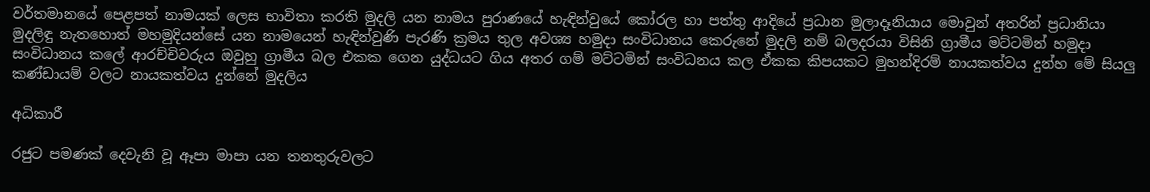වර්තමානයේ පෙළපත් නාමයක් ලෙස භාවිතා කරති මුදලි යන නාමය පුරාණයේ හැඳින්වුයේ කෝරල හා පත්තු ආදියේ ප්‍රධාන මුලාදෑනියාය මොවුන් අතරින් ප්‍රධානියා මුදලිඳු නැතහොත් මහමුදියන්සේ යන නාමයෙන් හැඳින්වුණි පැරණි ක්‍රමය තුල අවශ්‍ය හමුදා සංවිධානය කෙරුනේ මුදලි නම් බලදරයා විසිනි ග්‍රාමීය මට්ටමින් හමුදා සංවිධානය කලේ ආරච්චිවරුය ඔවුහු ග්‍රාමීය බල එකක ගෙන යුද්ධයට ගිය අතර ගම් මට්ටමින් සංවිධනය කල ඒකක කිපයකට මුහන්දිරම් නායකත්වය දුන්හ මේ සියලු කණ්ඩායම් වලට නායකත්වය දුන්නේ මුදලිය

අධිකාරී

රජුට පමණක් දෙවැනි වූ ඈපා මාපා යන තනතුරුවලට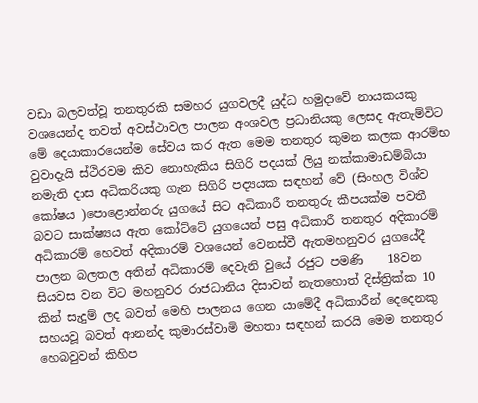වඩා බලවත්වූ තනතුරකි සමහර යුගවලදී යුද්ධ හමුදාවේ නායකයකු වශයෙන්ද තවත් අවස්ථාවල පාලන අංශවල ප්‍රධානියකු ලෙසද ඇතැම්විට මේ දෙයාකාරයෙන්ම සේවය කර ඇත මෙම තනතුර කුමන කලක ආරම්භ වුවාදැයි ස්ථිරවම කිව නොහැකිය සිගිරි පදයක් ලියු නක්කාමාඩම්බියා නමැති දාස අධිකරියකු ගැන සිගිරි පද්‍යයක සඳහන් වේ (සිංහල විශ්ව කෝෂය )පොළොන්නරු යුගයේ සිට අධිකාරී තනතුරු කීපයක්ම පවතී බවට‍ සාක්ෂ්‍යය ඇත කෝට්ටේ යුගයෙන් පසු අධිකාරී තනතුර අදිකාරම් අධිකාරම් හෙවත් අදිකාරම් වශයෙන් වෙනස්වී ඇතමහනුවර යුගයේදී පාලන බලතල අතින් අධිකාරම් දෙවැනි වුයේ රජුට පමණි    18වන සියවස වන විට මහනුවර රාජධානිය දිසාවන් නැතහොත් දිස්ත්‍රික්ක 10 කින් සැදුම් ලද බවත් මෙහි පාලනය ගෙන යාමේදී අධිකාරීන් දෙදෙනකු සහයවූ බවත් ආනන්ද කුමාරස්වාමි මහතා සඳහන් කරයි මෙම තනතුර හෙබවුවන් කිහිප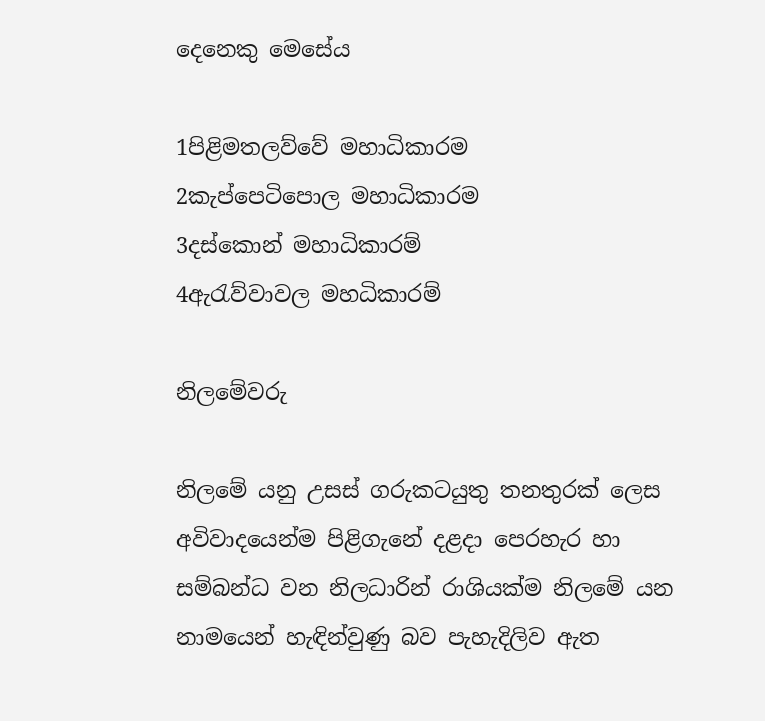දෙනෙකු මෙසේය

1පිළිමතලව්වේ මහාධිකාරම
2කැප්පෙටිපොල මහාධිකාරම
3දස්කොන් මහාධිකාරම්
4ඇරැව්වාවල මහධිකාරම්

නිලමේවරු

නිලමේ යනු උසස් ගරුකටයුතු තනතුරක් ලෙස අවිවාදයෙන්ම පිළිගැනේ දළදා පෙරහැර හා සම්බන්ධ වන නිලධාරින් රාශියක්ම නිලමේ යන නාමයෙන් හැඳින්වුණු බව පැහැදිලිව ඇත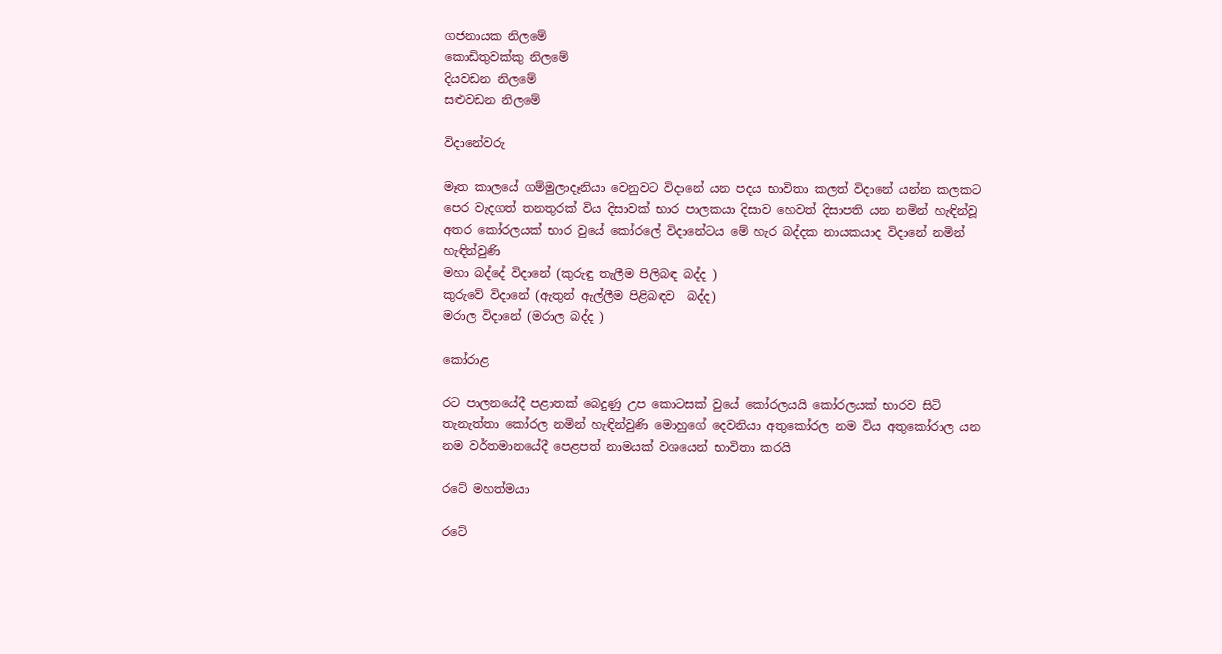ගජනායක නිලමේ
කොඩිතුවක්කු නිලමේ
දියවඩන නිලමේ
සළුවඩන නිලමේ

විදානේවරු

මෑත කාලයේ ගම්මුලාදෑනියා වෙනුවට විදානේ යන පදය භාවිතා කලත් විදානේ යන්න කලකට පෙර වැදගත් තනතුරක් විය දිසාවක් භාර පාලකයා දිසාව හෙවත් දිසාපති යන නමින් හැඳින්වූ අතර කෝරලයක් භාර වුයේ කෝරලේ විදානේටය මේ හැර බද්දක නායකයාද විදානේ නමින් හැඳින්වුණි
මහා බද්දේ විදානේ (කුරුඳු තැලීම පිලිබඳ බද්ද )
කුරුවේ විදානේ (ඇතුන් ඇල්ලීම පිළිබඳව  බද්ද)
මරාල විදානේ (මරාල බද්ද )

කෝරාළ

රට පාලනයේදී පළාතක් බෙදුණු උප කොටසක් වුයේ කෝරලයයි කෝරලයක් භාරව සිටි තැනැත්තා කෝරල නමින් හැඳින්වුණි මොහුගේ දෙවනියා අතුකෝරල නම විය අතුකෝරාල යන නම වර්තමානයේදී පෙළපත් නාමයක් වශයෙන් භාවිතා කරයි

රටේ මහත්මයා

රටේ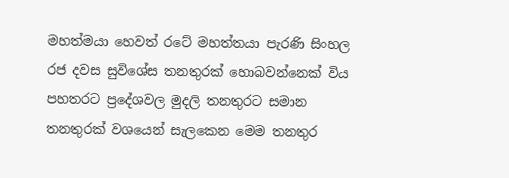මහත්මයා හෙවත් රටේ මහත්තයා පැරණි සිංහල රජ දවස සුවිශේස තනතුරක් හොබවන්නෙක් විය පහතරට‍ ප්‍රදේශවල මුදලි තනතුරට සමාන තනතුරක් වශයෙන් සැලකෙන මෙම තනතුර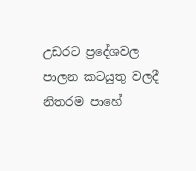උඩරට ප්‍රදේශවල පාලන කටයුතු වලදී නිතරම පාහේ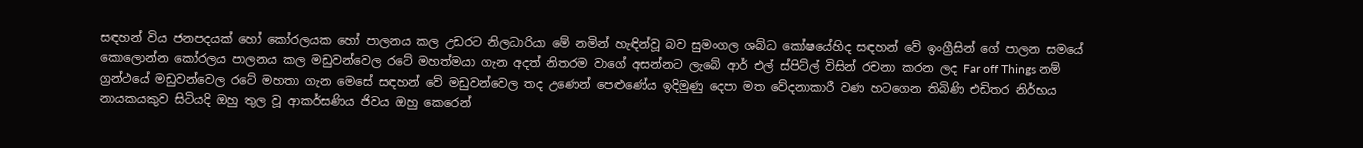සඳහන් විය ජනපදයක් හෝ කෝරලයක හෝ පාලනය කල උඩරට නිලධාරියා මේ නමින් හැඳින්වූ බව සුමංගල ශබ්ධ කෝෂයේහිද සඳහන් වේ ඉංග්‍රීසින් ගේ පාලන සමයේ කොලොන්න කෝරලය පාලනය කල මඩුවන්වෙල රටේ මහත්මයා ගැන අදත් නිතරම වාගේ අසන්නට ලැබේ ආර් එල් ස්පිට්ල් විසින් රචනා කරන ලද ‍Far off Things නම් ග්‍රන්ථයේ මඩුවන්වෙල රටේ මහතා ගැන මෙසේ සඳහන් වේ මඩුවන්වෙල තද උණෙන් පෙළුණේය ඉදිමුණු දෙපා මත වේදනාකාරී වණ හටගෙන තිබිණි එඩිතර නිර්භය නායකයකුව සිටියදි ඔහු තුල වූ ආකර්සණිය ජිවය ඔහු කෙරෙන්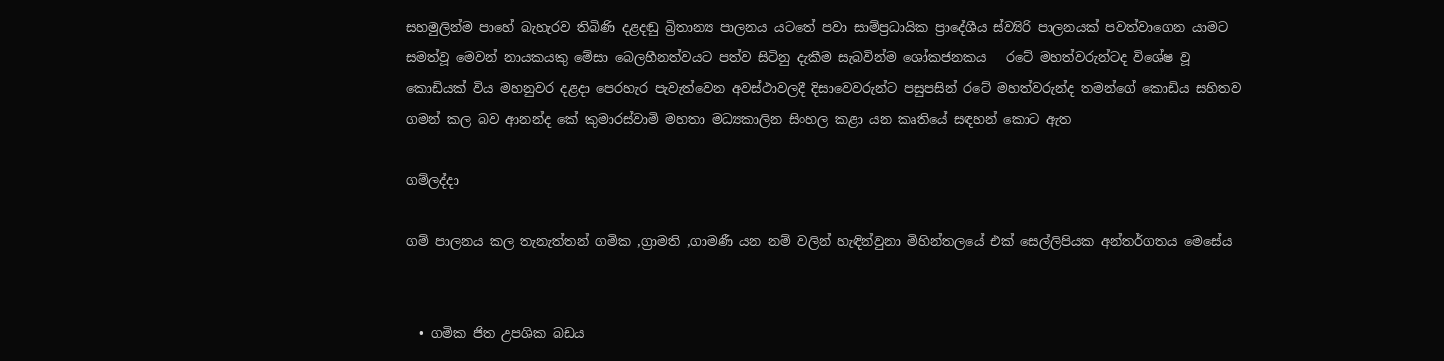සහමුලින්ම පාහේ බැහැරව තිබිණි දළදඬු බ්‍රිතාන්‍ය පාලනය යටතේ පවා සාම්ප්‍රධායික ප්‍රාදේශීය ස්ව්‍යිරි පාලනයක් පවත්වාගෙන යාමට සමත්වූ මෙවන් නායකයකු මේසා බෙලහීනත්වයට පත්ව සිටිනු දැකීම සැබවින්ම ශෝකජනකය   රටේ මහත්වරුන්ටද විශේෂ වූ කොඩියක් විය මහනුවර දළදා පෙරහැර පැවැත්වෙන අවස්ථාවලදී දිසාවෙවරුන්ට පසුපසින් රටේ මහත්වරුන්ද තමන්ගේ කොඩිය සහිතව ගමන් කල බව ආනන්ද කේ කුමාරස්වාමි මහතා මධ්‍යකාලින සිංහල කළා යන කෘතියේ සඳහන් කොට ඇත

ගම්ලද්දා

ගම් පාලනය කල තැනැත්තන් ගමික ,ග්‍රාමති ,ගාමණී යන නම් වලින් හැඳින්වුනා මිහින්තලයේ එක් සෙල්ලිපියක අන්තර්ගතය මෙසේය


  • ගමික ජිත උපශික බඩය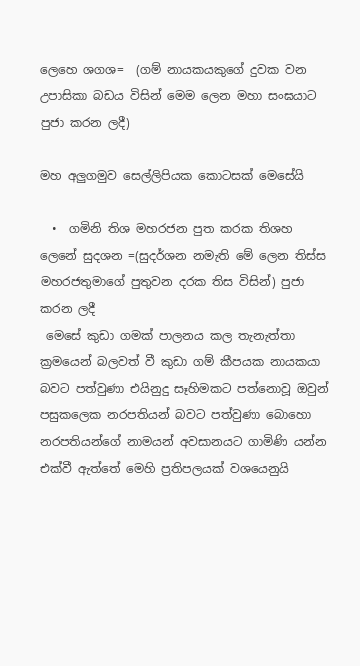ලෙහෙ ශගශ=  (ගම් නායකයකුගේ දුවක වන උපාසිකා බඩය විසින් මෙම ලෙන මහා සංඝයාට පුජා කරන ලදී)

මහ අලුගමුව සෙල්ලිපියක කොටසක් මෙසේයි

  •  ගමිනි තිශ මහරජන පුත කරක තිශහ ලෙනේ සුදශන =(සුදර්ශන නමැති මේ ලෙන තිස්ස මහරජතුමාගේ පුතුවන දරක තිස විසින්) පුජා කරන ලදී
 මෙසේ කුඩා ගමක් පාලනය කල තැනැත්තා ක්‍රමයෙන් බලවත් වී කුඩා ගම් කීපයක නායකයා බවට පත්වුණා එයිනුදු සෑහිමකට පත්නොවූ ඔවුන් පසුකලෙක නරපතියන් බවට‍ පත්වුණා බොහො නරපතියන්ගේ නාමයන් අවසානයට ගාමිණි යන්න එක්වී ඇත්තේ මෙහි ප්‍රතිපලයක් වශයෙනුයි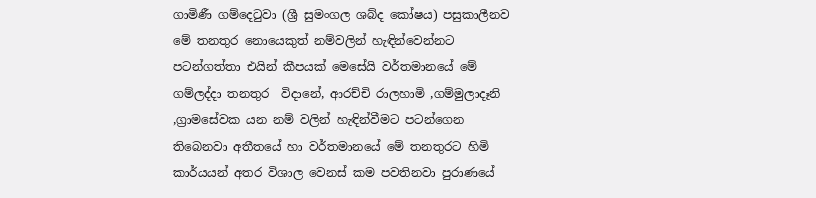ගාමිණී ගම්දෙටුවා (ශ්‍රී සුමංගල ශබ්ද කෝෂය) පසුකාලීනව මේ තනතුර නොයෙකුත් නම්වලින් හැඳින්වෙන්නට පටන්ගත්තා එයින් කීපයක් මෙසේයි වර්තමානයේ මේ ගම්ලද්දා තනතුර  විදානේ, ආරච්චි රාලහාමි ,ගම්මුලාදෑනි ,ග්‍රාමසේවක යන නම් වලින් හැඳින්වීමට පටන්ගෙන තිබෙනවා අතීතයේ හා වර්තමානයේ මේ තනතුරට හිමි කාර්යයන් අතර විශාල වෙනස් කම පවතිනවා පුරාණයේ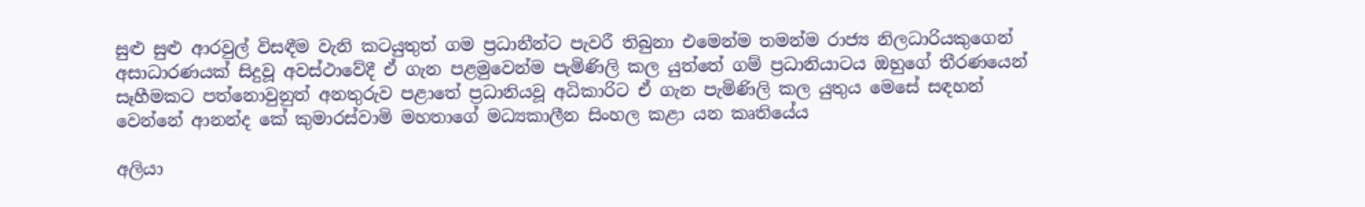සුළු සුළු ආරවුල් විසඳීම වැනි කටයුතුත් ගම ප්‍රධානීන්ට පැවරී තිබුනා එමෙන්ම තමන්ම රාජ්‍ය නිලධාරියකුගෙන් අසාධාරණයක් සිදුවූ අවස්ථාවේදී ඒ ගැන පළමුවෙන්ම පැමිණිලි කල යුත්තේ ගම් ප්‍රධානියාටය ඔහුගේ තීරණයෙන් සෑහීමකට පත්නොවුනුත් අනතුරුව පළාතේ ප්‍රධානියවූ අධිකාරිට ඒ ගැන පැමිණිලි කල යුතුය මෙසේ සඳහන් වෙන්නේ ආනන්ද කේ කුමාරස්වාමි මහතාගේ මධ්‍යකාලීන සිංහල කළා යන කෘතියේය

අලියා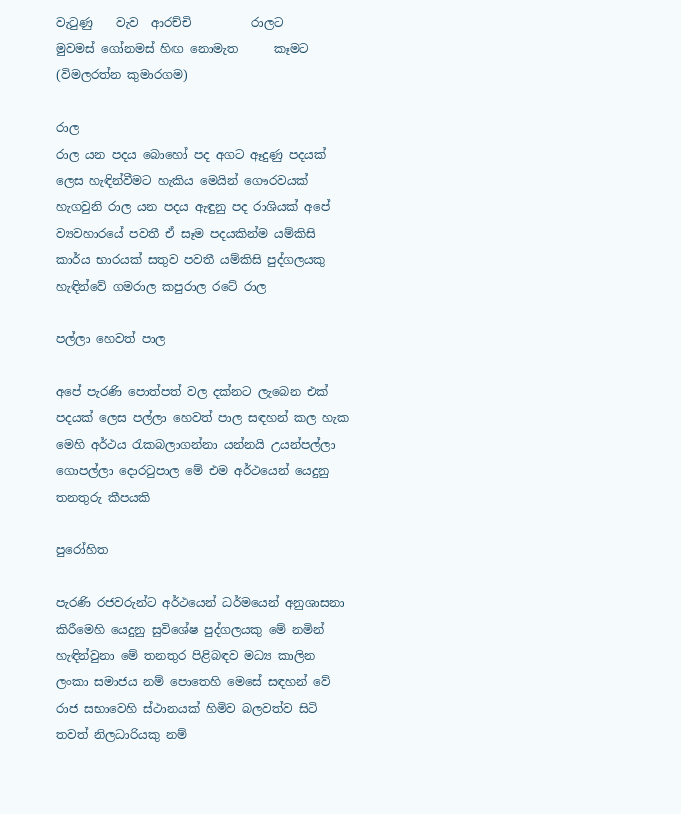වැටුණු    වැව  ආරච්චි          රාලට
මුවමස් ගෝනමස් හිඟ නොමැත      කෑමට  (විමලරත්න කුමාරගම)

රාල
රාල යන පදය බොහෝ පද අගට ඈදුණු පදයක් ලෙස හැඳින්වීමට හැකිය මෙයින් ගෞරවයක් හැගවුනි රාල යන පදය ඇඳුනු පද රාශියක් අපේ ව්‍යවහාරයේ පවතී ඒ සෑම පදයකින්ම යම්කිසි කාර්ය භාරයක් සතුව පවතී යම්කිසි පුද්ගලයකු හැඳින්වේ ගමරාල කපුරාල රටේ රාල

පල්ලා හෙවත් පාල

අපේ පැරණි පොත්පත් වල දක්නට ලැබෙන එක් පදයක් ලෙස පල්ලා හෙවත් පාල සඳහන් කල හැක මෙහි අර්ථය රැකබලාගන්නා යන්නයි උයන්පල්ලා ගොපල්ලා දොරටුපාල මේ එම අර්ථයෙන් යෙදුනු තනතුරු කීපයකි

පුරෝහිත

පැරණි රජවරුන්ට අර්ථයෙන් ධර්මයෙන් අනුශාසනා කිරීමෙහි යෙදුනු සුවිශේෂ පුද්ගලයකු මේ නමින් හැඳින්වුනා මේ තනතුර පිළිබඳව මධ්‍ය කාලින ලංකා සමාජය නම් පොතෙහි මෙසේ සඳහන් වේ රාජ සභාවෙහි ස්ථානයක් හිමිව බලවත්ව සිටි තවත් නිලධාරියකු නම්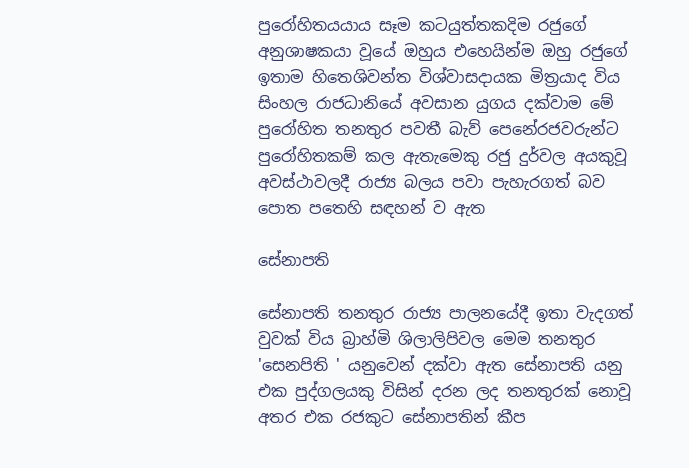පුරෝහිතයයාය සෑම කටයුත්තකදිම රජුගේ අනුශාෂකයා වූයේ ඔහුය එහෙයින්ම ඔහු රජුගේ ඉතාම හිතෙශිවන්ත විශ්වාසදායක මිත්‍රයාද විය සිංහල රාජධානියේ අවසාන යුගය දක්වාම මේ පුරෝහිත තනතුර පවතී බැව් පෙනේරජවරුන්ට පුරෝහිතකම් කල ඇතැමෙකු රජු දුර්වල අයකුවූ අවස්ථාවලදී රාජ්‍ය බලය පවා පැහැරගත් බව පොත පතෙහි සඳහන් ව ඇත

සේනාපති

සේනාපති තනතුර රාජ්‍ය පාලනයේදී ඉතා වැදගත් වුවක් විය බ්‍රාහ්මි ශිලාලිපිවල මෙම තනතුර 'සෙනපිති ' යනුවෙන් දක්වා ඇත සේනාපති යනු එක පුද්ගලයකු විසින් දරන ලද තනතුරක් නොවූ අතර එක රජකුට සේනාපතින් කීප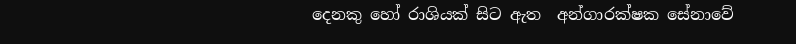දෙනකු හෝ රාශියක් සිට ඇත  අන්ගාරක්ෂක සේනාවේ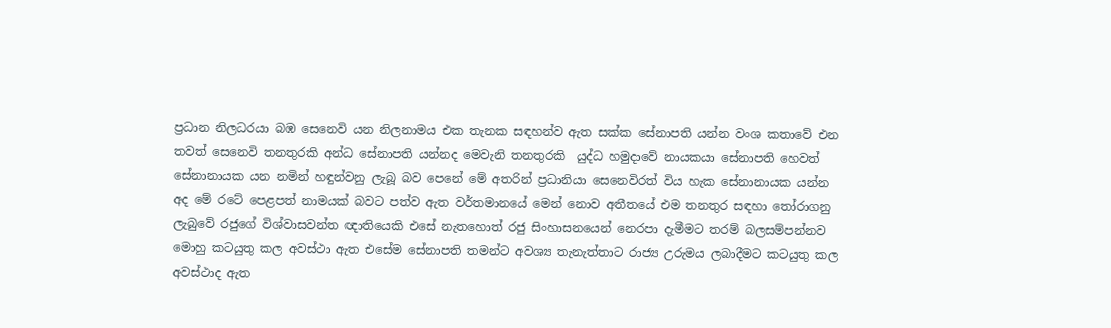ප්‍රධාන නිලධරයා බඹ සෙනෙවි යන නිලනාමය එක තැනක සඳහන්ව ඇත සක්ක සේනාපති යන්න වංශ කතාවේ එන තවත් සෙනෙවි තනතුරකි අන්ධ සේනාපති යන්නද මෙවැනි තනතුරකි  යුද්ධ හමුදාවේ නායකයා සේනාපති හෙවත් සේනානායක යන නමින් හඳුන්වනු ලැබූ බව පෙනේ මේ අතරින් ප්‍රධානියා සෙනෙවිරත් විය හැක සේනානායක යන්න අද මේ රටේ පෙළපත් නාමයක් බවට‍ පත්ව ඇත වර්තමානයේ මෙන් නොව අතීතයේ එම තනතුර සඳහා තෝරාගනු ලැබුවේ රජුගේ විශ්වාසවන්ත ඥාතියෙකි එසේ නැතහොත් රජු සිංහාසනයෙන් නෙරපා දැමීමට තරම් බලසම්පන්නව මොහු කටයුතු කල අවස්ථා ඇත එසේම සේනාපති තමන්ට අවශ්‍ය තැනැත්තාට රාජ්‍ය උරුමය ලබාදීමට කටයුතු කල අවස්ථාද ඇත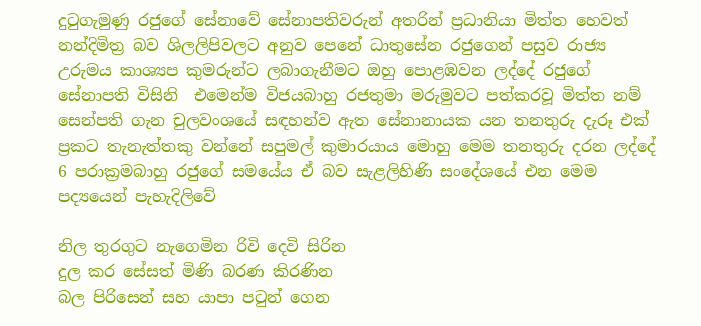දුටුගැමුණු රජුගේ සේනාවේ සේනාපතිවරුන් අතරින් ප්‍රධානියා මිත්ත හෙවත් නන්දිමිත්‍ර බව ශිලලිපිවලට අනුව පෙනේ ධාතුසේන රජුගෙන් පසුව රාජ්‍ය උරුමය කාශ්‍යප කුමරුන්ට ලබාගැනීමට ඔහු පොළඹවන ලද්දේ රජුගේ සේනාපති විසිනි  එමෙන්ම විජයබාහු රජතුමා මරුමුවට පත්කරවූ මිත්ත නම් සෙන්පති ගැන චුලවංශයේ සඳහන්ව ඇත සේනානායක යන තනතුරු දැරූ එක් ප්‍රකට තැනැත්තකු වන්නේ සපුමල් කුමාරයාය මොහු මෙම තනතුරු දරන ලද්දේ 6 පරාක්‍රමබාහු රජුගේ සමයේය ඒ බව සැළලිහිණි සංදේශයේ එන මෙම පද්‍යයෙන් පැහැදිලිවේ

නිල තුරගුට නැගෙමින රිවි දෙවි සිරින
දුල කර සේසත් මිණි බරණ කිරණින
බල පිරිසෙන් සහ යාපා පටුන් ගෙන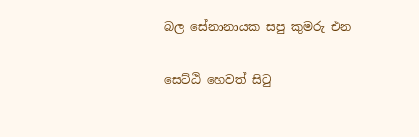බල සේනානායක සපු කුමරු එන

සෙට්ඨි හෙවත් සිටු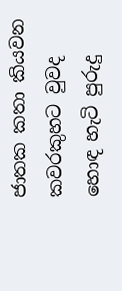ජාතක කතා කියවන කවරකුහට වුවද හොඳ හැටි පුරුදු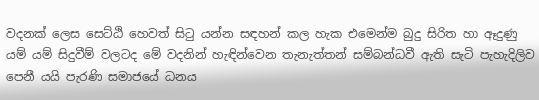වදනක් ලෙස සෙට්ඨි හෙවත් සිටු යන්න සඳහන් කල හැක එමෙන්ම බුදු සිරිත හා ඈදුණු යම් යම් සිදුවීම් වලටද මේ වදනින් හැඳින්වෙන තැනැත්තන් සම්බන්ධවී ඇති සැටි පැහැදිලිව පෙනී යයි පැරණි සමාජයේ ධනය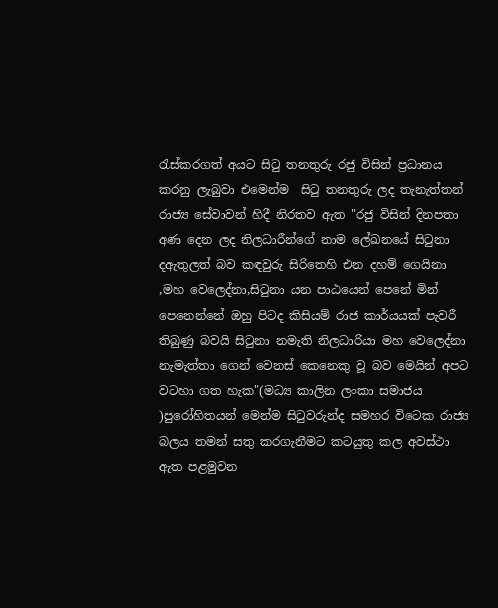රැස්කරගත් අයට සිටු තනතුරු රජු විසින් ප්‍රධානය කරනු ලැබුවා එමෙන්ම  සිටු තනතුරු ලද තැනැත්තන් රාජ්‍ය සේවාවන් හිදී නිරතව ඇත "රජු විසින් දිනපතා අණ දෙන ලද නිලධාරීන්ගේ නාම ලේඛනයේ සිටුනා දඇතුලත් බව කඳවුරු සිරිතෙහි එන දහම් ගෙයිනා ,මහ වෙලෙද්නා,සිටුනා යන පාඨයෙන් පෙනේ මින් පෙනෙන්නේ ඔහු පිටද කිසියම් රාජ කාර්යයක් පැවරී තිබුණු බවයි සිටුනා නමැති නිලධාරියා මහ වෙලෙද්නා නැමැත්තා ගෙන් වෙනස් කෙනෙකු වූ බව මෙයින් අපට වටහා ගත හැක"(මධ්‍ය කාලින ලංකා සමාජය )පුරෝහිතයන් මෙන්ම සිටුවරුන්ද සමහර විටෙක රාජ්‍ය බලය තමන් සතු කරගැනීමට කටයුතු කල අවස්ථා ඇත පළමුවන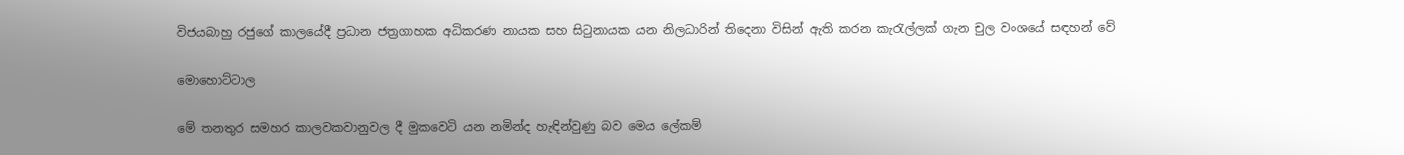විජයබාහු රජුගේ කාලයේදී ප්‍රධාන ජත්‍රගාහක අධිකරණ නායක සහ සිටුනායක යන නිලධාරින් තිදෙනා විසින් ඇති කරන කැරැල්ලක් ගැන චුල වංශයේ සඳහන් වේ

මොහොට්ටාල

මේ තනතුර සමහර කාලවකවානුවල දී මුකවෙටි යන නමින්ද හැඳින්වුණු බව මෙය ලේකම්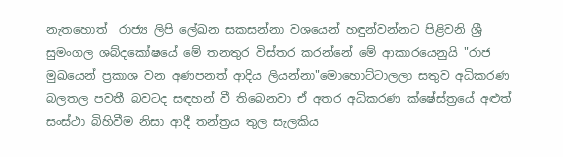නැතහොත්  රාජ්‍ය ලිපි ලේඛන සකසන්නා වශයෙන් හඳුන්වන්නට පිළිවනි ශ්‍රී සුමංගල ශබ්දකෝෂයේ මේ තනතුර විස්තර කරන්නේ මේ ආකාරයෙනුයි "රාජ මුඛයෙන් ප්‍රකාශ වන අණපනත් ආදිය ලියන්නා"මොහොට්ටාලලා සතුව අධිකරණ බලතල පවතී බවටද සඳහන් වී තිබෙනවා ඒ අතර අධිකරණ ක්ෂේස්ත්‍රයේ අළුත් සංස්ථා බිහිවීම නිසා ආදී තන්ත්‍රය තුල සැලකිය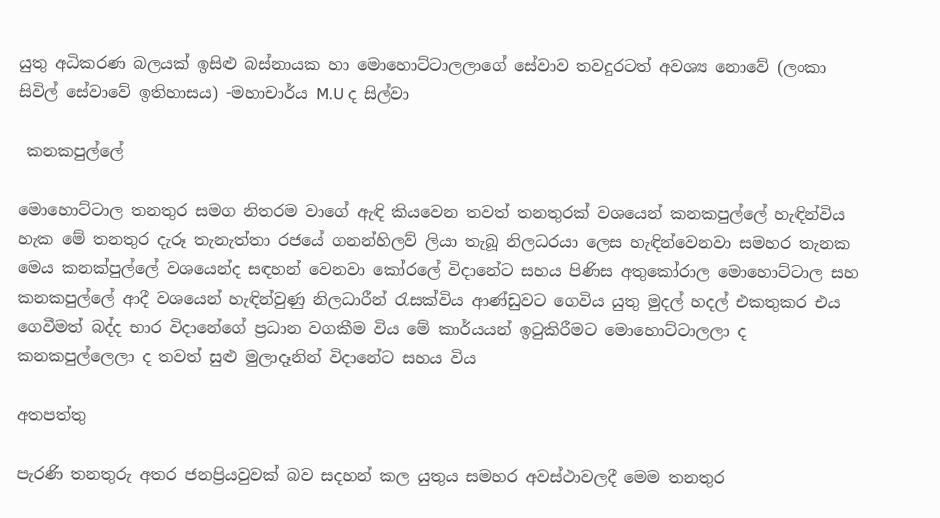යුතු අධිකරණ බලයක් ඉසිළු බස්නායක හා මොහොට්ටාලලාගේ සේවාව තවදුරටත් අවශ්‍ය නොවේ (ලංකා සිවිල් සේවාවේ ඉතිහාසය) -මහාචාර්ය M.U ද සිල්වා

 කනකපුල්ලේ

මොහොට්ටාල තනතුර සමග නිතරම වාගේ ඇඳි කියවෙන තවත් තනතුරක් වශයෙන් කනකපුල්ලේ හැඳින්විය හැක මේ තනතුර දැරූ තැනැත්තා රජයේ ගනන්හිලව් ලියා තැබූ නිලධරයා ලෙස හැඳින්වෙනවා සමහර තැනක මෙය කනක්පුල්ලේ වශයෙන්ද සඳහන් වෙනවා කෝරලේ විදානේට සහය පිණිස අතුකෝරාල මොහොට්ටාල සහ කනකපුල්ලේ ආදී වශයෙන් හැඳින්වුණු නිලධාරීන් රැසක්විය ආණ්ඩුවට ගෙවිය යුතු මුදල් හදල් එකතුකර එය ගෙවීමත් බද්ද භාර විදානේගේ ප්‍රධාන වගකීම විය මේ කාර්යයන් ඉටුකිරීමට මොහොට්ටාලලා ද කනකපුල්ලෙලා ද තවත් සුළු මුලාදෑනින් විදානේට සහය විය

අතපත්තු

පැරණි තනතුරු අතර ජනප්‍රියවුවක් බව සදහන් කල යුතුය සමහර අවස්ථාවලදී මෙම තනතුර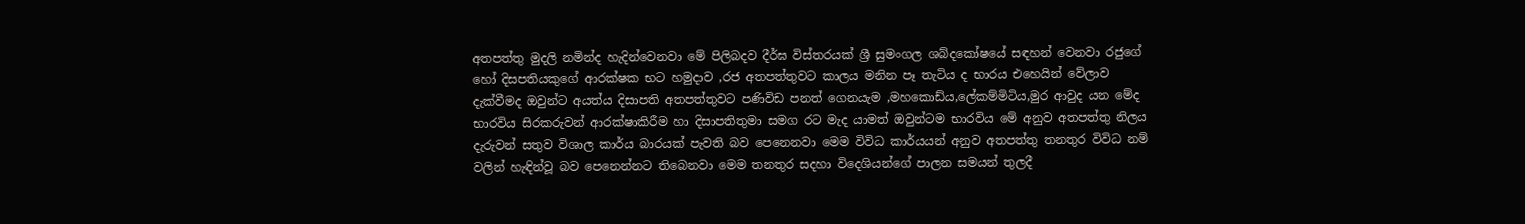අතපත්තු මුදලි නමින්ද හැදින්වෙනවා මේ පිලිබදව දීර්ඝ විස්තරයක් ශ්‍රී සුමංගල ශබ්දකෝෂයේ සඳහන් වෙනවා රජුගේ හෝ දිසපතියකුගේ ආරක්ෂක භට හමුදාව ,රජ අතපත්තුවට කාලය මනින පෑ තැටිය ද භාරය එහෙයින් වේලාව දැක්වීමද ඔවුන්ට‍ අයත්ය දිසාපති අතපත්තුවට පණිවිඩ පනත් ගෙනයැම ,මහකොඩ්ය,ලේකම්මිටිය,මුර ආවුද යන මේද භාරවිය සිරකරුවන් ආරක්ෂාකිරීම හා දිසාපතිතුමා සමග රට මැද යාමත් ඔවුන්ටම භාරවිය මේ අනුව අතපත්තු නිලය දැරුවන් සතුව විශාල කාර්ය බාරයක් පැවති බව පෙනෙනවා මෙම විවිධ කාර්යයන් අනුව අතපත්තු තනතුර විවිධ නම් වලින් හැඳින්වූ බව පෙනෙන්නට තිබෙනවා මෙම තනතුර සදහා විදෙශියන්ගේ පාලන සමයන් තුලදී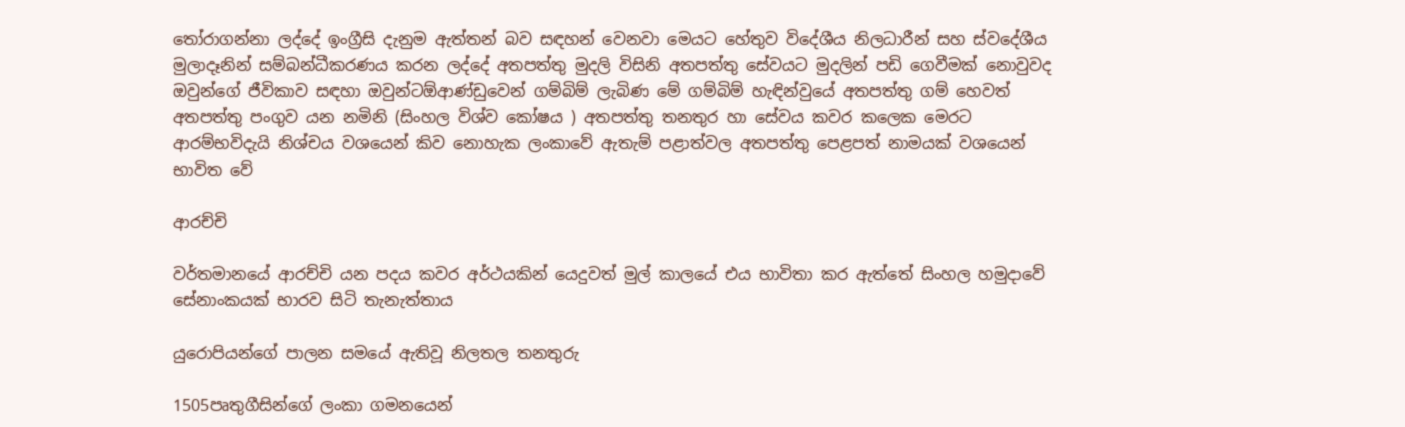තෝරාගන්නා ලද්දේ ඉංග්‍රීසි දැනුම ඇත්තන් බව සඳහන් වෙනවා මෙයට හේතුව විදේශීය නිලධාරීන් සහ ස්වදේශීය මුලාදෑනින් සම්බන්ධීකරණය කරන ලද්දේ අතපත්තු මුදලි විසිනි අතපත්තු සේවයට මුදලින් පඩි ගෙවීමක් නොවුවද ඔවුන්ගේ ජීවිකාව සඳහා ඔවුන්ට‍ඕආණ්ඩුවෙන් ගම්බිම් ලැබිණ මේ ගම්බිම් හැඳින්වුයේ අතපත්තු ගම් හෙවත් අතපත්තු පංගුව යන නමිනි (සිංහල විශ්ව කෝෂය ) අතපත්තු තනතුර හා සේවය කවර කලෙක මෙරට ආරම්භවිදැයි නිශ්චය වශයෙන් කිව නොහැක ලංකාවේ ඇතැම් පළාත්වල අතපත්තු පෙළපත් නාමයක් වශයෙන් භාවිත වේ

ආරච්චි

වර්තමානයේ ආරච්චි යන පදය කවර අර්ථයකින් යෙදුවත් මුල් කාලයේ එය භාවිතා කර ඇත්තේ සිංහල හමුදාවේ සේනාංකයක් භාරව සිටි තැනැත්තාය

යුරොපියන්ගේ පාලන සමයේ ඇතිවූ නිලතල තනතුරු

1505පෘතුගීසින්ගේ ලංකා ගමනයෙන්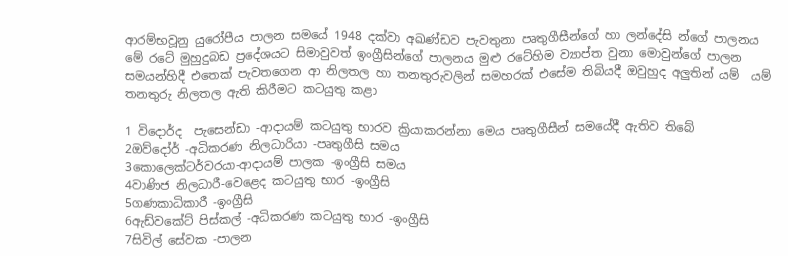ආරම්භවූනු යුරෝපීය පාලන සමයේ 1948 දක්වා අඛණ්ඩව පැවතුනා පෘතුගීසීන්ගේ හා ලන්දේසි න්ගේ පාලනය මේ රටේ මුහුදුබඩ ප්‍රදේශයට සිමාවුවත් ඉංග්‍රීසින්ගේ පාලනය මුළු රටේහිම ව්‍යාප්ත වුනා මොවුන්ගේ පාලන සමයන්හිදී එතෙක් පැවතගෙන ආ නිලතල හා තනතුරුවලින් සමහරක් එසේම තිබියදී ඔවුහුද අලුතින් යම්  යම් තනතුරු නිලතල ඇති කිරීමට‍ කටයුතු කළා

1 විදොර්ද  පැසෙන්ඩා -ආදායම් කටයුතු භාරව ක්‍රියාකරන්නා මෙය පෘතුගීසීන් සමයේදී ඇතිව තිබේ
2ඔව්දෝර් -අධිකරණ නිලධාරියා -පෘතුගීසි සමය
3කොලෙක්ටර්වරයා-ආදායම් පාලක -ඉංග්‍රීසි සමය
4වාණිජ නිලධාරී-වෙළෙද කටයුතු භාර -ඉංග්‍රීසි
5ගණකාධිකාරී -ඉංග්‍රීසි
6ඇඩ්වකේට් පිස්කල් -අධිකරණ කටයුතු භාර -ඉංග්‍රීසි
7සිවිල් සේවක -පාලන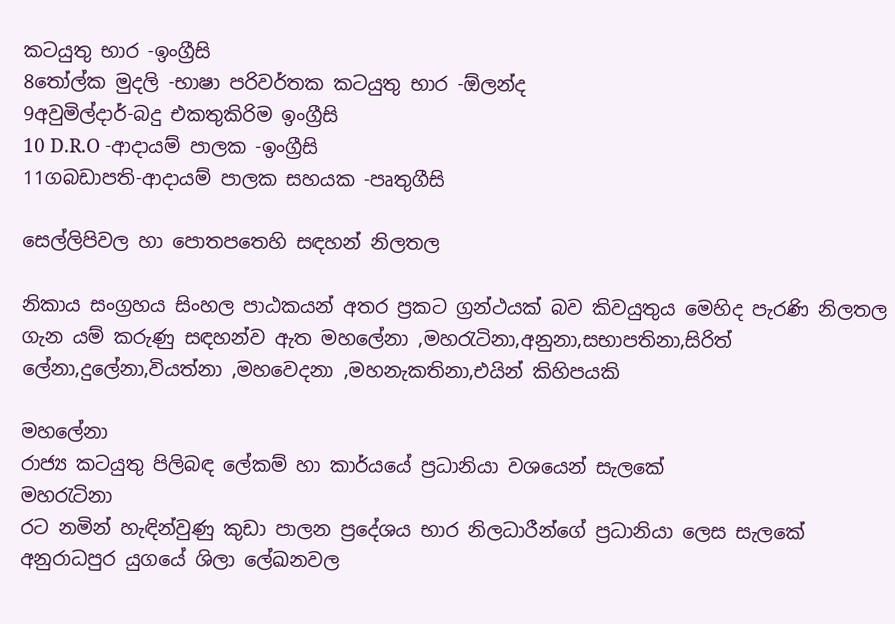කටයුතු භාර -ඉංග්‍රීසි
8තෝල්ක මුදලි -භාෂා පරිවර්තක කටයුතු භාර -ඕලන්ද
9අවුමිල්දාර්-බදු එකතුකිරිම ඉංග්‍රීසි
10 D.R.O -ආදායම් පාලක -ඉංග්‍රීසි
11ගබඩාපති-ආදායම් පාලක සහයක -පෘතුගීසි

සෙල්ලිපිවල හා පොතපතෙහි සඳහන් නිලතල

නිකාය සංග්‍රහය සිංහල පාඨකයන් අතර ප්‍රකට ග්‍රන්ථයක් බව කිවයුතුය මෙහිද පැරණි නිලතල ගැන යම් කරුණු සඳහන්ව ඇත මහලේනා ,මහරැටිනා,අනුනා,සභාපතිනා,සිරිත් ලේනා,දුලේනා,වියත්නා ,මහවෙදනා ,මහනැකතිනා,එයින් කිහිපයකි

මහලේනා
රාජ්‍ය කටයුතු පිලිබඳ ලේකම් හා කාර්යයේ ප්‍රධානියා වශයෙන් සැලකේ
මහරැටිනා
රට නමින් හැඳින්වුණු කුඩා පාලන ප්‍රදේශය භාර නිලධාරීන්ගේ ප්‍රධානියා ලෙස සැලකේ අනුරාධපුර යුගයේ ශිලා ලේඛනවල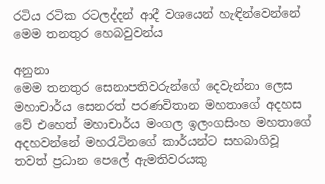රටිය රටික රටලද්දන් ආදී වශයෙන් හැඳින්වෙන්නේ මෙම තනතුර හෙබවුවන්ය

අනුනා
මෙම තනතුර සෙනාපතිවරුන්ගේ දෙවැන්නා ලෙස මහාචාර්ය සෙනරත් පරණවිතාන මහතාගේ අදහස වේ එහෙත් මහාචාර්ය මංගල ඉලංගසිංහ මහතාගේ අදහවන්නේ මහරැටිනගේ කාර්යන්ට සහබාගිවූ තවත් ප්‍රධාන පෙලේ ඇමතිවරයකු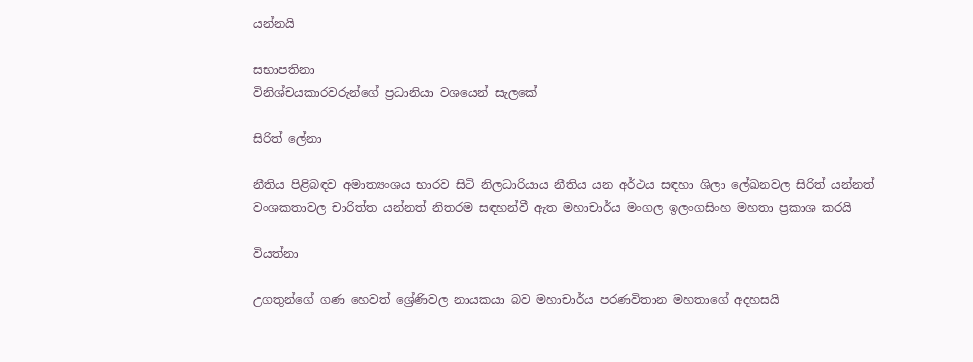යන්නයි

සභාපතිනා
විනිශ්චයකාරවරුන්ගේ ප්‍රධානියා වශයෙන් සැලකේ

සිරිත් ලේනා

නීතිය පිළිබඳව අමාත්‍යංශය භාරව සිටි නිලධාරියාය නීතිය යන අර්ථය සඳහා ශිලා ලේඛනවල සිරිත් යන්නත් වංශකතාවල චාරිත්ත යන්නත් නිතරම සඳහන්වී ඇත මහාචාර්ය මංගල ඉලංගසිංහ මහතා ප්‍රකාශ කරයි

වියත්නා

උගතුන්ගේ ගණ හෙවත් ශ්‍රේණිවල නායකයා බව මහාචාර්ය පරණවිතාන මහතාගේ අදහසයි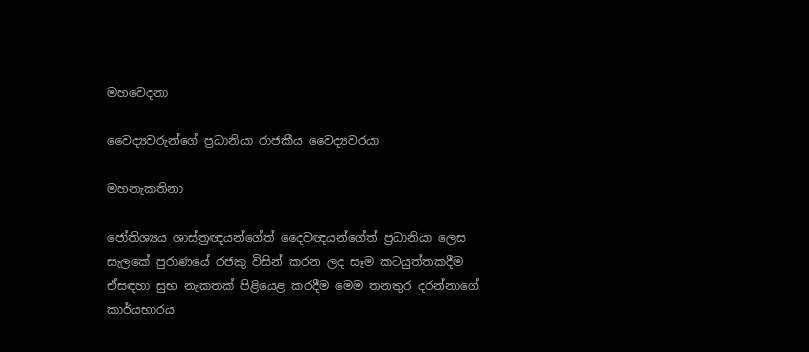මහවෙදනා

වෛද්‍යවරුන්ගේ ප්‍රධානියා රාජකීය වෛද්‍යවරයා

මහනැකතිනා

ජෝතිශ්‍යය ශාස්ත්‍රඥයන්ගේත් දෛවඥයන්ගේත් ප්‍රධානියා ලෙස සැලකේ පුරාණයේ රජකු විසින් කරන ලද සෑම කටයුත්තකදීම ඒසඳහා සුභ නැකතක් පිළියෙළ කරදීම මෙම තනතුර දරන්නාගේ කාර්යභාරය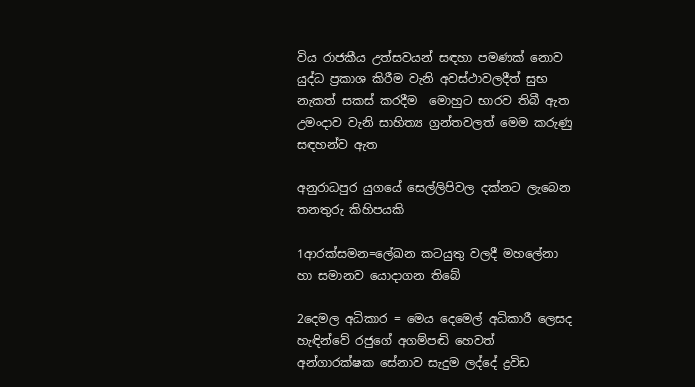විය රාජකීය උත්සවයන් සඳහා පමණක් නොව යුද්ධ ප්‍රකාශ කිරීම වැනි අවස්ථාවලදීත් සුභ නැකත් සකස් කරදීම  මොහුට භාරව තිබී ඇත උමංදාව වැනි සාහිත්‍ය ග්‍රන්තවලත් මෙම කරුණු සඳහන්ව ඇත

අනුරාධපුර යුගයේ සෙල්ලිපිවල දක්නට ලැබෙන තනතුරු කිහිපයකි

1ආරක්සමන=ලේඛන කටයුතු වලදී මහලේනා හා සමානව යොදාගන තිබේ

2දෙමල අධිකාර = මෙය දෙමෙල් අධිකාරී ලෙසද හැඳින්වේ රජුගේ අගම්පඬි හෙවත් අන්ගාරක්ෂක සේනාව සැදුම ලද්දේ ද්‍රවිඩ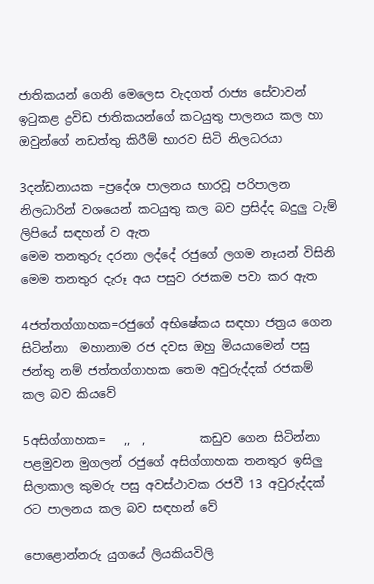ජාතිකයන් ගෙනි මෙලෙස වැදගත් රාජ්‍ය සේවාවන් ඉටුකළ ද්‍රවිඩ ජාතිකයන්ගේ කටයුතු පාලනය කල හා ඔවුන්ගේ නඩත්තු කිරීම් භාරව සිටි නිලධරයා

3දන්ඩනායක =ප්‍රදේශ පාලනය භාරවූ පරිපාලන නිලධාරින් වශයෙන් කටයුතු කල බව ප්‍රසිද්ද බදුලු ටැම් ලිපියේ සඳහන් ව ඇත
මෙම තනතුරු දරනා ලද්දේ රජුගේ ලගම නෑයන් විසිනි  මෙම තනතුර දැරූ අය පසුව රජකම පවා කර ඇත

4ජත්තග්ගාහක=රජුගේ අභිෂේකය සඳහා ජත්‍රය ගෙන සිටින්නා  මහානාම රජ දවස ඔහු මියයාමෙන් පසු ජන්තු නම් ජත්තග්ගාහක තෙම අවුරුද්දක් රජකම් කල බව කියවේ

5අසිග්ගාහක=   ,,  ,         කඩුව ගෙන සිටින්නා    පළමුවන මුගලන් රජුගේ අසිග්ගාහක තනතුර ඉසිලු සිලාකාල කුමරු පසු අවස්ථාවක රජවී 13 අවුරුද්දක් රට පාලනය කල බව සඳහන් වේ

පොළොන්නරු යුගයේ ලියකියවිලි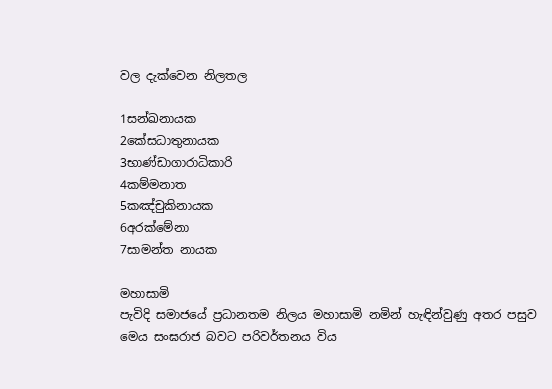වල දැක්වෙන නිලතල

1සන්ඛනායක
2කේසධාතුනායක
3භාණ්ඩාගාරාධිකාරි
4කම්මනාත
5කඤ්චුකිනායක
6අරක්මේනා
7සාමන්ත නායක

මහාසාමි
පැවිදි සමාජයේ ප්‍රධානතම නිලය මහාසාමි නමින් හැඳින්වුණු අතර පසුව මෙය සංඝරාජ බවට පරිවර්තනය විය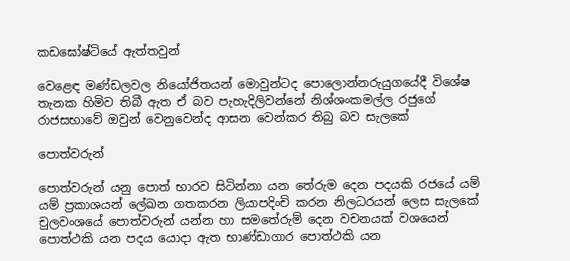කඩඝෝෂ්ටියේ ඇත්තවුන්

වෙළෙඳ මණ්ඩලවල නියෝජිතයන් මොවුන්ටද පොලොන්නරුයුගයේදී විශේෂ තැනක හිමිව තිබී ඇත ඒ බව පැහැදිලිවන්නේ නිශ්ශංකමල්ල රජුගේ රාජසභාවේ ඔවුන් වෙනුවෙන්ද ආසන වෙන්කර තිබු බව සැලකේ

පොත්වරුන්

පොත්වරුන් යනු පොත් භාරව සිටින්නා යන තේරුම දෙන පදයකි රජයේ යම් යම් ප්‍රකාශයන් ලේඛන ගතකරන ලියාපදිංචි කරන නිලධරයන් ලෙස සැලකේ චුලවංශයේ පොත්වරුන් යන්න හා සමතේරුම් දෙන වචනයක් වශයෙන් පොත්ථකි යන පදය යොදා ඇත භාණ්ඩාගාර පොත්ථකි යන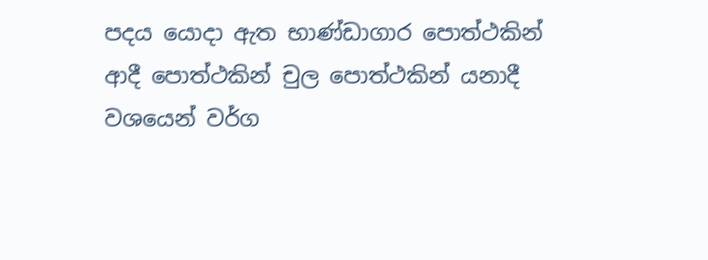පදය යොදා ඇත භාණ්ඩාගාර පොත්ථකින් ආදී පොත්ථකින් චුල පොත්ථකින් යනාදී වශයෙන් වර්ග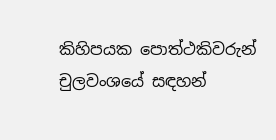කිහිපයක පොත්ථකිවරුන් චුලවංශයේ සඳහන්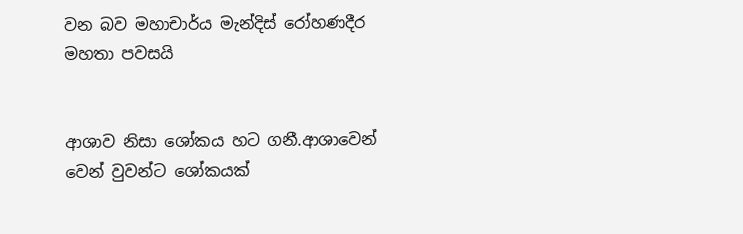වන බව මහාචාර්ය මැන්දිස් රෝහණදීර මහතා පවසයි


ආශාව නිසා ශෝකය හට ගනී.ආශාවෙන් වෙන් වුවන්ට ශෝකයක්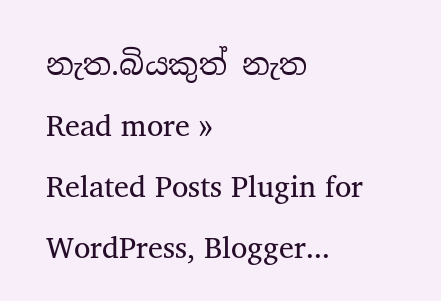නැත.බියකුත් නැත
Read more »
Related Posts Plugin for WordPress, Blogger...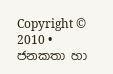Copyright © 2010 • ජනකතා හා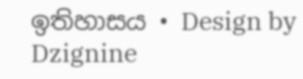ඉතිහාසය • Design by Dzignine